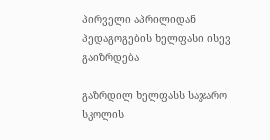პირველი აპრილიდან პედაგოგების ხელფასი ისევ გაიზრდება

გაზრდილ ხელფასს საჯარო სკოლის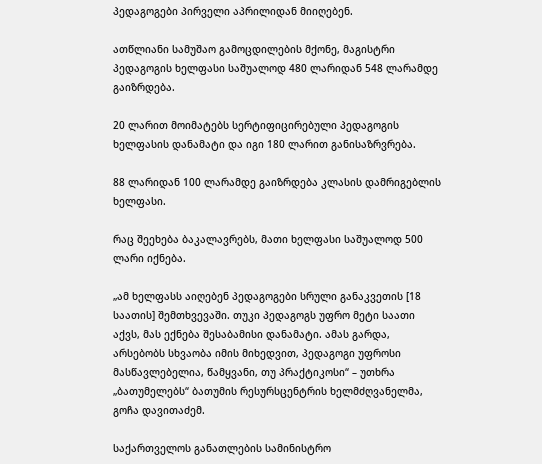პედაგოგები პირველი აპრილიდან მიიღებენ.

ათწლიანი სამუშაო გამოცდილების მქონე, მაგისტრი პედაგოგის ხელფასი საშუალოდ 480 ლარიდან 548 ლარამდე გაიზრდება.

20 ლარით მოიმატებს სერტიფიცირებული პედაგოგის ხელფასის დანამატი და იგი 180 ლარით განისაზრვრება.

88 ლარიდან 100 ლარამდე გაიზრდება კლასის დამრიგებლის ხელფასი.

რაც შეეხება ბაკალავრებს, მათი ხელფასი საშუალოდ 500 ლარი იქნება.

„ამ ხელფასს აიღებენ პედაგოგები სრული განაკვეთის [18 საათის] შემთხვევაში. თუკი პედაგოგს უფრო მეტი საათი აქვს, მას ექნება შესაბამისი დანამატი. ამას გარდა, არსებობს სხვაობა იმის მიხედვით, პედაგოგი უფროსი მასწავლებელია, წამყვანი, თუ პრაქტიკოსი“ – უთხრა „ბათუმელებს“ ბათუმის რესურსცენტრის ხელმძღვანელმა, გოჩა დავითაძემ.

საქართველოს განათლების სამინისტრო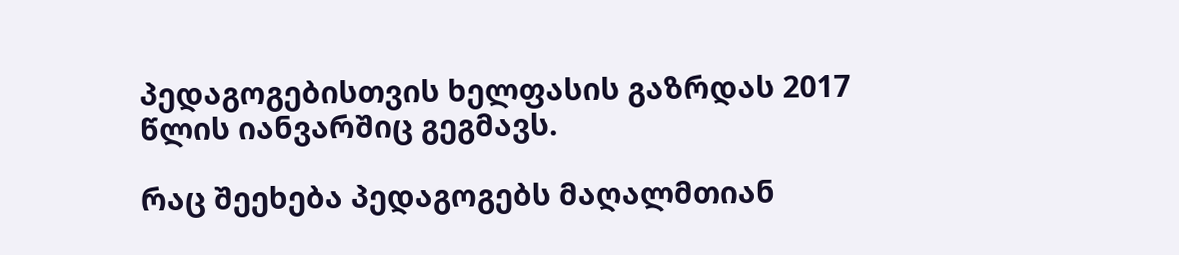პედაგოგებისთვის ხელფასის გაზრდას 2017 წლის იანვარშიც გეგმავს.

რაც შეეხება პედაგოგებს მაღალმთიან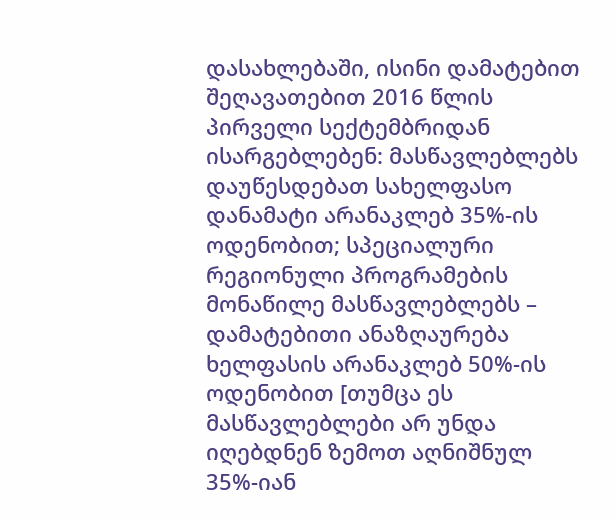დასახლებაში, ისინი დამატებით შეღავათებით 2016 წლის პირველი სექტემბრიდან ისარგებლებენ: მასწავლებლებს დაუწესდებათ სახელფასო დანამატი არანაკლებ 35%-ის ოდენობით; სპეციალური რეგიონული პროგრამების მონაწილე მასწავლებლებს – დამატებითი ანაზღაურება ხელფასის არანაკლებ 50%-ის ოდენობით [თუმცა ეს მასწავლებლები არ უნდა იღებდნენ ზემოთ აღნიშნულ 35%-იან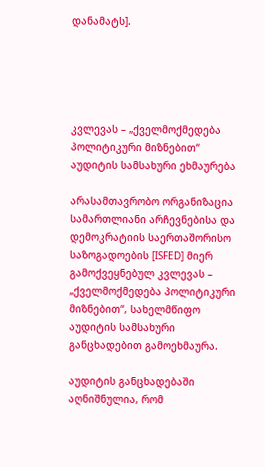დანამატს].





კვლევას – „ქველმოქმედება პოლიტიკური მიზნებით“ აუდიტის სამსახური ეხმაურება

არასამთავრობო ორგანიზაცია სამართლიანი არჩევნებისა და დემოკრატიის საერთაშორისო საზოგადოების [ISFED] მიერ გამოქვეყნებულ კვლევას – „ქველმოქმედება პოლიტიკური მიზნებით“, სახელმწიფო აუდიტის სამსახური განცხადებით გამოეხმაურა.

აუდიტის განცხადებაში აღნიშნულია, რომ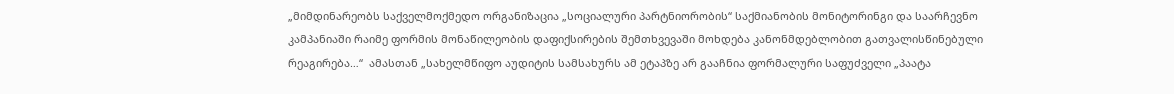„მიმდინარეობს საქველმოქმედო ორგანიზაცია „სოციალური პარტნიორობის“ საქმიანობის მონიტორინგი და საარჩევნო კამპანიაში რაიმე ფორმის მონაწილეობის დაფიქსირების შემთხვევაში მოხდება კანონმდებლობით გათვალისწინებული რეაგირება…“  ამასთან „სახელმწიფო აუდიტის სამსახურს ამ ეტაპზე არ გააჩნია ფორმალური საფუძველი „პაატა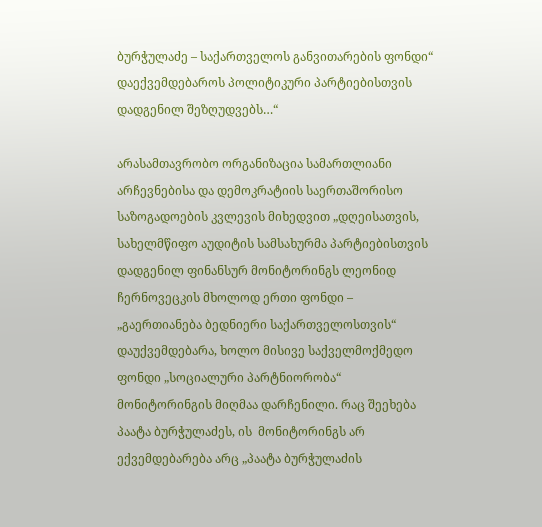ბურჭულაძე – საქართველოს განვითარების ფონდი“ დაექვემდებაროს პოლიტიკური პარტიებისთვის დადგენილ შეზღუდვებს…“

არასამთავრობო ორგანიზაცია სამართლიანი არჩევნებისა და დემოკრატიის საერთაშორისო საზოგადოების კვლევის მიხედვით „დღეისათვის, სახელმწიფო აუდიტის სამსახურმა პარტიებისთვის დადგენილ ფინანსურ მონიტორინგს ლეონიდ ჩერნოვეცკის მხოლოდ ერთი ფონდი – „გაერთიანება ბედნიერი საქართველოსთვის“ დაუქვემდებარა, ხოლო მისივე საქველმოქმედო ფონდი „სოციალური პარტნიორობა“ მონიტორინგის მიღმაა დარჩენილი. რაც შეეხება პაატა ბურჭულაძეს, ის  მონიტორინგს არ ექვემდებარება არც „პაატა ბურჭულაძის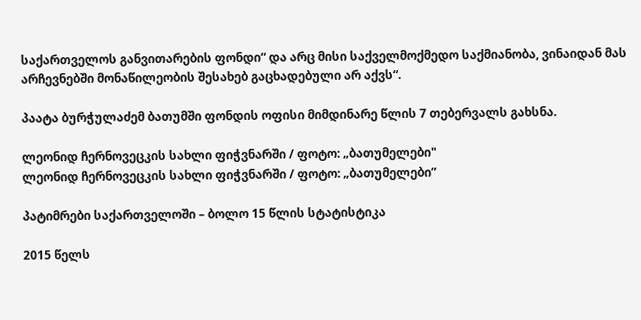საქართველოს განვითარების ფონდი“ და არც მისი საქველმოქმედო საქმიანობა, ვინაიდან მას არჩევნებში მონაწილეობის შესახებ გაცხადებული არ აქვს“.

პაატა ბურჭულაძემ ბათუმში ფონდის ოფისი მიმდინარე წლის 7 თებერვალს გახსნა.

ლეონიდ ჩერნოვეცკის სახლი ფიჭვნარში / ფოტო: „ბათუმელები"
ლეონიდ ჩერნოვეცკის სახლი ფიჭვნარში / ფოტო: „ბათუმელები”

პატიმრები საქართველოში – ბოლო 15 წლის სტატისტიკა

2015 წელს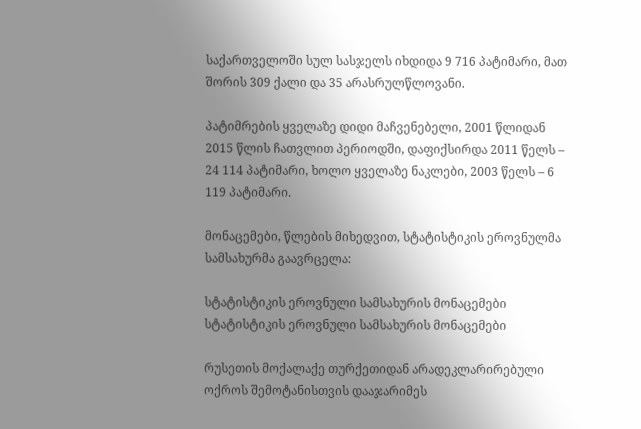საქართველოში სულ სასჯელს იხდიდა 9 716 პატიმარი, მათ შორის 309 ქალი და 35 არასრულწლოვანი.

პატიმრების ყველაზე დიდი მაჩვენებელი, 2001 წლიდან 2015 წლის ჩათვლით პერიოდში, დაფიქსირდა 2011 წელს – 24 114 პატიმარი, ხოლო ყველაზე ნაკლები, 2003 წელს – 6 119 პატიმარი.

მონაცემები, წლების მიხედვით, სტატისტიკის ეროვნულმა სამსახურმა გაავრცელა:

სტატისტიკის ეროვნული სამსახურის მონაცემები
სტატისტიკის ეროვნული სამსახურის მონაცემები

რუსეთის მოქალაქე თურქეთიდან არადეკლარირებული ოქროს შემოტანისთვის დააჯარიმეს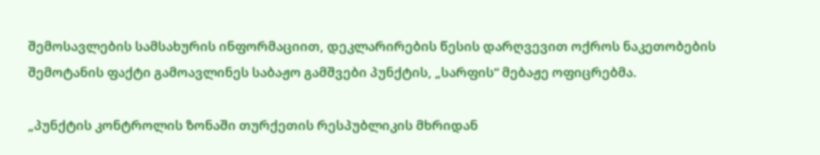შემოსავლების სამსახურის ინფორმაციით, დეკლარირების წესის დარღვევით ოქროს ნაკეთობების შემოტანის ფაქტი გამოავლინეს საბაჟო გამშვები პუნქტის, „სარფის“ მებაჟე ოფიცრებმა.

„პუნქტის კონტროლის ზონაში თურქეთის რესპუბლიკის მხრიდან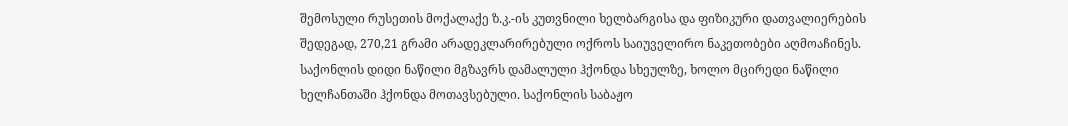შემოსული რუსეთის მოქალაქე ზ.კ.-ის კუთვნილი ხელბარგისა და ფიზიკური დათვალიერების შედეგად, 270,21 გრამი არადეკლარირებული ოქროს საიუველირო ნაკეთობები აღმოაჩინეს. საქონლის დიდი ნაწილი მგზავრს დამალული ჰქონდა სხეულზე, ხოლო მცირედი ნაწილი ხელჩანთაში ჰქონდა მოთავსებული. საქონლის საბაჟო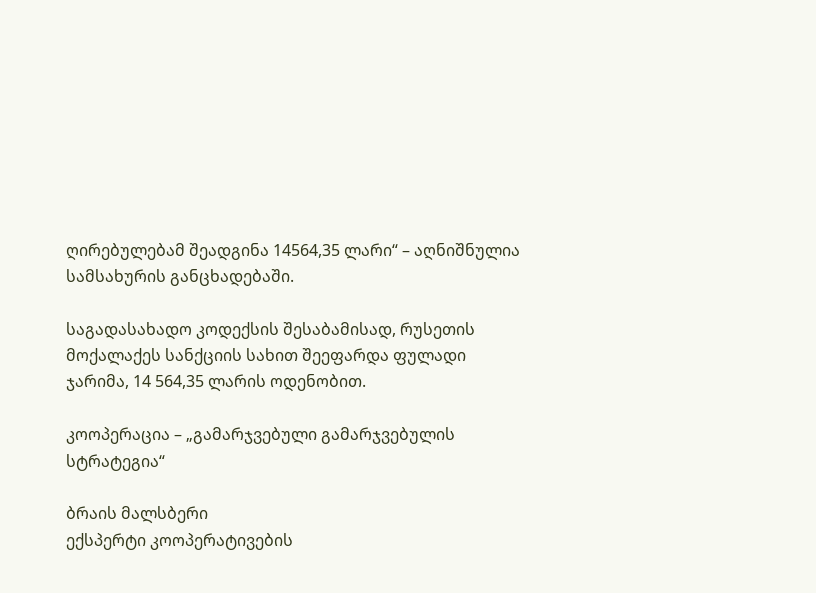ღირებულებამ შეადგინა 14564,35 ლარი“ – აღნიშნულია სამსახურის განცხადებაში.

საგადასახადო კოდექსის შესაბამისად, რუსეთის მოქალაქეს სანქციის სახით შეეფარდა ფულადი ჯარიმა, 14 564,35 ლარის ოდენობით.

კოოპერაცია – „გამარჯვებული გამარჯვებულის სტრატეგია“

ბრაის მალსბერი
ექსპერტი კოოპერატივების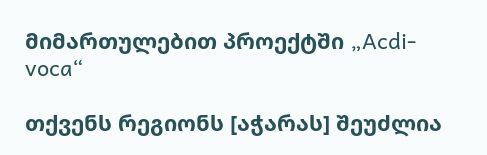მიმართულებით პროექტში „Acdi-voca“

თქვენს რეგიონს [აჭარას] შეუძლია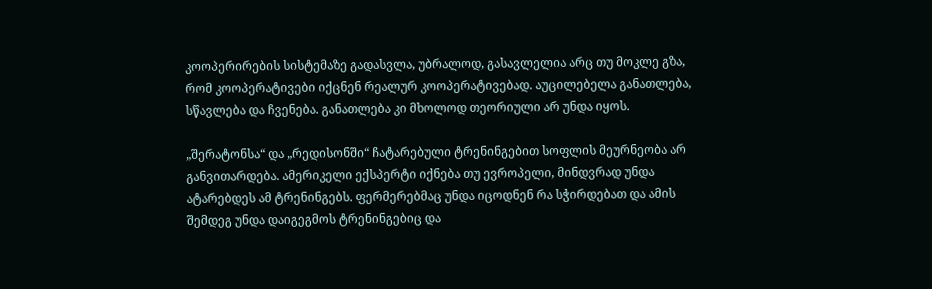კოოპერირების სისტემაზე გადასვლა, უბრალოდ, გასავლელია არც თუ მოკლე გზა, რომ კოოპერატივები იქცნენ რეალურ კოოპერატივებად. აუცილებელა განათლება, სწავლება და ჩვენება. განათლება კი მხოლოდ თეორიული არ უნდა იყოს.

„შერატონსა“ და „რედისონში“ ჩატარებული ტრენინგებით სოფლის მეურნეობა არ განვითარდება. ამერიკელი ექსპერტი იქნება თუ ევროპელი, მინდვრად უნდა ატარებდეს ამ ტრენინგებს. ფერმერებმაც უნდა იცოდნენ რა სჭირდებათ და ამის შემდეგ უნდა დაიგეგმოს ტრენინგებიც და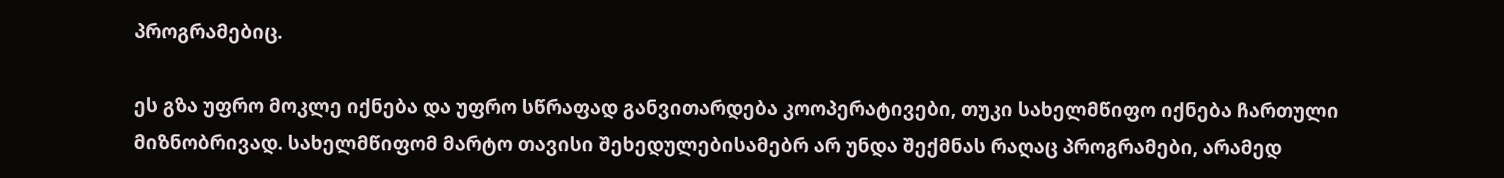პროგრამებიც.

ეს გზა უფრო მოკლე იქნება და უფრო სწრაფად განვითარდება კოოპერატივები, თუკი სახელმწიფო იქნება ჩართული მიზნობრივად. სახელმწიფომ მარტო თავისი შეხედულებისამებრ არ უნდა შექმნას რაღაც პროგრამები, არამედ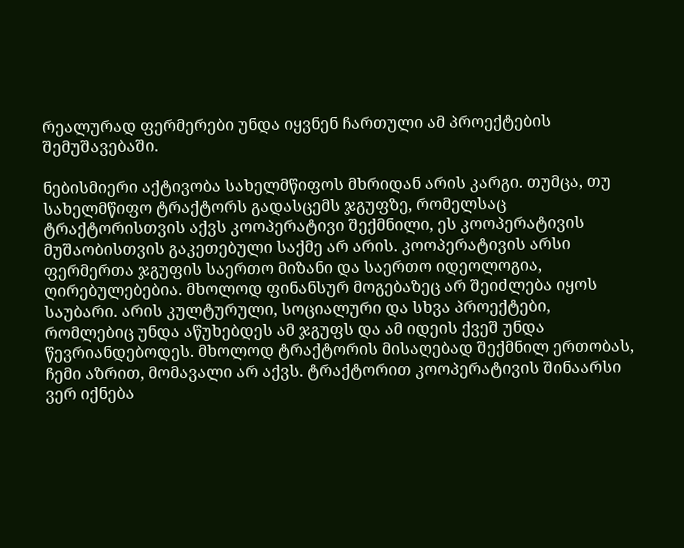რეალურად ფერმერები უნდა იყვნენ ჩართული ამ პროექტების შემუშავებაში.

ნებისმიერი აქტივობა სახელმწიფოს მხრიდან არის კარგი. თუმცა, თუ სახელმწიფო ტრაქტორს გადასცემს ჯგუფზე, რომელსაც ტრაქტორისთვის აქვს კოოპერატივი შექმნილი, ეს კოოპერატივის მუშაობისთვის გაკეთებული საქმე არ არის. კოოპერატივის არსი ფერმერთა ჯგუფის საერთო მიზანი და საერთო იდეოლოგია, ღირებულებებია. მხოლოდ ფინანსურ მოგებაზეც არ შეიძლება იყოს საუბარი. არის კულტურული, სოციალური და სხვა პროექტები, რომლებიც უნდა აწუხებდეს ამ ჯგუფს და ამ იდეის ქვეშ უნდა წევრიანდებოდეს. მხოლოდ ტრაქტორის მისაღებად შექმნილ ერთობას, ჩემი აზრით, მომავალი არ აქვს. ტრაქტორით კოოპერატივის შინაარსი ვერ იქნება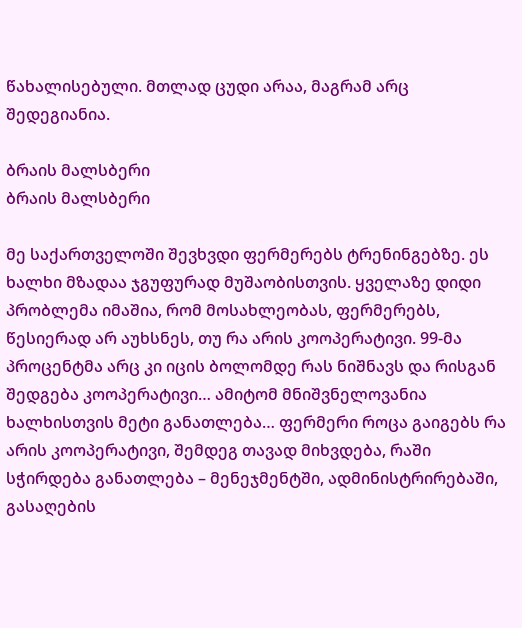წახალისებული. მთლად ცუდი არაა, მაგრამ არც შედეგიანია.

ბრაის მალსბერი
ბრაის მალსბერი

მე საქართველოში შევხვდი ფერმერებს ტრენინგებზე. ეს ხალხი მზადაა ჯგუფურად მუშაობისთვის. ყველაზე დიდი პრობლემა იმაშია, რომ მოსახლეობას, ფერმერებს, წესიერად არ აუხსნეს, თუ რა არის კოოპერატივი. 99-მა პროცენტმა არც კი იცის ბოლომდე რას ნიშნავს და რისგან შედგება კოოპერატივი… ამიტომ მნიშვნელოვანია ხალხისთვის მეტი განათლება… ფერმერი როცა გაიგებს რა არის კოოპერატივი, შემდეგ თავად მიხვდება, რაში სჭირდება განათლება – მენეჯმენტში, ადმინისტრირებაში, გასაღების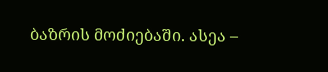ბაზრის მოძიებაში. ასეა –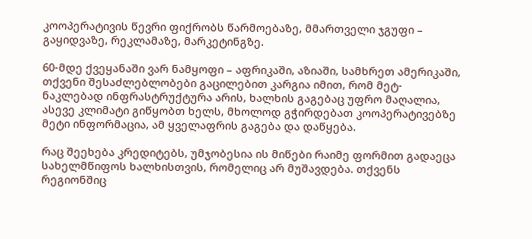კოოპერატივის წევრი ფიქრობს წარმოებაზე, მმართველი ჯგუფი – გაყიდვაზე, რეკლამაზე, მარკეტინგზე.

60-მდე ქვეყანაში ვარ ნამყოფი – აფრიკაში, აზიაში, სამხრეთ ამერიკაში, თქვენი შესაძლებლობები გაცილებით კარგია იმით, რომ მეტ-ნაკლებად ინფრასტრუქტურა არის, ხალხის გაგებაც უფრო მაღალია, ასევე კლიმატი გიწყობთ ხელს, მხოლოდ გჭირდებათ კოოპერატივებზე მეტი ინფორმაცია, ამ ყველაფრის გაგება და დაწყება.

რაც შეეხება კრედიტებს, უმჯობესია ის მიწები რაიმე ფორმით გადაეცა სახელმწიფოს ხალხისთვის, რომელიც არ მუშავდება. თქვენს რეგიონშიც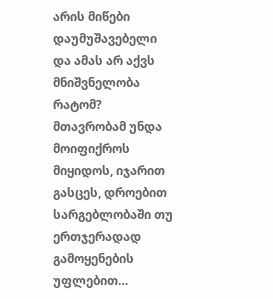არის მიწები დაუმუშავებელი და ამას არ აქვს მნიშვნელობა რატომ? მთავრობამ უნდა მოიფიქროს მიყიდოს, იჯარით გასცეს, დროებით სარგებლობაში თუ ერთჯერადად გამოყენების უფლებით…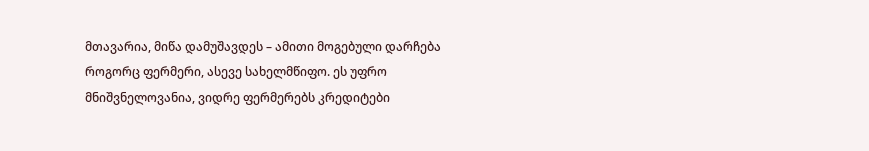მთავარია, მიწა დამუშავდეს – ამითი მოგებული დარჩება როგორც ფერმერი, ასევე სახელმწიფო. ეს უფრო მნიშვნელოვანია, ვიდრე ფერმერებს კრედიტები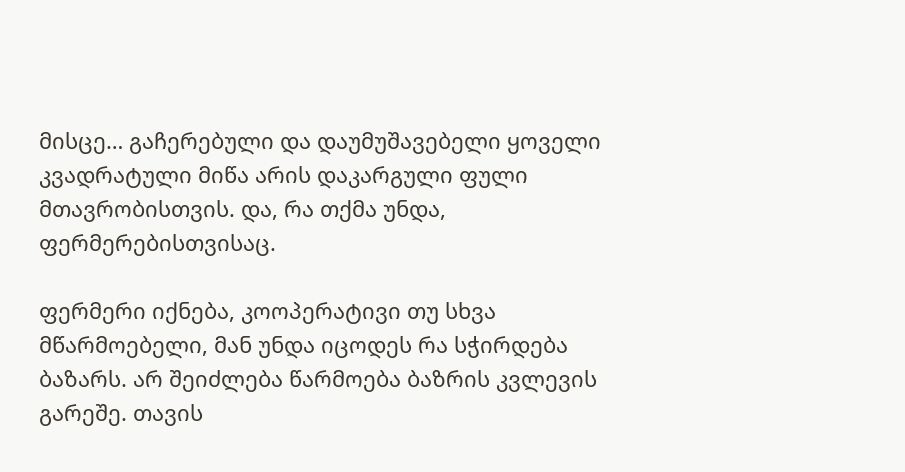მისცე… გაჩერებული და დაუმუშავებელი ყოველი კვადრატული მიწა არის დაკარგული ფული მთავრობისთვის. და, რა თქმა უნდა, ფერმერებისთვისაც.

ფერმერი იქნება, კოოპერატივი თუ სხვა მწარმოებელი, მან უნდა იცოდეს რა სჭირდება ბაზარს. არ შეიძლება წარმოება ბაზრის კვლევის გარეშე. თავის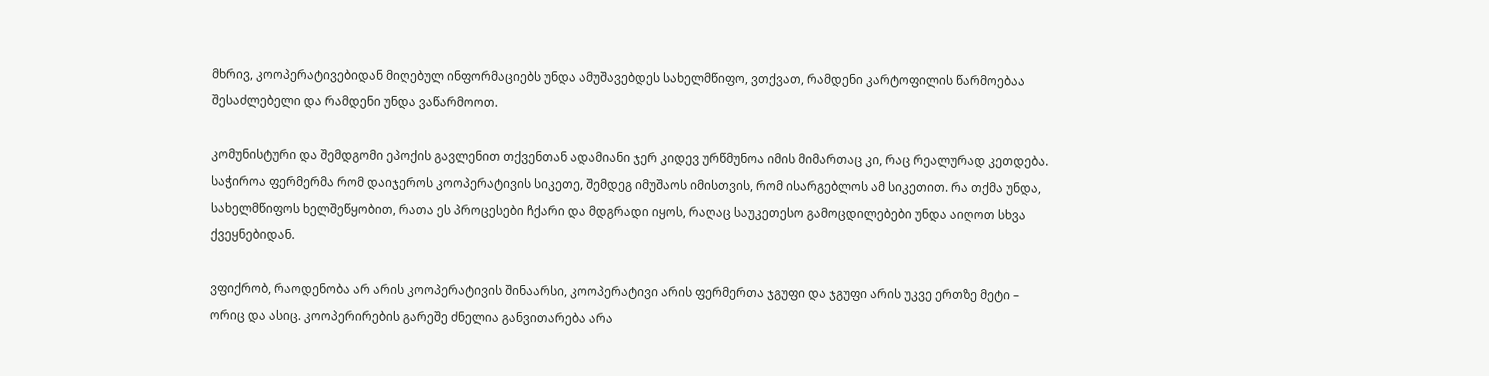მხრივ, კოოპერატივებიდან მიღებულ ინფორმაციებს უნდა ამუშავებდეს სახელმწიფო, ვთქვათ, რამდენი კარტოფილის წარმოებაა შესაძლებელი და რამდენი უნდა ვაწარმოოთ.

კომუნისტური და შემდგომი ეპოქის გავლენით თქვენთან ადამიანი ჯერ კიდევ ურწმუნოა იმის მიმართაც კი, რაც რეალურად კეთდება. საჭიროა ფერმერმა რომ დაიჯეროს კოოპერატივის სიკეთე, შემდეგ იმუშაოს იმისთვის, რომ ისარგებლოს ამ სიკეთით. რა თქმა უნდა, სახელმწიფოს ხელშეწყობით, რათა ეს პროცესები ჩქარი და მდგრადი იყოს, რაღაც საუკეთესო გამოცდილებები უნდა აიღოთ სხვა ქვეყნებიდან.

ვფიქრობ, რაოდენობა არ არის კოოპერატივის შინაარსი, კოოპერატივი არის ფერმერთა ჯგუფი და ჯგუფი არის უკვე ერთზე მეტი – ორიც და ასიც. კოოპერირების გარეშე ძნელია განვითარება არა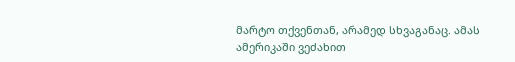მარტო თქვენთან, არამედ სხვაგანაც. ამას ამერიკაში ვეძახით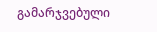გამარჯვებული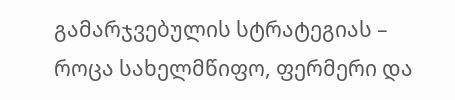გამარჯვებულის სტრატეგიას – როცა სახელმწიფო, ფერმერი და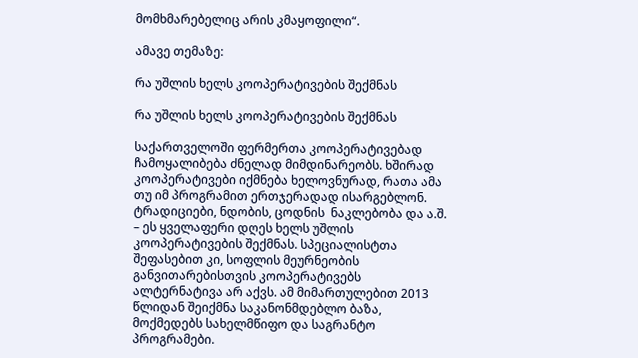მომხმარებელიც არის კმაყოფილი“.

ამავე თემაზე:

რა უშლის ხელს კოოპერატივების შექმნას

რა უშლის ხელს კოოპერატივების შექმნას

საქართველოში ფერმერთა კოოპერატივებად ჩამოყალიბება ძნელად მიმდინარეობს. ხშირად კოოპერატივები იქმნება ხელოვნურად, რათა ამა თუ იმ პროგრამით ერთჯერადად ისარგებლონ. ტრადიციები, ნდობის, ცოდნის  ნაკლებობა და ა.შ. – ეს ყველაფერი დღეს ხელს უშლის კოოპერატივების შექმნას. სპეციალისტთა შეფასებით კი, სოფლის მეურნეობის განვითარებისთვის კოოპერატივებს ალტერნატივა არ აქვს. ამ მიმართულებით 2013 წლიდან შეიქმნა საკანონმდებლო ბაზა, მოქმედებს სახელმწიფო და საგრანტო პროგრამები.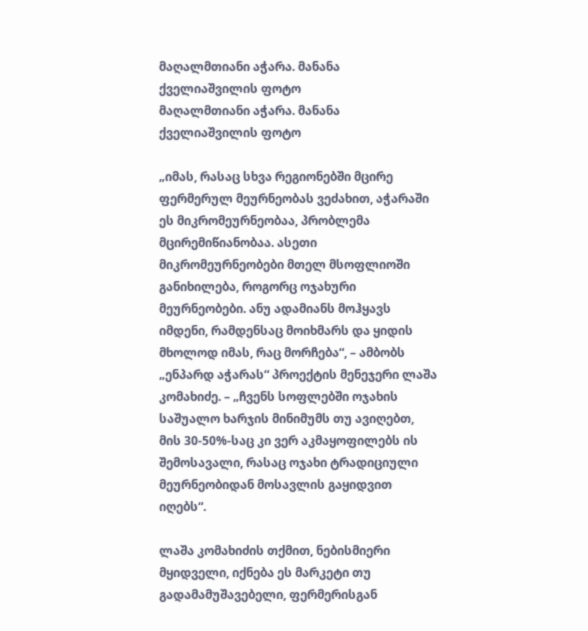მაღალმთიანი აჭარა. მანანა ქველიაშვილის ფოტო
მაღალმთიანი აჭარა. მანანა ქველიაშვილის ფოტო

„იმას, რასაც სხვა რეგიონებში მცირე ფერმერულ მეურნეობას ვეძახით, აჭარაში ეს მიკრომეურნეობაა, პრობლემა მცირემიწიანობაა. ასეთი მიკრომეურნეობები მთელ მსოფლიოში განიხილება, როგორც ოჯახური მეურნეობები. ანუ ადამიანს მოჰყავს იმდენი, რამდენსაც მოიხმარს და ყიდის მხოლოდ იმას, რაც მორჩება“, – ამბობს „ენპარდ აჭარას“ პროექტის მენეჯერი ლაშა კომახიძე. – „ჩვენს სოფლებში ოჯახის საშუალო ხარჯის მინიმუმს თუ ავიღებთ, მის 30-50%-საც კი ვერ აკმაყოფილებს ის შემოსავალი, რასაც ოჯახი ტრადიციული მეურნეობიდან მოსავლის გაყიდვით იღებს“.

ლაშა კომახიძის თქმით, ნებისმიერი მყიდველი, იქნება ეს მარკეტი თუ გადამამუშავებელი, ფერმერისგან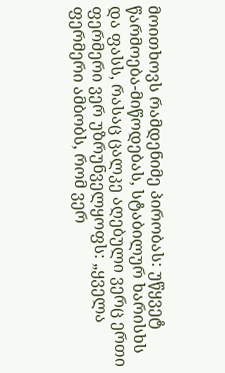მოითხოვს რამდენიმე პირობას: უწყვეტ წარმოება-მიწოდებას, სტაბილურ ხარისხს და ფასს, რასაც ცალკე აღებული ვერც ერთი ფერმერი ვერ უზრუნველყოფს: „ყველა ფერმერი ამბობს, რომ ვერ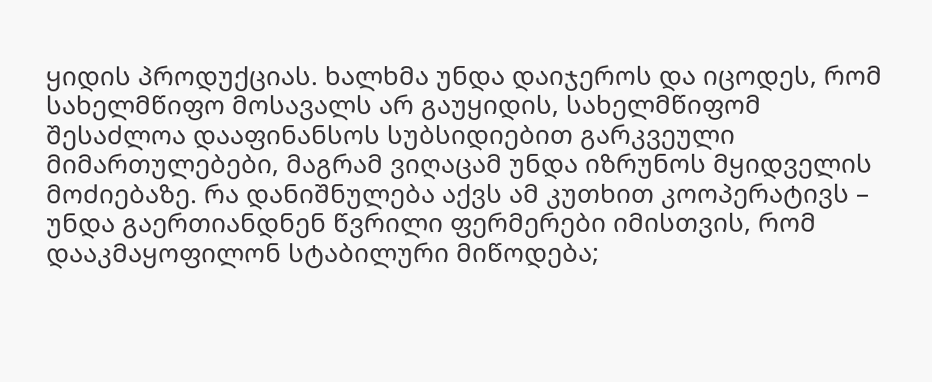ყიდის პროდუქციას. ხალხმა უნდა დაიჯეროს და იცოდეს, რომ სახელმწიფო მოსავალს არ გაუყიდის, სახელმწიფომ შესაძლოა დააფინანსოს სუბსიდიებით გარკვეული მიმართულებები, მაგრამ ვიღაცამ უნდა იზრუნოს მყიდველის მოძიებაზე. რა დანიშნულება აქვს ამ კუთხით კოოპერატივს – უნდა გაერთიანდნენ წვრილი ფერმერები იმისთვის, რომ დააკმაყოფილონ სტაბილური მიწოდება;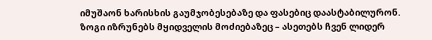იმუშაონ ხარისხის გაუმჯობესებაზე და ფასებიც დაასტაბილურონ. ზოგი იზრუნებს მყიდველის მოძიებაზეც – ასეთებს ჩვენ ლიდერ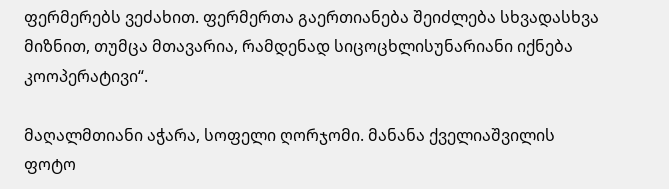ფერმერებს ვეძახით. ფერმერთა გაერთიანება შეიძლება სხვადასხვა მიზნით, თუმცა მთავარია, რამდენად სიცოცხლისუნარიანი იქნება კოოპერატივი“.

მაღალმთიანი აჭარა, სოფელი ღორჯომი. მანანა ქველიაშვილის ფოტო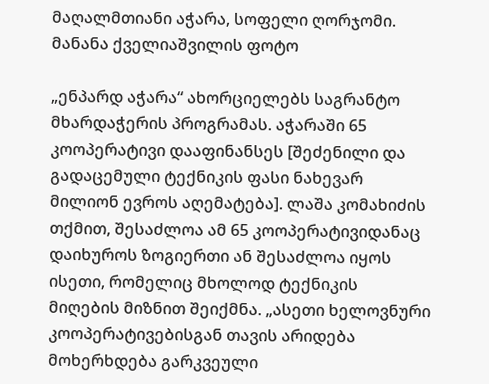მაღალმთიანი აჭარა, სოფელი ღორჯომი. მანანა ქველიაშვილის ფოტო

„ენპარდ აჭარა“ ახორციელებს საგრანტო მხარდაჭერის პროგრამას. აჭარაში 65 კოოპერატივი დააფინანსეს [შეძენილი და გადაცემული ტექნიკის ფასი ნახევარ მილიონ ევროს აღემატება]. ლაშა კომახიძის თქმით, შესაძლოა ამ 65 კოოპერატივიდანაც დაიხუროს ზოგიერთი ან შესაძლოა იყოს ისეთი, რომელიც მხოლოდ ტექნიკის მიღების მიზნით შეიქმნა. „ასეთი ხელოვნური კოოპერატივებისგან თავის არიდება მოხერხდება გარკვეული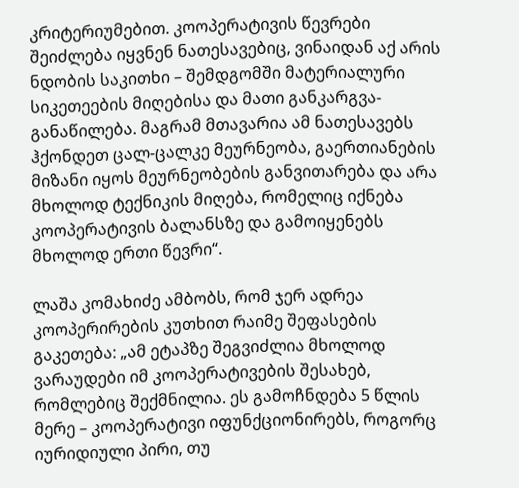კრიტერიუმებით. კოოპერატივის წევრები შეიძლება იყვნენ ნათესავებიც, ვინაიდან აქ არის ნდობის საკითხი – შემდგომში მატერიალური სიკეთეების მიღებისა და მათი განკარგვა-განაწილება. მაგრამ მთავარია ამ ნათესავებს ჰქონდეთ ცალ-ცალკე მეურნეობა, გაერთიანების მიზანი იყოს მეურნეობების განვითარება და არა მხოლოდ ტექნიკის მიღება, რომელიც იქნება კოოპერატივის ბალანსზე და გამოიყენებს მხოლოდ ერთი წევრი“.

ლაშა კომახიძე ამბობს, რომ ჯერ ადრეა კოოპერირების კუთხით რაიმე შეფასების გაკეთება: „ამ ეტაპზე შეგვიძლია მხოლოდ ვარაუდები იმ კოოპერატივების შესახებ, რომლებიც შექმნილია. ეს გამოჩნდება 5 წლის მერე – კოოპერატივი იფუნქციონირებს, როგორც იურიდიული პირი, თუ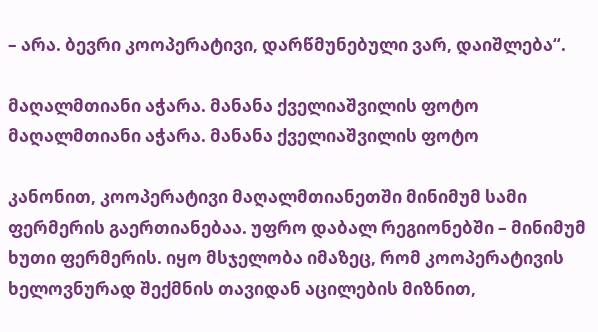– არა. ბევრი კოოპერატივი, დარწმუნებული ვარ, დაიშლება“.

მაღალმთიანი აჭარა. მანანა ქველიაშვილის ფოტო
მაღალმთიანი აჭარა. მანანა ქველიაშვილის ფოტო

კანონით, კოოპერატივი მაღალმთიანეთში მინიმუმ სამი ფერმერის გაერთიანებაა. უფრო დაბალ რეგიონებში – მინიმუმ ხუთი ფერმერის. იყო მსჯელობა იმაზეც, რომ კოოპერატივის ხელოვნურად შექმნის თავიდან აცილების მიზნით,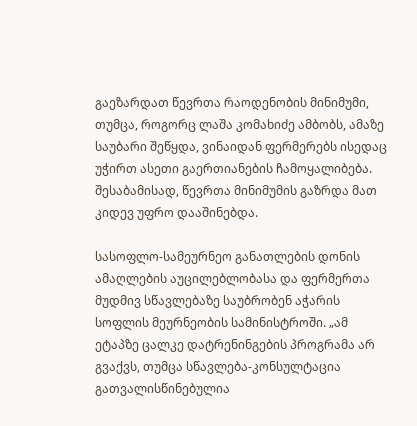გაეზარდათ წევრთა რაოდენობის მინიმუმი, თუმცა, როგორც ლაშა კომახიძე ამბობს, ამაზე საუბარი შეწყდა, ვინაიდან ფერმერებს ისედაც უჭირთ ასეთი გაერთიანების ჩამოყალიბება. შესაბამისად, წევრთა მინიმუმის გაზრდა მათ კიდევ უფრო დააშინებდა.

სასოფლო-სამეურნეო განათლების დონის ამაღლების აუცილებლობასა და ფერმერთა მუდმივ სწავლებაზე საუბრობენ აჭარის სოფლის მეურნეობის სამინისტროში. „ამ ეტაპზე ცალკე დატრენინგების პროგრამა არ გვაქვს, თუმცა სწავლება-კონსულტაცია გათვალისწინებულია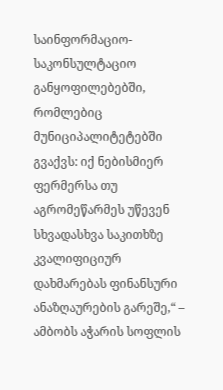საინფორმაციო-საკონსულტაციო განყოფილებებში, რომლებიც მუნიციპალიტეტებში გვაქვს: იქ ნებისმიერ ფერმერსა თუ აგრომეწარმეს უწევენ სხვადასხვა საკითხზე კვალიფიციურ დახმარებას ფინანსური ანაზღაურების გარეშე,“ – ამბობს აჭარის სოფლის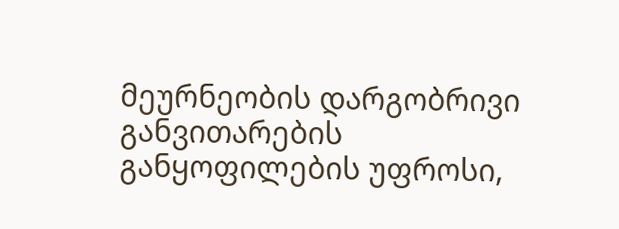მეურნეობის დარგობრივი განვითარების განყოფილების უფროსი,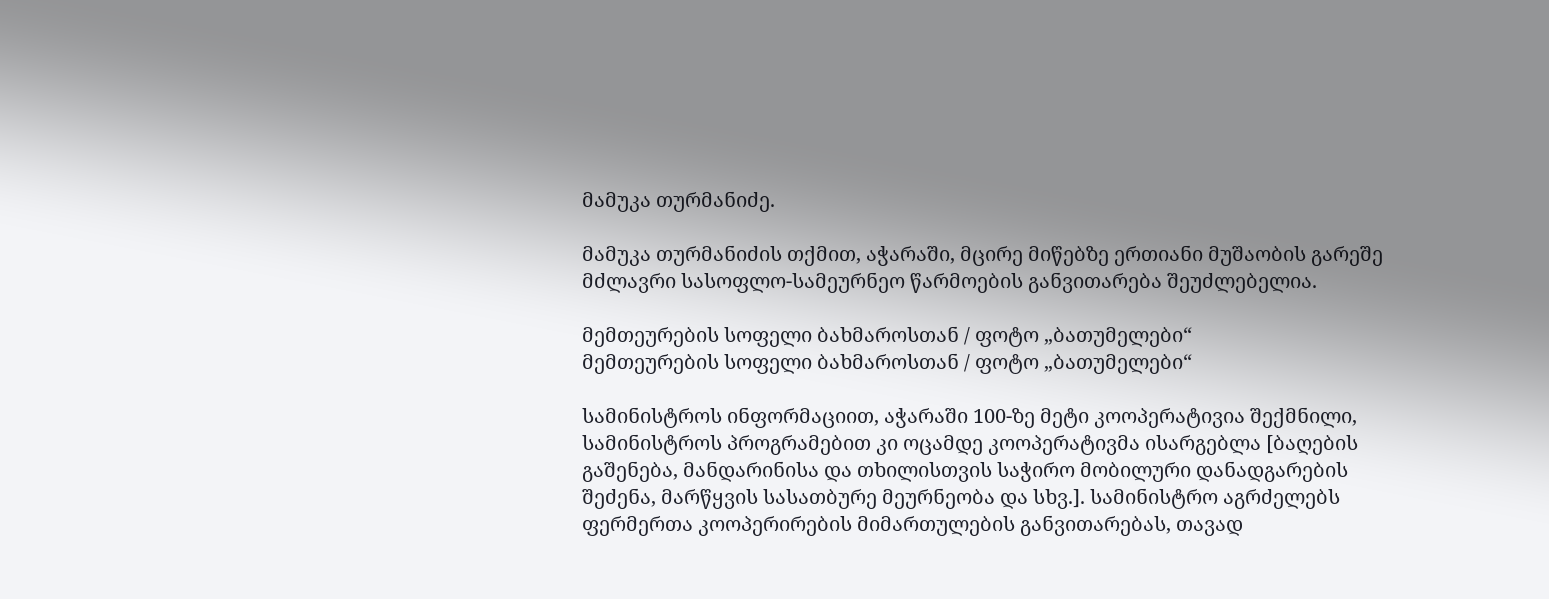მამუკა თურმანიძე.

მამუკა თურმანიძის თქმით, აჭარაში, მცირე მიწებზე ერთიანი მუშაობის გარეშე მძლავრი სასოფლო-სამეურნეო წარმოების განვითარება შეუძლებელია.

მემთეურების სოფელი ბახმაროსთან / ფოტო „ბათუმელები“
მემთეურების სოფელი ბახმაროსთან / ფოტო „ბათუმელები“

სამინისტროს ინფორმაციით, აჭარაში 100-ზე მეტი კოოპერატივია შექმნილი, სამინისტროს პროგრამებით კი ოცამდე კოოპერატივმა ისარგებლა [ბაღების გაშენება, მანდარინისა და თხილისთვის საჭირო მობილური დანადგარების შეძენა, მარწყვის სასათბურე მეურნეობა და სხვ.]. სამინისტრო აგრძელებს ფერმერთა კოოპერირების მიმართულების განვითარებას, თავად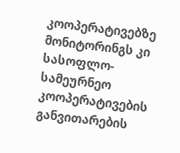კოოპერატივებზე მონიტორინგს კი სასოფლო-სამეურნეო კოოპერატივების განვითარების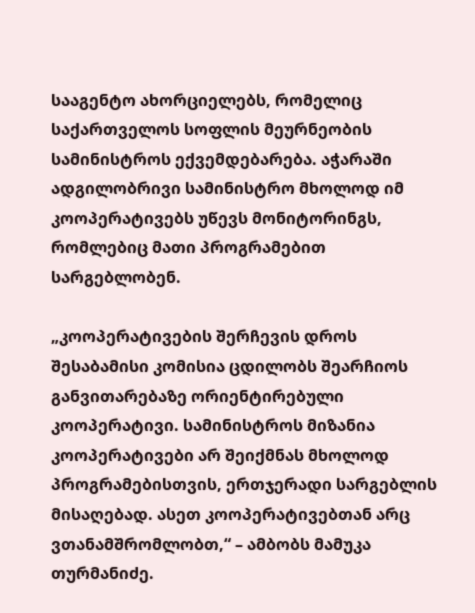სააგენტო ახორციელებს, რომელიც საქართველოს სოფლის მეურნეობის სამინისტროს ექვემდებარება. აჭარაში ადგილობრივი სამინისტრო მხოლოდ იმ კოოპერატივებს უწევს მონიტორინგს, რომლებიც მათი პროგრამებით სარგებლობენ.

„კოოპერატივების შერჩევის დროს შესაბამისი კომისია ცდილობს შეარჩიოს განვითარებაზე ორიენტირებული კოოპერატივი. სამინისტროს მიზანია კოოპერატივები არ შეიქმნას მხოლოდ პროგრამებისთვის, ერთჯერადი სარგებლის მისაღებად. ასეთ კოოპერატივებთან არც ვთანამშრომლობთ,“ – ამბობს მამუკა თურმანიძე.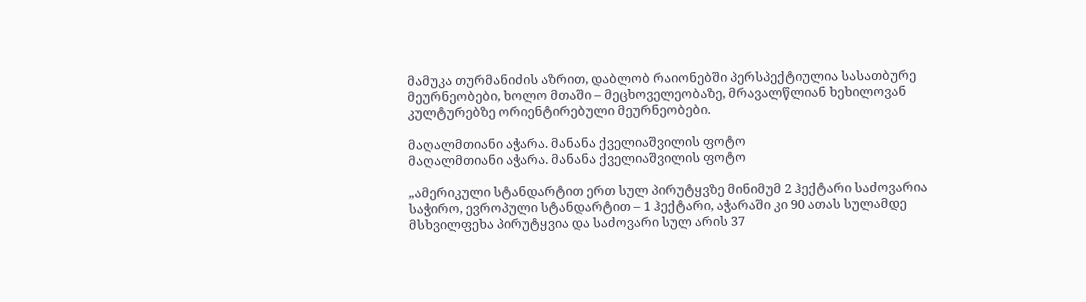მამუკა თურმანიძის აზრით, დაბლობ რაიონებში პერსპექტიულია სასათბურე მეურნეობები, ხოლო მთაში – მეცხოველეობაზე, მრავალწლიან ხეხილოვან კულტურებზე ორიენტირებული მეურნეობები.

მაღალმთიანი აჭარა. მანანა ქველიაშვილის ფოტო
მაღალმთიანი აჭარა. მანანა ქველიაშვილის ფოტო

„ამერიკული სტანდარტით ერთ სულ პირუტყვზე მინიმუმ 2 ჰექტარი საძოვარია საჭირო, ევროპული სტანდარტით – 1 ჰექტარი, აჭარაში კი 90 ათას სულამდე მსხვილფეხა პირუტყვია და საძოვარი სულ არის 37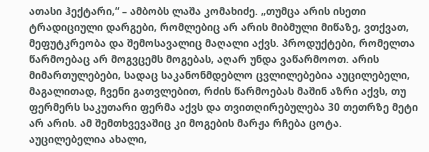ათასი ჰექტარი,“ – ამბობს ლაშა კომახიძე. „თუმცა არის ისეთი ტრადიციული დარგები, რომლებიც არ არის მიბმული მიწაზე, ვთქვათ, მეფუტკრეობა და შემოსავალიც მაღალი აქვს. პროდუქტები, რომელთა წარმოებაც არ მოგვცემს მოგებას, აღარ უნდა ვაწარმოოთ. არის მიმართულებები, სადაც საკანონმდებლო ცვლილებებია აუცილებელი, მაგალითად, ჩვენი გათვლებით, რძის წარმოებას მაშინ აზრი აქვს, თუ ფერმერს საკუთარი ფერმა აქვს და თვითღირებულება 30 თეთრზე მეტი არ არის. ამ შემთხვევაშიც კი მოგების მარჟა რჩება ცოტა. აუცილებელია ახალი,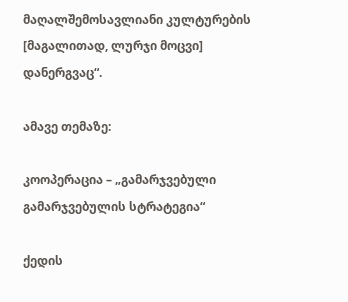მაღალშემოსავლიანი კულტურების [მაგალითად, ლურჯი მოცვი] დანერგვაც“.

ამავე თემაზე:

კოოპერაცია – „გამარჯვებული გამარჯვებულის სტრატეგია“

ქედის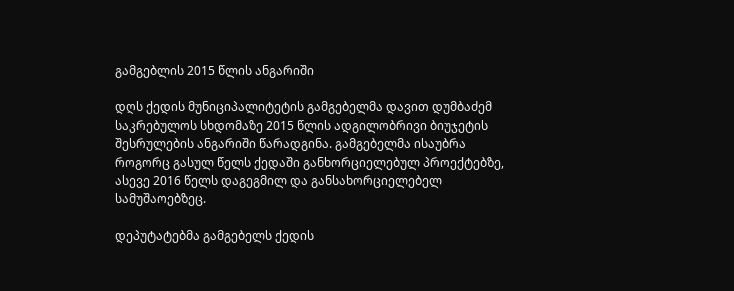გამგებლის 2015 წლის ანგარიში

დღს ქედის მუნიციპალიტეტის გამგებელმა დავით დუმბაძემ საკრებულოს სხდომაზე 2015 წლის ადგილობრივი ბიუჯეტის შესრულების ანგარიში წარადგინა. გამგებელმა ისაუბრა როგორც გასულ წელს ქედაში განხორციელებულ პროექტებზე, ასევე 2016 წელს დაგეგმილ და განსახორციელებელ სამუშაოებზეც.

დეპუტატებმა გამგებელს ქედის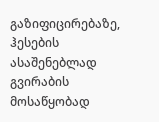გაზიფიცირებაზე, ჰესების ასაშენებლად გვირაბის მოსაწყობად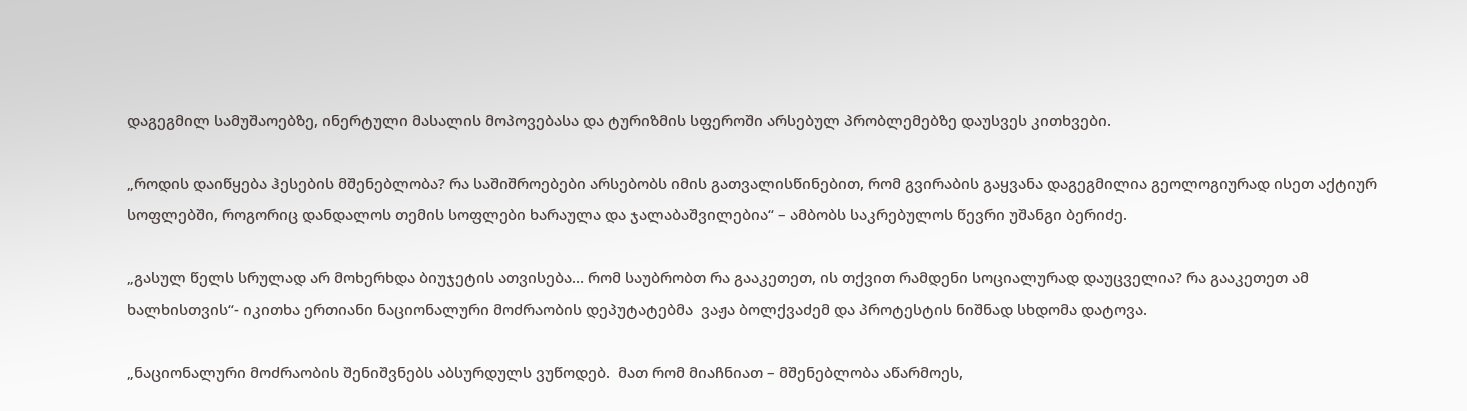დაგეგმილ სამუშაოებზე, ინერტული მასალის მოპოვებასა და ტურიზმის სფეროში არსებულ პრობლემებზე დაუსვეს კითხვები.

„როდის დაიწყება ჰესების მშენებლობა? რა საშიშროებები არსებობს იმის გათვალისწინებით, რომ გვირაბის გაყვანა დაგეგმილია გეოლოგიურად ისეთ აქტიურ სოფლებში, როგორიც დანდალოს თემის სოფლები ხარაულა და ჯალაბაშვილებია“ – ამბობს საკრებულოს წევრი უშანგი ბერიძე.

„გასულ წელს სრულად არ მოხერხდა ბიუჯეტის ათვისება… რომ საუბრობთ რა გააკეთეთ, ის თქვით რამდენი სოციალურად დაუცველია? რა გააკეთეთ ამ ხალხისთვის“- იკითხა ერთიანი ნაციონალური მოძრაობის დეპუტატებმა  ვაჟა ბოლქვაძემ და პროტესტის ნიშნად სხდომა დატოვა.

„ნაციონალური მოძრაობის შენიშვნებს აბსურდულს ვუწოდებ.  მათ რომ მიაჩნიათ – მშენებლობა აწარმოეს,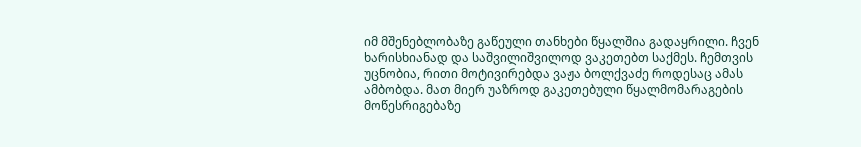იმ მშენებლობაზე გაწეული თანხები წყალშია გადაყრილი. ჩვენ ხარისხიანად და საშვილიშვილოდ ვაკეთებთ საქმეს. ჩემთვის უცნობია, რითი მოტივირებდა ვაჟა ბოლქვაძე როდესაც ამას ამბობდა. მათ მიერ უაზროდ გაკეთებული წყალმომარაგების მოწესრიგებაზე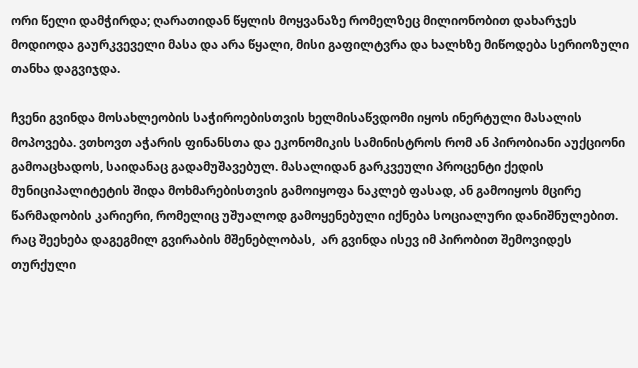ორი წელი დამჭირდა; ღარათიდან წყლის მოყვანაზე რომელზეც მილიონობით დახარჯეს მოდიოდა გაურკვეველი მასა და არა წყალი, მისი გაფილტვრა და ხალხზე მიწოდება სერიოზული თანხა დაგვიჯდა.

ჩვენი გვინდა მოსახლეობის საჭიროებისთვის ხელმისაწვდომი იყოს ინერტული მასალის მოპოვება. ვთხოვთ აჭარის ფინანსთა და ეკონომიკის სამინისტროს რომ ან პირობიანი აუქციონი გამოაცხადოს, საიდანაც გადამუშავებულ. მასალიდან გარკვეული პროცენტი ქედის მუნიციპალიტეტის შიდა მოხმარებისთვის გამოიყოფა ნაკლებ ფასად, ან გამოიყოს მცირე წარმადობის კარიერი, რომელიც უშუალოდ გამოყენებული იქნება სოციალური დანიშნულებით. რაც შეეხება დაგეგმილ გვირაბის მშენებლობას,  არ გვინდა ისევ იმ პირობით შემოვიდეს თურქული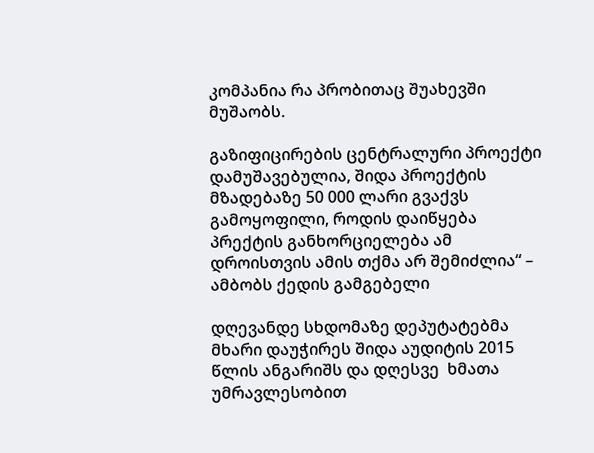კომპანია რა პრობითაც შუახევში მუშაობს.

გაზიფიცირების ცენტრალური პროექტი დამუშავებულია, შიდა პროექტის მზადებაზე 50 000 ლარი გვაქვს გამოყოფილი, როდის დაიწყება პრექტის განხორციელება ამ დროისთვის ამის თქმა არ შემიძლია“ – ამბობს ქედის გამგებელი

დღევანდე სხდომაზე დეპუტატებმა მხარი დაუჭირეს შიდა აუდიტის 2015 წლის ანგარიშს და დღესვე  ხმათა უმრავლესობით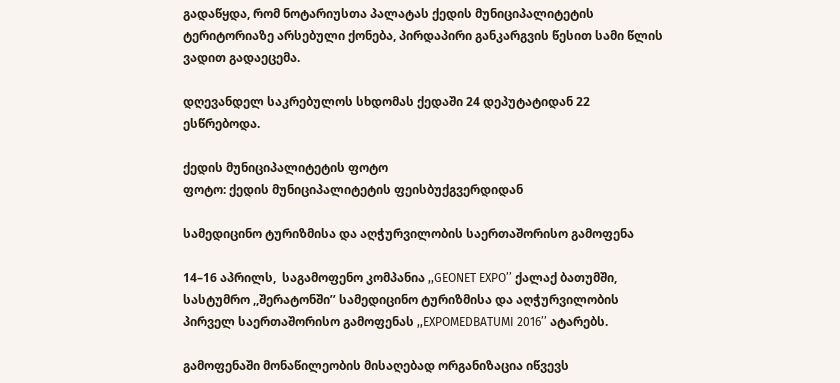გადაწყდა, რომ ნოტარიუსთა პალატას ქედის მუნიციპალიტეტის ტერიტორიაზე არსებული ქონება, პირდაპირი განკარგვის წესით სამი წლის ვადით გადაეცემა.

დღევანდელ საკრებულოს სხდომას ქედაში 24 დეპუტატიდან 22 ესწრებოდა.

ქედის მუნიციპალიტეტის ფოტო
ფოტო: ქედის მუნიციპალიტეტის ფეისბუქგვერდიდან

სამედიცინო ტურიზმისა და აღჭურვილობის საერთაშორისო გამოფენა

14–16 აპრილს,  საგამოფენო კომპანია ,,GEONET EXPO’’ ქალაქ ბათუმში, სასტუმრო ,,შერატონში’’ სამედიცინო ტურიზმისა და აღჭურვილობის პირველ საერთაშორისო გამოფენას ,,EXPOMEDBATUMI 2016’’ ატარებს.

გამოფენაში მონაწილეობის მისაღებად ორგანიზაცია იწვევს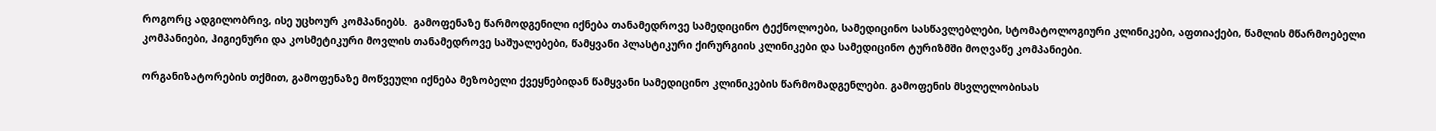როგორც ადგილობრივ, ისე უცხოურ კომპანიებს.  გამოფენაზე წარმოდგენილი იქნება თანამედროვე სამედიცინო ტექნოლოები, სამედიცინო სასწავლებლები, სტომატოლოგიური კლინიკები, აფთიაქები, წამლის მწარმოებელი კომპანიები, ჰიგიენური და კოსმეტიკური მოვლის თანამედროვე საშუალებები, წამყვანი პლასტიკური ქირურგიის კლინიკები და სამედიცინო ტურიზმში მოღვაწე კომპანიები.

ორგანიზატორების თქმით, გამოფენაზე მოწვეული იქნება მეზობელი ქვეყნებიდან წამყვანი სამედიცინო კლინიკების წარმომადგენლები. გამოფენის მსვლელობისას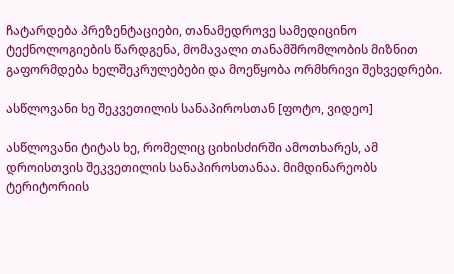ჩატარდება პრეზენტაციები, თანამედროვე სამედიცინო ტექნოლოგიების წარდგენა, მომავალი თანამშრომლობის მიზნით გაფორმდება ხელშეკრულებები და მოეწყობა ორმხრივი შეხვედრები.

ასწლოვანი ხე შეკვეთილის სანაპიროსთან [ფოტო, ვიდეო]

ასწლოვანი ტიტას ხე, რომელიც ციხისძირში ამოთხარეს, ამ დროისთვის შეკვეთილის სანაპიროსთანაა. მიმდინარეობს ტერიტორიის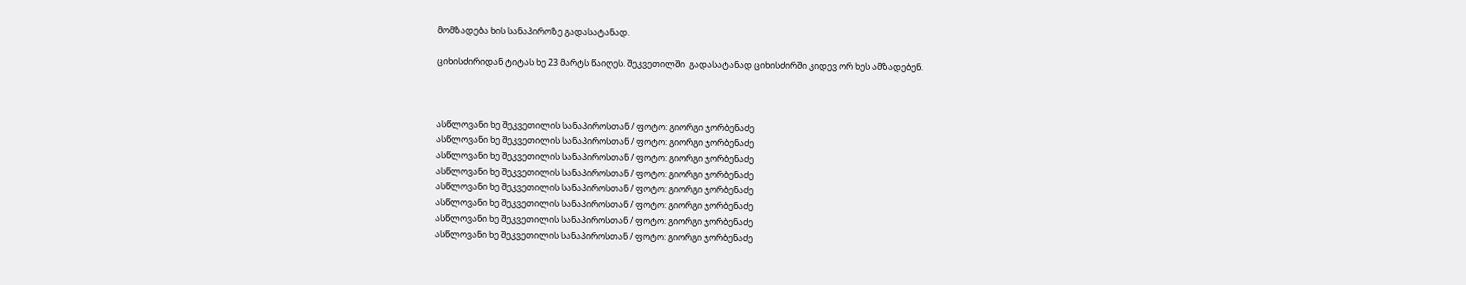მომზადება ხის სანაპიროზე გადასატანად.

ციხისძირიდან ტიტას ხე 23 მარტს წაიღეს. შეკვეთილში  გადასატანად ციხისძირში კიდევ ორ ხეს ამზადებენ.



ასწლოვანი ხე შეკვეთილის სანაპიროსთან / ფოტო: გიორგი ჯორბენაძე
ასწლოვანი ხე შეკვეთილის სანაპიროსთან / ფოტო: გიორგი ჯორბენაძე
ასწლოვანი ხე შეკვეთილის სანაპიროსთან / ფოტო: გიორგი ჯორბენაძე
ასწლოვანი ხე შეკვეთილის სანაპიროსთან / ფოტო: გიორგი ჯორბენაძე
ასწლოვანი ხე შეკვეთილის სანაპიროსთან / ფოტო: გიორგი ჯორბენაძე
ასწლოვანი ხე შეკვეთილის სანაპიროსთან / ფოტო: გიორგი ჯორბენაძე
ასწლოვანი ხე შეკვეთილის სანაპიროსთან / ფოტო: გიორგი ჯორბენაძე
ასწლოვანი ხე შეკვეთილის სანაპიროსთან / ფოტო: გიორგი ჯორბენაძე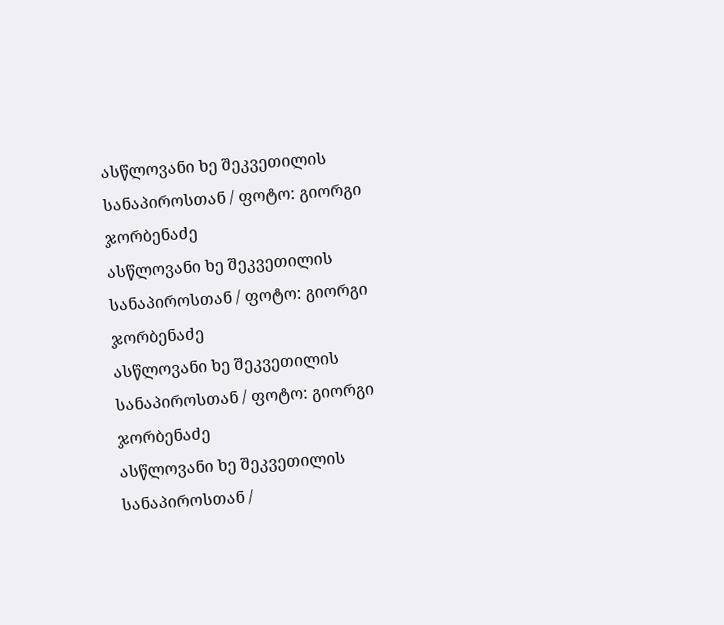ასწლოვანი ხე შეკვეთილის სანაპიროსთან / ფოტო: გიორგი ჯორბენაძე
ასწლოვანი ხე შეკვეთილის სანაპიროსთან / ფოტო: გიორგი ჯორბენაძე
ასწლოვანი ხე შეკვეთილის სანაპიროსთან / ფოტო: გიორგი ჯორბენაძე
ასწლოვანი ხე შეკვეთილის სანაპიროსთან /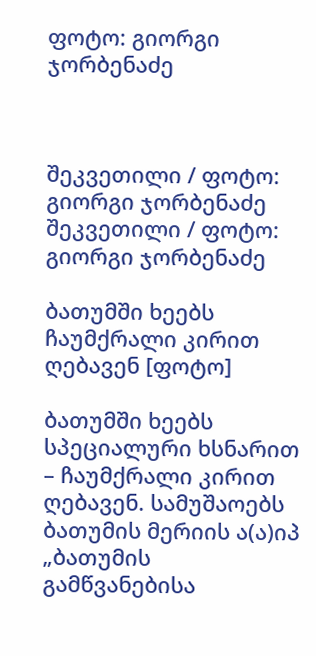ფოტო: გიორგი ჯორბენაძე



შეკვეთილი / ფოტო: გიორგი ჯორბენაძე
შეკვეთილი / ფოტო: გიორგი ჯორბენაძე

ბათუმში ხეებს ჩაუმქრალი კირით ღებავენ [ფოტო]

ბათუმში ხეებს სპეციალური ხსნარით – ჩაუმქრალი კირით ღებავენ. სამუშაოებს ბათუმის მერიის ა(ა)იპ „ბათუმის გამწვანებისა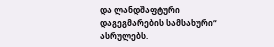და ლანდშაფტური დაგეგმარების სამსახური“ ასრულებს.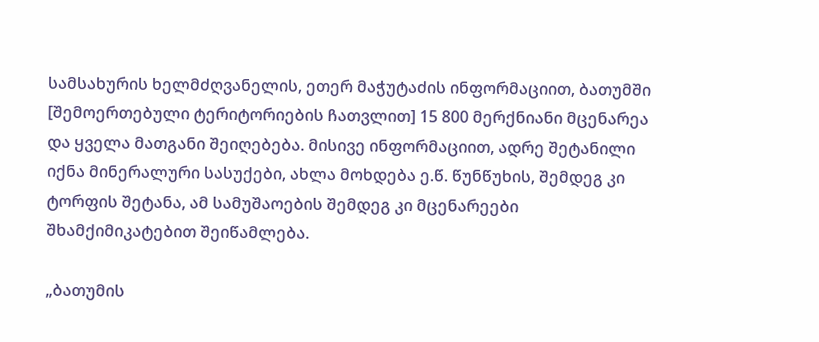სამსახურის ხელმძღვანელის, ეთერ მაჭუტაძის ინფორმაციით, ბათუმში [შემოერთებული ტერიტორიების ჩათვლით] 15 800 მერქნიანი მცენარეა და ყველა მათგანი შეიღებება. მისივე ინფორმაციით, ადრე შეტანილი იქნა მინერალური სასუქები, ახლა მოხდება ე.წ. წუნწუხის, შემდეგ კი ტორფის შეტანა, ამ სამუშაოების შემდეგ კი მცენარეები შხამქიმიკატებით შეიწამლება.

„ბათუმის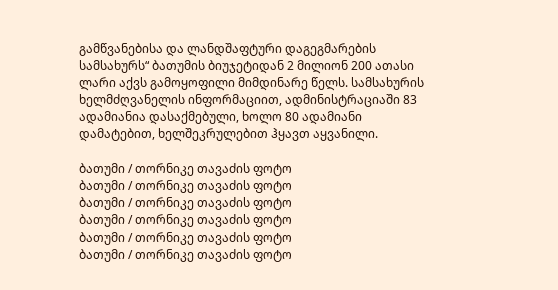გამწვანებისა და ლანდშაფტური დაგეგმარების სამსახურს“ ბათუმის ბიუჯეტიდან 2 მილიონ 200 ათასი ლარი აქვს გამოყოფილი მიმდინარე წელს. სამსახურის ხელმძღვანელის ინფორმაციით, ადმინისტრაციაში 83 ადამიანია დასაქმებული, ხოლო 80 ადამიანი დამატებით, ხელშეკრულებით ჰყავთ აყვანილი.

ბათუმი / თორნიკე თავაძის ფოტო
ბათუმი / თორნიკე თავაძის ფოტო
ბათუმი / თორნიკე თავაძის ფოტო
ბათუმი / თორნიკე თავაძის ფოტო
ბათუმი / თორნიკე თავაძის ფოტო
ბათუმი / თორნიკე თავაძის ფოტო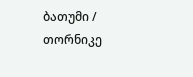ბათუმი / თორნიკე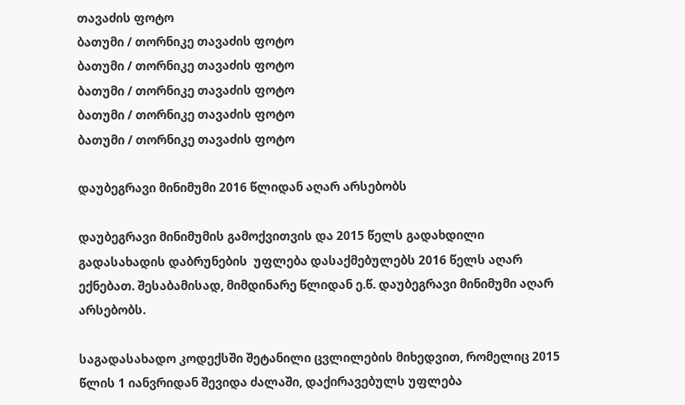თავაძის ფოტო
ბათუმი / თორნიკე თავაძის ფოტო
ბათუმი / თორნიკე თავაძის ფოტო
ბათუმი / თორნიკე თავაძის ფოტო
ბათუმი / თორნიკე თავაძის ფოტო
ბათუმი / თორნიკე თავაძის ფოტო

დაუბეგრავი მინიმუმი 2016 წლიდან აღარ არსებობს

დაუბეგრავი მინიმუმის გამოქვითვის და 2015 წელს გადახდილი გადასახადის დაბრუნების  უფლება დასაქმებულებს 2016 წელს აღარ ექნებათ. შესაბამისად, მიმდინარე წლიდან ე.წ. დაუბეგრავი მინიმუმი აღარ არსებობს.

საგადასახადო კოდექსში შეტანილი ცვლილების მიხედვით, რომელიც 2015  წლის 1 იანვრიდან შევიდა ძალაში, დაქირავებულს უფლება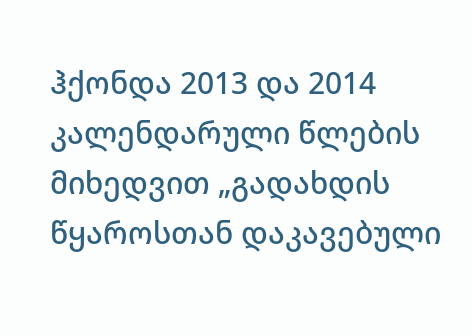ჰქონდა 2013 და 2014 კალენდარული წლების მიხედვით „გადახდის წყაროსთან დაკავებული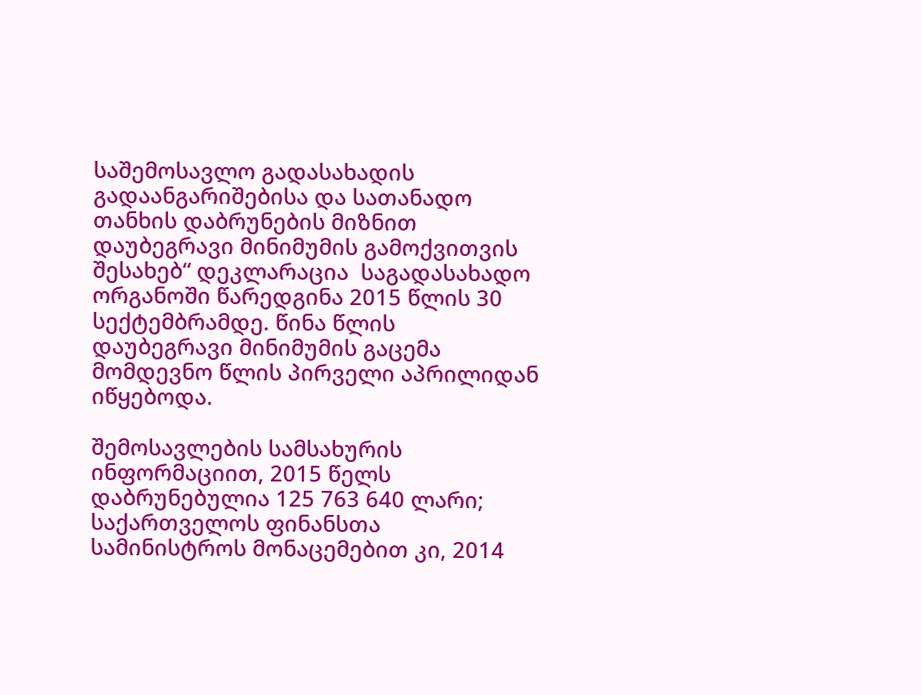საშემოსავლო გადასახადის გადაანგარიშებისა და სათანადო თანხის დაბრუნების მიზნით დაუბეგრავი მინიმუმის გამოქვითვის შესახებ“ დეკლარაცია  საგადასახადო ორგანოში წარედგინა 2015 წლის 30 სექტემბრამდე. წინა წლის დაუბეგრავი მინიმუმის გაცემა მომდევნო წლის პირველი აპრილიდან იწყებოდა.

შემოსავლების სამსახურის ინფორმაციით, 2015 წელს დაბრუნებულია 125 763 640 ლარი;  საქართველოს ფინანსთა სამინისტროს მონაცემებით კი, 2014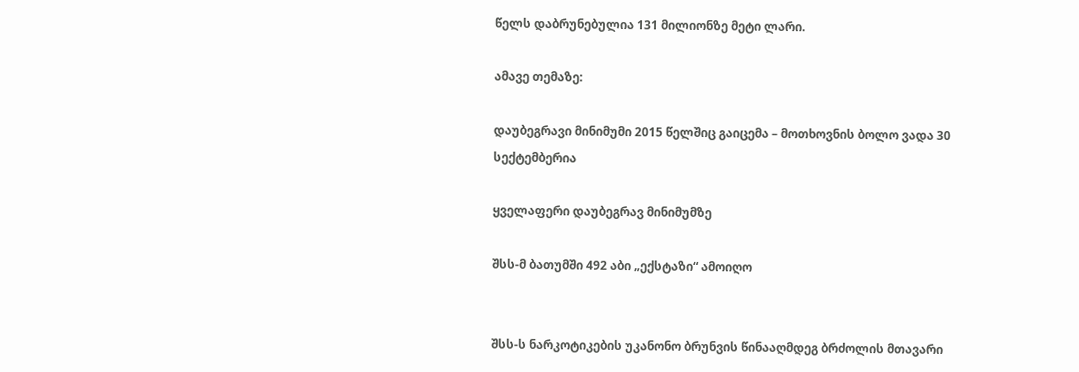წელს დაბრუნებულია 131 მილიონზე მეტი ლარი.

ამავე თემაზე:

დაუბეგრავი მინიმუმი 2015 წელშიც გაიცემა – მოთხოვნის ბოლო ვადა 30 სექტემბერია

ყველაფერი დაუბეგრავ მინიმუმზე

შსს-მ ბათუმში 492 აბი „ექსტაზი“ ამოიღო


შსს-ს ნარკოტიკების უკანონო ბრუნვის წინააღმდეგ ბრძოლის მთავარი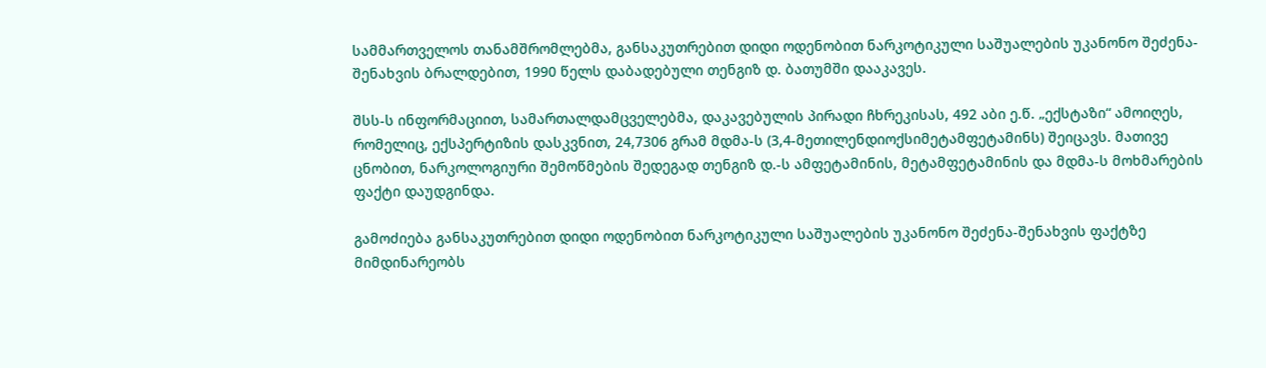სამმართველოს თანამშრომლებმა, განსაკუთრებით დიდი ოდენობით ნარკოტიკული საშუალების უკანონო შეძენა-შენახვის ბრალდებით, 1990 წელს დაბადებული თენგიზ დ. ბათუმში დააკავეს.

შსს-ს ინფორმაციით, სამართალდამცველებმა, დაკავებულის პირადი ჩხრეკისას, 492 აბი ე.წ. „ექსტაზი“ ამოიღეს, რომელიც, ექსპერტიზის დასკვნით, 24,7306 გრამ მდმა-ს (3,4-მეთილენდიოქსიმეტამფეტამინს) შეიცავს. მათივე ცნობით, ნარკოლოგიური შემოწმების შედეგად თენგიზ დ.-ს ამფეტამინის, მეტამფეტამინის და მდმა-ს მოხმარების ფაქტი დაუდგინდა.

გამოძიება განსაკუთრებით დიდი ოდენობით ნარკოტიკული საშუალების უკანონო შეძენა-შენახვის ფაქტზე მიმდინარეობს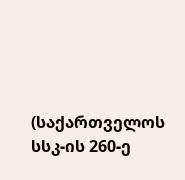(საქართველოს სსკ-ის 260-ე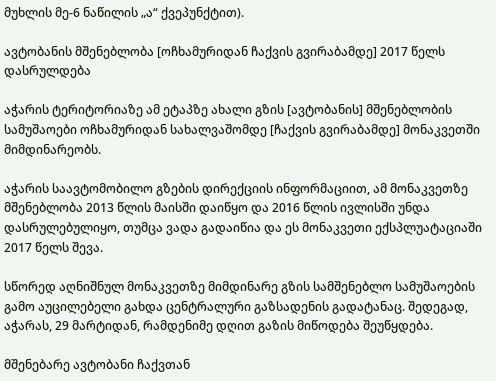მუხლის მე-6 ნაწილის „ა“ ქვეპუნქტით).

ავტობანის მშენებლობა [ოჩხამურიდან ჩაქვის გვირაბამდე] 2017 წელს დასრულდება

აჭარის ტერიტორიაზე ამ ეტაპზე ახალი გზის [ავტობანის] მშენებლობის სამუშაოები ოჩხამურიდან სახალვაშომდე [ჩაქვის გვირაბამდე] მონაკვეთში მიმდინარეობს.

აჭარის საავტომობილო გზების დირექციის ინფორმაციით, ამ მონაკვეთზე მშენებლობა 2013 წლის მაისში დაიწყო და 2016 წლის ივლისში უნდა დასრულებულიყო, თუმცა ვადა გადაიწია და ეს მონაკვეთი ექსპლუატაციაში 2017 წელს შევა.

სწორედ აღნიშნულ მონაკვეთზე მიმდინარე გზის სამშენებლო სამუშაოების გამო აუცილებელი გახდა ცენტრალური გაზსადენის გადატანაც. შედეგად,  აჭარას, 29 მარტიდან, რამდენიმე დღით გაზის მიწოდება შეუწყდება.

მშენებარე ავტობანი ჩაქვთან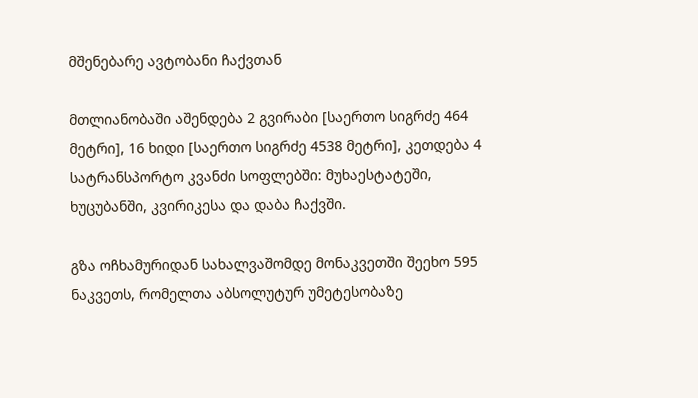მშენებარე ავტობანი ჩაქვთან

მთლიანობაში აშენდება 2 გვირაბი [საერთო სიგრძე 464 მეტრი], 16 ხიდი [საერთო სიგრძე 4538 მეტრი], კეთდება 4 სატრანსპორტო კვანძი სოფლებში: მუხაესტატეში, ხუცუბანში, კვირიკესა და დაბა ჩაქვში.

გზა ოჩხამურიდან სახალვაშომდე მონაკვეთში შეეხო 595 ნაკვეთს, რომელთა აბსოლუტურ უმეტესობაზე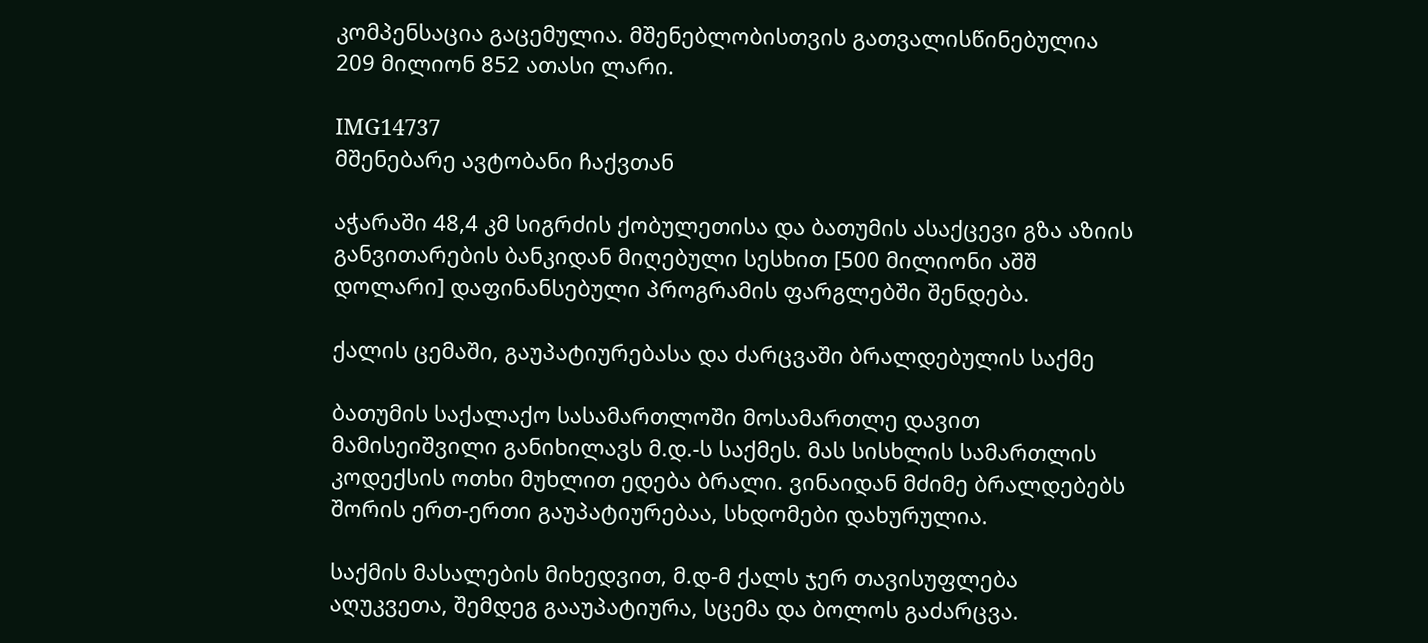კომპენსაცია გაცემულია. მშენებლობისთვის გათვალისწინებულია 209 მილიონ 852 ათასი ლარი.

IMG14737
მშენებარე ავტობანი ჩაქვთან

აჭარაში 48,4 კმ სიგრძის ქობულეთისა და ბათუმის ასაქცევი გზა აზიის განვითარების ბანკიდან მიღებული სესხით [500 მილიონი აშშ დოლარი] დაფინანსებული პროგრამის ფარგლებში შენდება.

ქალის ცემაში, გაუპატიურებასა და ძარცვაში ბრალდებულის საქმე

ბათუმის საქალაქო სასამართლოში მოსამართლე დავით მამისეიშვილი განიხილავს მ.დ.-ს საქმეს. მას სისხლის სამართლის კოდექსის ოთხი მუხლით ედება ბრალი. ვინაიდან მძიმე ბრალდებებს შორის ერთ-ერთი გაუპატიურებაა, სხდომები დახურულია.

საქმის მასალების მიხედვით, მ.დ-მ ქალს ჯერ თავისუფლება აღუკვეთა, შემდეგ გააუპატიურა, სცემა და ბოლოს გაძარცვა.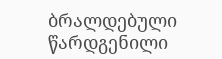ბრალდებული წარდგენილი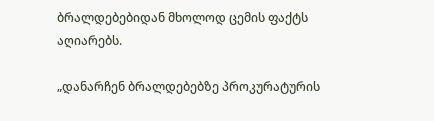ბრალდებებიდან მხოლოდ ცემის ფაქტს აღიარებს.

„დანარჩენ ბრალდებებზე პროკურატურის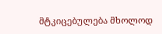მტკიცებულება მხოლოდ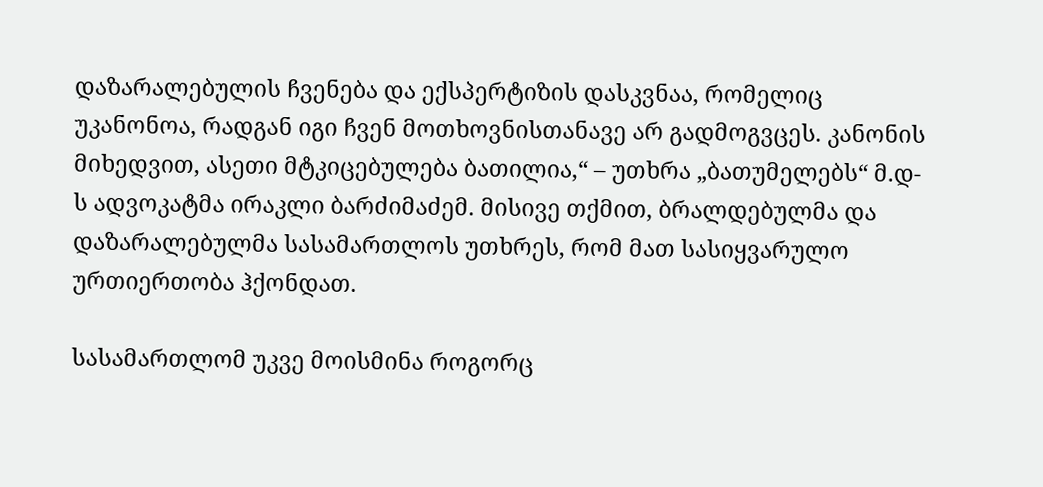დაზარალებულის ჩვენება და ექსპერტიზის დასკვნაა, რომელიც უკანონოა, რადგან იგი ჩვენ მოთხოვნისთანავე არ გადმოგვცეს. კანონის მიხედვით, ასეთი მტკიცებულება ბათილია,“ – უთხრა „ბათუმელებს“ მ.დ-ს ადვოკატმა ირაკლი ბარძიმაძემ. მისივე თქმით, ბრალდებულმა და დაზარალებულმა სასამართლოს უთხრეს, რომ მათ სასიყვარულო ურთიერთობა ჰქონდათ.

სასამართლომ უკვე მოისმინა როგორც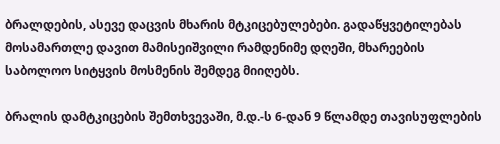ბრალდების, ასევე დაცვის მხარის მტკიცებულებები. გადაწყვეტილებას მოსამართლე დავით მამისეიშვილი რამდენიმე დღეში, მხარეების საბოლოო სიტყვის მოსმენის შემდეგ მიიღებს.

ბრალის დამტკიცების შემთხვევაში, მ.დ.-ს 6-დან 9 წლამდე თავისუფლების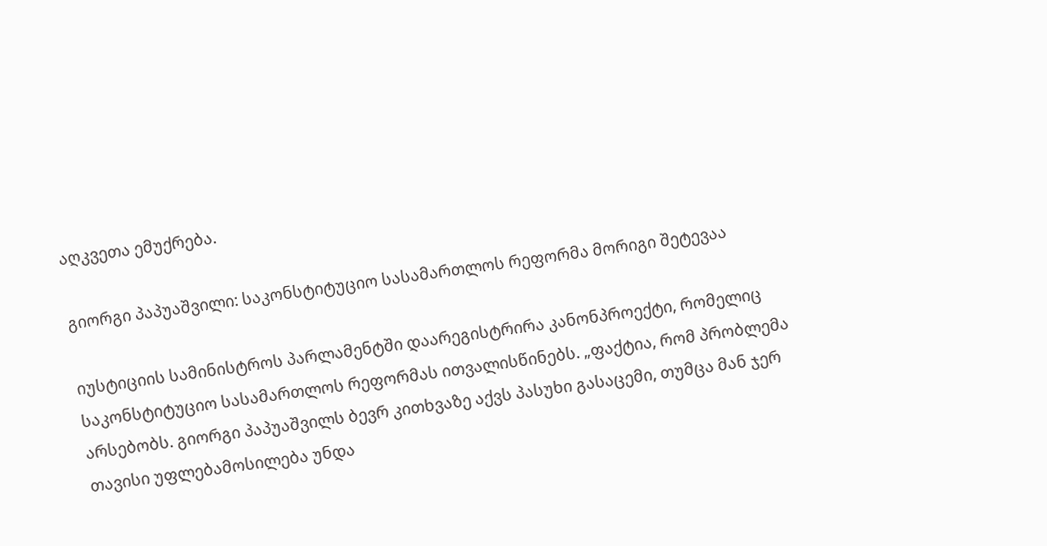აღკვეთა ემუქრება.

გიორგი პაპუაშვილი: საკონსტიტუციო სასამართლოს რეფორმა მორიგი შეტევაა

იუსტიციის სამინისტროს პარლამენტში დაარეგისტრირა კანონპროექტი, რომელიც საკონსტიტუციო სასამართლოს რეფორმას ითვალისწინებს. „ფაქტია, რომ პრობლემა არსებობს. გიორგი პაპუაშვილს ბევრ კითხვაზე აქვს პასუხი გასაცემი, თუმცა მან ჯერ თავისი უფლებამოსილება უნდა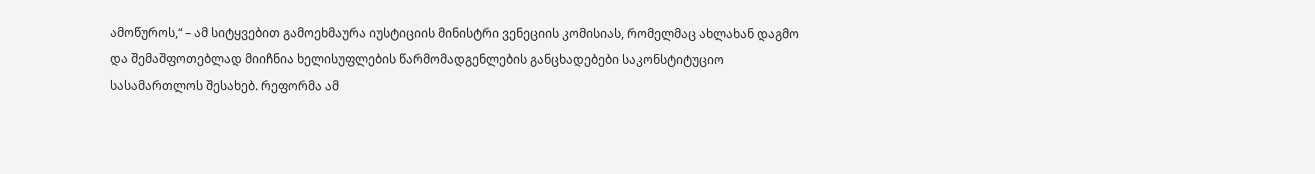ამოწუროს,“ – ამ სიტყვებით გამოეხმაურა იუსტიციის მინისტრი ვენეციის კომისიას, რომელმაც ახლახან დაგმო და შემაშფოთებლად მიიჩნია ხელისუფლების წარმომადგენლების განცხადებები საკონსტიტუციო სასამართლოს შესახებ. რეფორმა ამ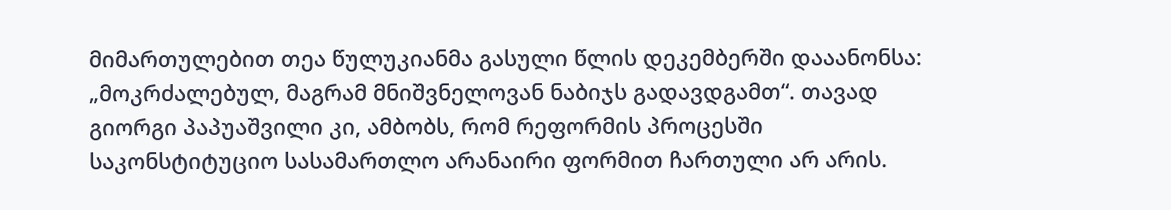მიმართულებით თეა წულუკიანმა გასული წლის დეკემბერში დააანონსა: „მოკრძალებულ, მაგრამ მნიშვნელოვან ნაბიჯს გადავდგამთ“. თავად გიორგი პაპუაშვილი კი, ამბობს, რომ რეფორმის პროცესში საკონსტიტუციო სასამართლო არანაირი ფორმით ჩართული არ არის.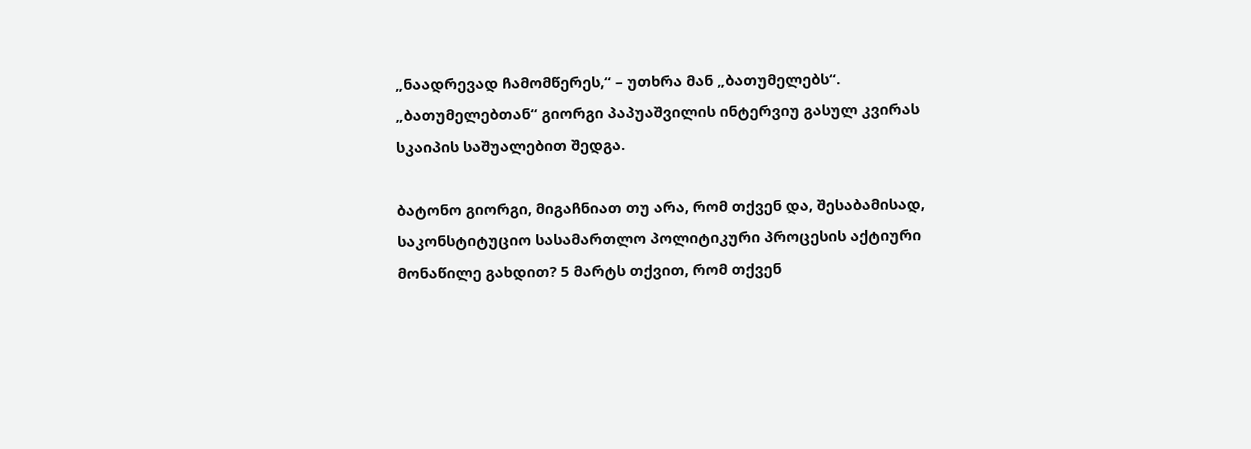„ნაადრევად ჩამომწერეს,“ – უთხრა მან „ბათუმელებს“. „ბათუმელებთან“ გიორგი პაპუაშვილის ინტერვიუ გასულ კვირას სკაიპის საშუალებით შედგა.

ბატონო გიორგი, მიგაჩნიათ თუ არა, რომ თქვენ და, შესაბამისად, საკონსტიტუციო სასამართლო პოლიტიკური პროცესის აქტიური მონაწილე გახდით? 5 მარტს თქვით, რომ თქვენ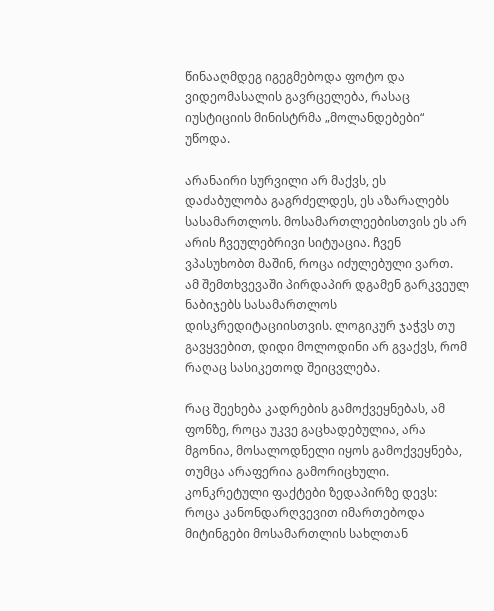წინააღმდეგ იგეგმებოდა ფოტო და ვიდეომასალის გავრცელება, რასაც იუსტიციის მინისტრმა „მოლანდებები“ უწოდა.

არანაირი სურვილი არ მაქვს, ეს დაძაბულობა გაგრძელდეს, ეს აზარალებს სასამართლოს. მოსამართლეებისთვის ეს არ არის ჩვეულებრივი სიტუაცია. ჩვენ ვპასუხობთ მაშინ, როცა იძულებული ვართ. ამ შემთხვევაში პირდაპირ დგამენ გარკვეულ ნაბიჯებს სასამართლოს დისკრედიტაციისთვის. ლოგიკურ ჯაჭვს თუ გავყვებით, დიდი მოლოდინი არ გვაქვს, რომ რაღაც სასიკეთოდ შეიცვლება.

რაც შეეხება კადრების გამოქვეყნებას, ამ ფონზე, როცა უკვე გაცხადებულია, არა მგონია, მოსალოდნელი იყოს გამოქვეყნება, თუმცა არაფერია გამორიცხული. კონკრეტული ფაქტები ზედაპირზე დევს: როცა კანონდარღვევით იმართებოდა მიტინგები მოსამართლის სახლთან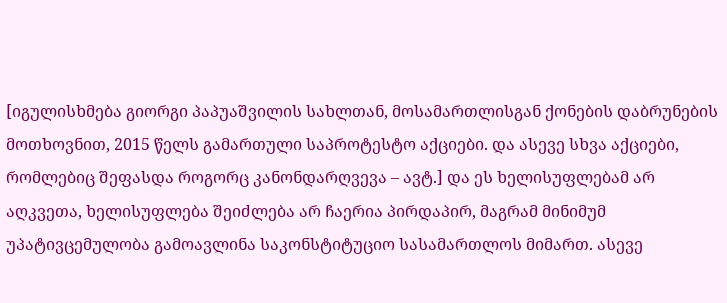[იგულისხმება გიორგი პაპუაშვილის სახლთან, მოსამართლისგან ქონების დაბრუნების მოთხოვნით, 2015 წელს გამართული საპროტესტო აქციები. და ასევე სხვა აქციები, რომლებიც შეფასდა როგორც კანონდარღვევა – ავტ.] და ეს ხელისუფლებამ არ აღკვეთა, ხელისუფლება შეიძლება არ ჩაერია პირდაპირ, მაგრამ მინიმუმ უპატივცემულობა გამოავლინა საკონსტიტუციო სასამართლოს მიმართ. ასევე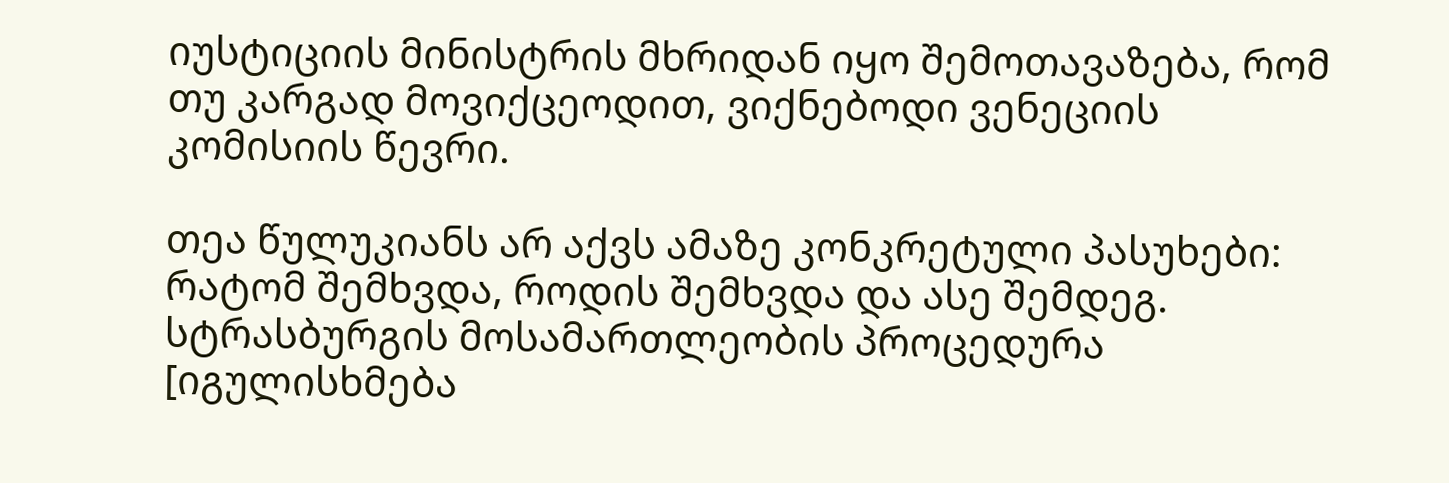იუსტიციის მინისტრის მხრიდან იყო შემოთავაზება, რომ თუ კარგად მოვიქცეოდით, ვიქნებოდი ვენეციის კომისიის წევრი.

თეა წულუკიანს არ აქვს ამაზე კონკრეტული პასუხები: რატომ შემხვდა, როდის შემხვდა და ასე შემდეგ. სტრასბურგის მოსამართლეობის პროცედურა [იგულისხმება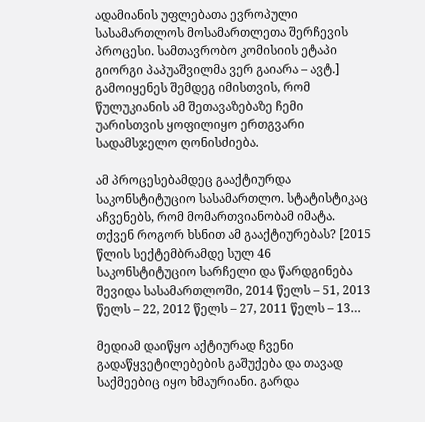ადამიანის უფლებათა ევროპული სასამართლოს მოსამართლეთა შერჩევის პროცესი. სამთავრობო კომისიის ეტაპი გიორგი პაპუაშვილმა ვერ გაიარა – ავტ.] გამოიყენეს შემდეგ იმისთვის, რომ წულუკიანის ამ შეთავაზებაზე ჩემი უარისთვის ყოფილიყო ერთგვარი სადამსჯელო ღონისძიება.

ამ პროცესებამდეც გააქტიურდა საკონსტიტუციო სასამართლო. სტატისტიკაც აჩვენებს, რომ მომართვიანობამ იმატა. თქვენ როგორ ხსნით ამ გააქტიურებას? [2015 წლის სექტემბრამდე სულ 46 საკონსტიტუციო სარჩელი და წარდგინება შევიდა სასამართლოში, 2014 წელს – 51, 2013 წელს – 22, 2012 წელს – 27, 2011 წელს – 13…

მედიამ დაიწყო აქტიურად ჩვენი გადაწყვეტილებების გაშუქება და თავად საქმეებიც იყო ხმაურიანი. გარდა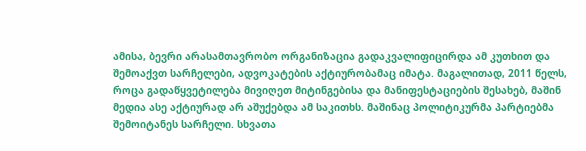ამისა, ბევრი არასამთავრობო ორგანიზაცია გადაკვალიფიცირდა ამ კუთხით და შემოაქვთ სარჩელები, ადვოკატების აქტიურობამაც იმატა. მაგალითად, 2011 წელს, როცა გადაწყვეტილება მივიღეთ მიტინგებისა და მანიფესტაციების შესახებ, მაშინ მედია ასე აქტიურად არ აშუქებდა ამ საკითხს. მაშინაც პოლიტიკურმა პარტიებმა შემოიტანეს სარჩელი. სხვათა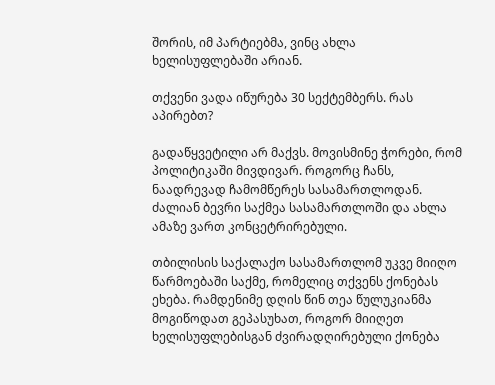შორის, იმ პარტიებმა, ვინც ახლა ხელისუფლებაში არიან.

თქვენი ვადა იწურება 30 სექტემბერს. რას აპირებთ?

გადაწყვეტილი არ მაქვს. მოვისმინე ჭორები, რომ პოლიტიკაში მივდივარ. როგორც ჩანს, ნაადრევად ჩამომწერეს სასამართლოდან. ძალიან ბევრი საქმეა სასამართლოში და ახლა ამაზე ვართ კონცეტრირებული.

თბილისის საქალაქო სასამართლომ უკვე მიიღო წარმოებაში საქმე, რომელიც თქვენს ქონებას ეხება. რამდენიმე დღის წინ თეა წულუკიანმა მოგიწოდათ გეპასუხათ, როგორ მიიღეთ ხელისუფლებისგან ძვირადღირებული ქონება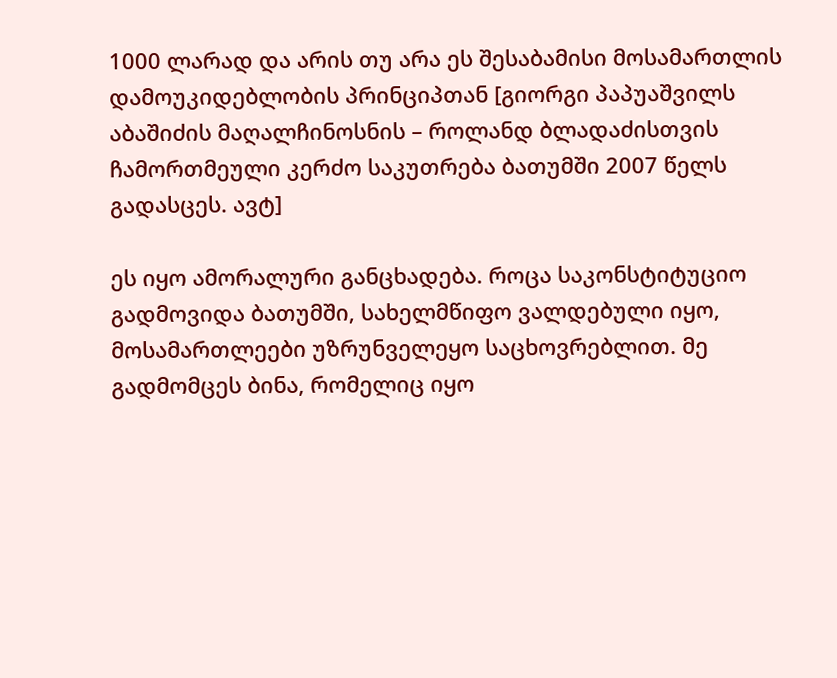1000 ლარად და არის თუ არა ეს შესაბამისი მოსამართლის დამოუკიდებლობის პრინციპთან [გიორგი პაპუაშვილს აბაშიძის მაღალჩინოსნის – როლანდ ბლადაძისთვის ჩამორთმეული კერძო საკუთრება ბათუმში 2007 წელს გადასცეს. ავტ]

ეს იყო ამორალური განცხადება. როცა საკონსტიტუციო გადმოვიდა ბათუმში, სახელმწიფო ვალდებული იყო, მოსამართლეები უზრუნველეყო საცხოვრებლით. მე გადმომცეს ბინა, რომელიც იყო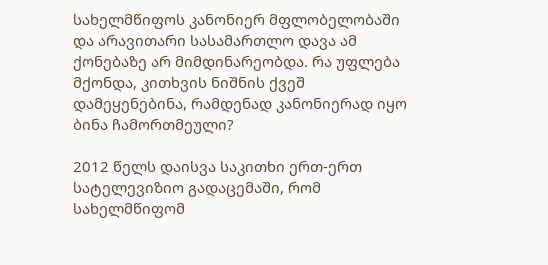სახელმწიფოს კანონიერ მფლობელობაში და არავითარი სასამართლო დავა ამ ქონებაზე არ მიმდინარეობდა. რა უფლება მქონდა, კითხვის ნიშნის ქვეშ დამეყენებინა, რამდენად კანონიერად იყო ბინა ჩამორთმეული?

2012 წელს დაისვა საკითხი ერთ-ერთ სატელევიზიო გადაცემაში, რომ სახელმწიფომ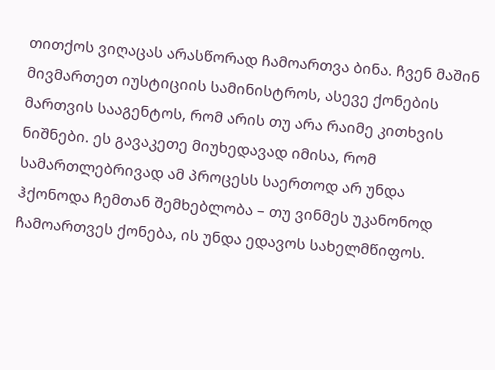თითქოს ვიღაცას არასწორად ჩამოართვა ბინა. ჩვენ მაშინ მივმართეთ იუსტიციის სამინისტროს, ასევე ქონების მართვის სააგენტოს, რომ არის თუ არა რაიმე კითხვის ნიშნები. ეს გავაკეთე მიუხედავად იმისა, რომ სამართლებრივად ამ პროცესს საერთოდ არ უნდა ჰქონოდა ჩემთან შემხებლობა – თუ ვინმეს უკანონოდ ჩამოართვეს ქონება, ის უნდა ედავოს სახელმწიფოს.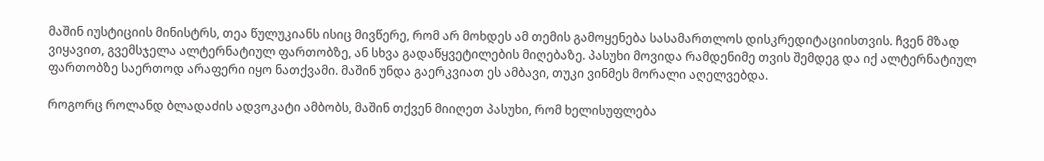მაშინ იუსტიციის მინისტრს, თეა წულუკიანს ისიც მივწერე, რომ არ მოხდეს ამ თემის გამოყენება სასამართლოს დისკრედიტაციისთვის. ჩვენ მზად ვიყავით, გვემსჯელა ალტერნატიულ ფართობზე, ან სხვა გადაწყვეტილების მიღებაზე. პასუხი მოვიდა რამდენიმე თვის შემდეგ და იქ ალტერნატიულ ფართობზე საერთოდ არაფერი იყო ნათქვამი. მაშინ უნდა გაერკვიათ ეს ამბავი, თუკი ვინმეს მორალი აღელვებდა.

როგორც როლანდ ბლადაძის ადვოკატი ამბობს, მაშინ თქვენ მიიღეთ პასუხი, რომ ხელისუფლება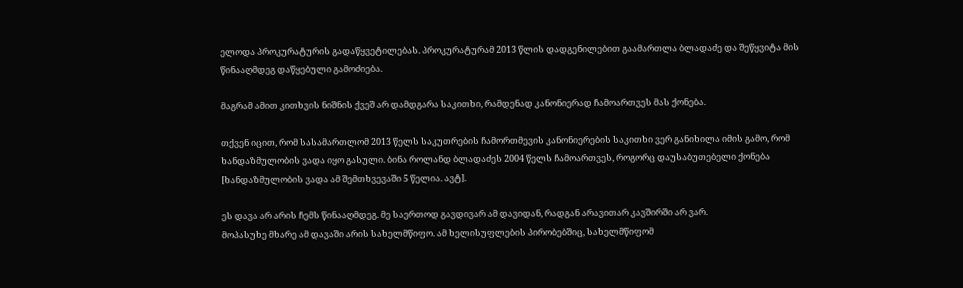ელოდა პროკურატურის გადაწყვეტილებას. პროკურატურამ 2013 წლის დადგენილებით გაამართლა ბლადაძე და შეწყვიტა მის წინააღმდეგ დაწყებული გამოძიება.

მაგრამ ამით კითხვის ნიშნის ქვეშ არ დამდგარა საკითხი, რამდენად კანონიერად ჩამოართვეს მას ქონება.

თქვენ იცით, რომ სასამართლომ 2013 წელს საკუთრების ჩამორთმევის კანონიერების საკითხი ვერ განიხილა იმის გამო, რომ ხანდაზმულობის ვადა იყო გასული. ბინა როლანდ ბლადაძეს 2004 წელს ჩამოართვეს, როგორც დაუსაბუთებელი ქონება [ხანდაზმულობის ვადა ამ შემთხვევაში 5 წელია. ავტ].

ეს დავა არ არის ჩემს წინააღმდეგ. მე საერთოდ გავდივარ ამ დავიდან, რადგან არავითარ კავშირში არ ვარ.
მოპასუხე მხარე ამ დავაში არის სახელმწიფო. ამ ხელისუფლების პირობებშიც, სახელმწიფომ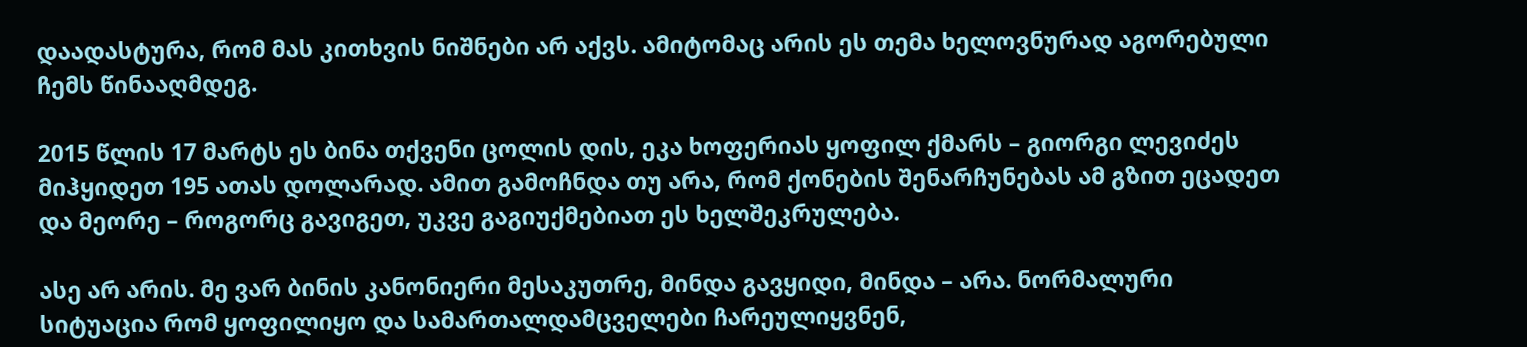დაადასტურა, რომ მას კითხვის ნიშნები არ აქვს. ამიტომაც არის ეს თემა ხელოვნურად აგორებული ჩემს წინააღმდეგ.

2015 წლის 17 მარტს ეს ბინა თქვენი ცოლის დის, ეკა ხოფერიას ყოფილ ქმარს – გიორგი ლევიძეს მიჰყიდეთ 195 ათას დოლარად. ამით გამოჩნდა თუ არა, რომ ქონების შენარჩუნებას ამ გზით ეცადეთ და მეორე – როგორც გავიგეთ, უკვე გაგიუქმებიათ ეს ხელშეკრულება.

ასე არ არის. მე ვარ ბინის კანონიერი მესაკუთრე, მინდა გავყიდი, მინდა – არა. ნორმალური სიტუაცია რომ ყოფილიყო და სამართალდამცველები ჩარეულიყვნენ,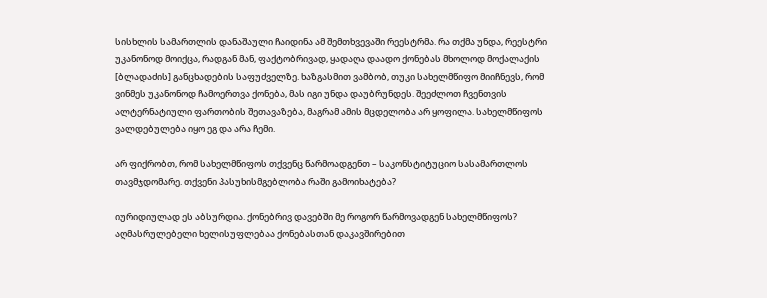სისხლის სამართლის დანაშაული ჩაიდინა ამ შემთხვევაში რეესტრმა. რა თქმა უნდა, რეესტრი უკანონოდ მოიქცა, რადგან მან, ფაქტობრივად, ყადაღა დაადო ქონებას მხოლოდ მოქალაქის [ბლადაძის] განცხადების საფუძველზე. ხაზგასმით ვამბობ, თუკი სახელმწიფო მიიჩნევს, რომ ვინმეს უკანონოდ ჩამოერთვა ქონება, მას იგი უნდა დაუბრუნდეს. შეეძლოთ ჩვენთვის ალტერნატიული ფართობის შეთავაზება, მაგრამ ამის მცდელობა არ ყოფილა. სახელმწიფოს ვალდებულება იყო ეგ და არა ჩემი.

არ ფიქრობთ, რომ სახელმწიფოს თქვენც წარმოადგენთ – საკონსტიტუციო სასამართლოს თავმჯდომარე. თქვენი პასუხისმგებლობა რაში გამოიხატება?

იურიდიულად ეს აბსურდია. ქონებრივ დავებში მე როგორ წარმოვადგენ სახელმწიფოს? აღმასრულებელი ხელისუფლებაა ქონებასთან დაკავშირებით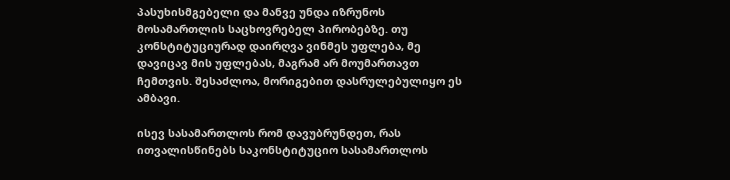პასუხისმგებელი და მანვე უნდა იზრუნოს მოსამართლის საცხოვრებელ პირობებზე. თუ კონსტიტუციურად დაირღვა ვინმეს უფლება, მე დავიცავ მის უფლებას, მაგრამ არ მოუმართავთ ჩემთვის. შესაძლოა, მორიგებით დასრულებულიყო ეს ამბავი.

ისევ სასამართლოს რომ დავუბრუნდეთ, რას ითვალისწინებს საკონსტიტუციო სასამართლოს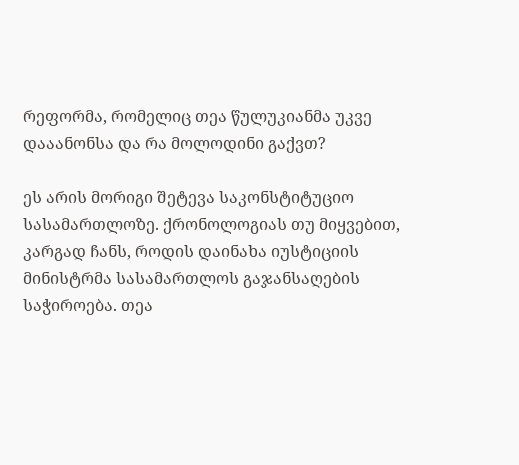რეფორმა, რომელიც თეა წულუკიანმა უკვე დააანონსა და რა მოლოდინი გაქვთ?

ეს არის მორიგი შეტევა საკონსტიტუციო სასამართლოზე. ქრონოლოგიას თუ მიყვებით, კარგად ჩანს, როდის დაინახა იუსტიციის მინისტრმა სასამართლოს გაჯანსაღების საჭიროება. თეა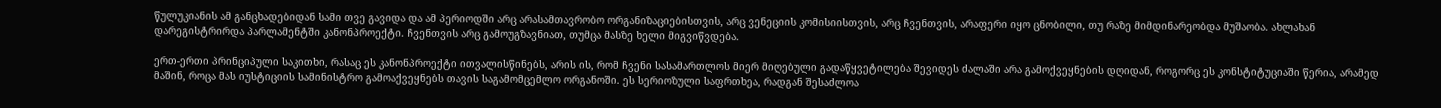წულუკიანის ამ განცხადებიდან სამი თვე გავიდა და ამ პერიოდში არც არასამთავრობო ორგანიზაციებისთვის, არც ვენეციის კომისიისთვის, არც ჩვენთვის, არაფერი იყო ცნობილი, თუ რაზე მიმდინარეობდა მუშაობა. ახლახან დარეგისტრირდა პარლამენტში კანონპროექტი. ჩვენთვის არც გამოუგზავნიათ, თუმცა მასზე ხელი მიგვიწვდება.

ერთ-ერთი პრინციპული საკითხი, რასაც ეს კანონპროექტი ითვალისწინებს, არის ის, რომ ჩვენი სასამართლოს მიერ მიღებული გადაწყვეტილება შევიდეს ძალაში არა გამოქვეყნების დღიდან, როგორც ეს კონსტიტუციაში წერია, არამედ მაშინ, როცა მას იუსტიციის სამინისტრო გამოაქვეყნებს თავის საგამომცემლო ორგანოში. ეს სერიოზული საფრთხეა, რადგან შესაძლოა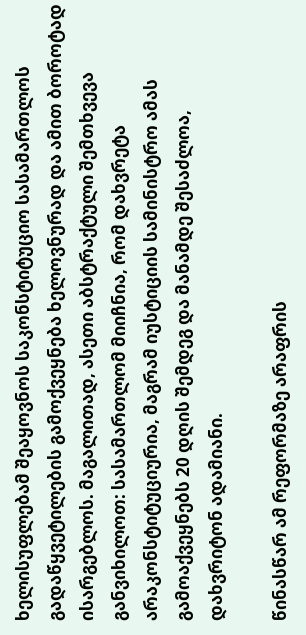ხელისუფლებამ შეაყოვნოს საკონსტიტუციო სასამართლოს გადაწყვეტილების გამოქვეყნება ხელოვნურად და ამით ბოროტად ისარგებლოს. მაგალითად, ასეთი აბსტრაქტული შემთხვევა განვიხილოთ: სასამართლომ მიიჩნია, რომ დახვრეტა არაკონსტიტუციურია, მაგრამ იუსტიციის სამინისტრო ამას გამოაქვეყნებს 20 დღის შემდეგ და მანამდე შესაძლოა, დახვრიტონ ადამიანი.

წინასწარ ამ რეფორმაზე არაფრის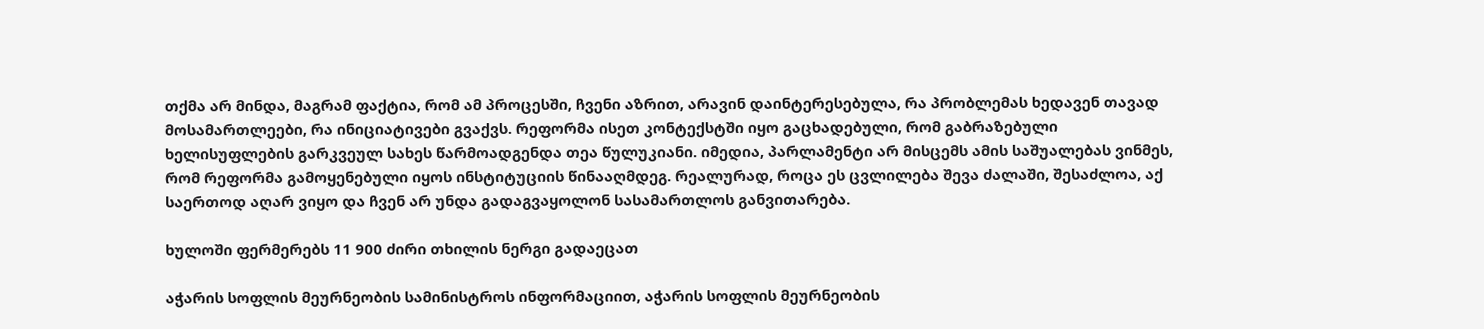თქმა არ მინდა, მაგრამ ფაქტია, რომ ამ პროცესში, ჩვენი აზრით, არავინ დაინტერესებულა, რა პრობლემას ხედავენ თავად მოსამართლეები, რა ინიციატივები გვაქვს. რეფორმა ისეთ კონტექსტში იყო გაცხადებული, რომ გაბრაზებული ხელისუფლების გარკვეულ სახეს წარმოადგენდა თეა წულუკიანი. იმედია, პარლამენტი არ მისცემს ამის საშუალებას ვინმეს, რომ რეფორმა გამოყენებული იყოს ინსტიტუციის წინააღმდეგ. რეალურად, როცა ეს ცვლილება შევა ძალაში, შესაძლოა, აქ საერთოდ აღარ ვიყო და ჩვენ არ უნდა გადაგვაყოლონ სასამართლოს განვითარება.

ხულოში ფერმერებს 11 900 ძირი თხილის ნერგი გადაეცათ

აჭარის სოფლის მეურნეობის სამინისტროს ინფორმაციით, აჭარის სოფლის მეურნეობის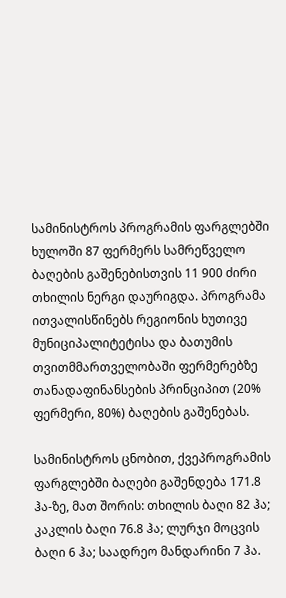სამინისტროს პროგრამის ფარგლებში ხულოში 87 ფერმერს სამრეწველო ბაღების გაშენებისთვის 11 900 ძირი თხილის ნერგი დაურიგდა. პროგრამა ითვალისწინებს რეგიონის ხუთივე მუნიციპალიტეტისა და ბათუმის თვითმმართველობაში ფერმერებზე თანადაფინანსების პრინციპით (20% ფერმერი, 80%) ბაღების გაშენებას.

სამინისტროს ცნობით, ქვეპროგრამის ფარგლებში ბაღები გაშენდება 171.8 ჰა-ზე, მათ შორის: თხილის ბაღი 82 ჰა; კაკლის ბაღი 76.8 ჰა; ლურჯი მოცვის ბაღი 6 ჰა; საადრეო მანდარინი 7 ჰა.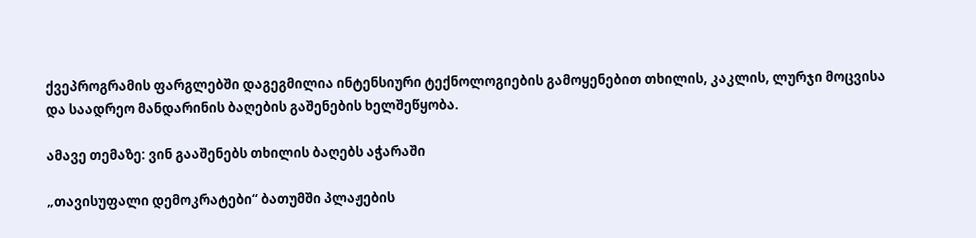ქვეპროგრამის ფარგლებში დაგეგმილია ინტენსიური ტექნოლოგიების გამოყენებით თხილის, კაკლის, ლურჯი მოცვისა და საადრეო მანდარინის ბაღების გაშენების ხელშეწყობა.

ამავე თემაზე: ვინ გააშენებს თხილის ბაღებს აჭარაში

„თავისუფალი დემოკრატები“ ბათუმში პლაჟების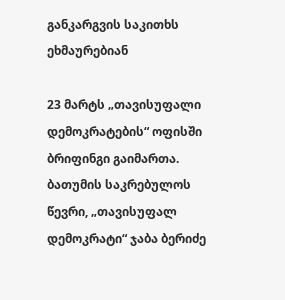განკარგვის საკითხს ეხმაურებიან

23 მარტს „თავისუფალი დემოკრატების“ ოფისში ბრიფინგი გაიმართა. ბათუმის საკრებულოს წევრი, „თავისუფალ დემოკრატი“ ჯაბა ბერიძე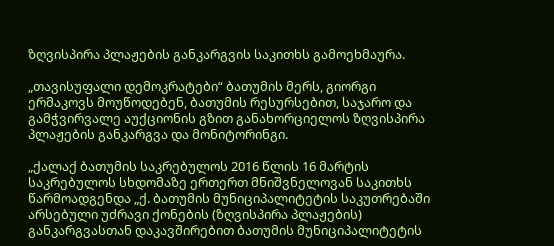ზღვისპირა პლაჟების განკარგვის საკითხს გამოეხმაურა.

„თავისუფალი დემოკრატები“ ბათუმის მერს, გიორგი ერმაკოვს მოუწოდებენ, ბათუმის რესურსებით, საჯარო და გამჭვირვალე აუქციონის გზით განახორციელოს ზღვისპირა პლაჟების განკარგვა და მონიტორინგი.

„ქალაქ ბათუმის საკრებულოს 2016 წლის 16 მარტის საკრებულოს სხდომაზე ერთერთ მნიშვნელოვან საკითხს წარმოადგენდა „ქ. ბათუმის მუნიციპალიტეტის საკუთრებაში არსებული უძრავი ქონების (ზღვისპირა პლაჟების) განკარგვასთან დაკავშირებით ბათუმის მუნიციპალიტეტის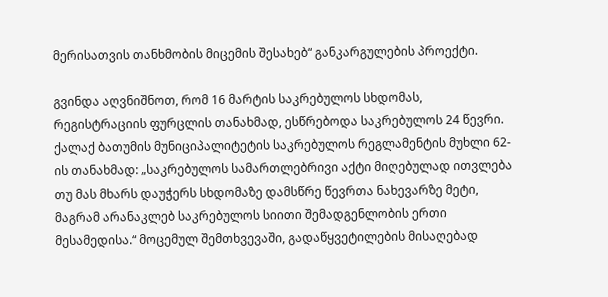მერისათვის თანხმობის მიცემის შესახებ“ განკარგულების პროექტი.

გვინდა აღვნიშნოთ, რომ 16 მარტის საკრებულოს სხდომას, რეგისტრაციის ფურცლის თანახმად, ესწრებოდა საკრებულოს 24 წევრი. ქალაქ ბათუმის მუნიციპალიტეტის საკრებულოს რეგლამენტის მუხლი 62-ის თანახმად: „საკრებულოს სამართლებრივი აქტი მიღებულად ითვლება თუ მას მხარს დაუჭერს სხდომაზე დამსწრე წევრთა ნახევარზე მეტი, მაგრამ არანაკლებ საკრებულოს სიითი შემადგენლობის ერთი მესამედისა.“ მოცემულ შემთხვევაში, გადაწყვეტილების მისაღებად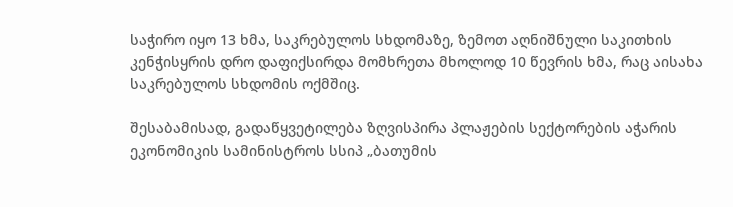საჭირო იყო 13 ხმა, საკრებულოს სხდომაზე, ზემოთ აღნიშნული საკითხის კენჭისყრის დრო დაფიქსირდა მომხრეთა მხოლოდ 10 წევრის ხმა, რაც აისახა საკრებულოს სხდომის ოქმშიც.

შესაბამისად, გადაწყვეტილება ზღვისპირა პლაჟების სექტორების აჭარის ეკონომიკის სამინისტროს სსიპ „ბათუმის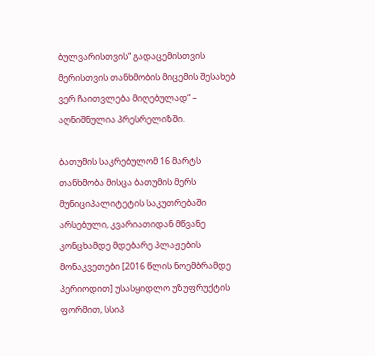ბულვარისთვის“ გადაცემისთვის მერისთვის თანხმობის მიცემის შესახებ ვერ ჩაითვლება მიღებულად“ – აღნიშნულია პრესრელიზში.

ბათუმის საკრებულომ 16 მარტს თანხმობა მისცა ბათუმის მერს მუნიციპალიტეტის საკუთრებაში არსებული, კვარიათიდან მწვანე კონცხამდე მდებარე პლაჟების მონაკვეთები [2016 წლის ნოემბრამდე პერიოდით] უსასყიდლო უზუფრუქტის ფორმით, სსიპ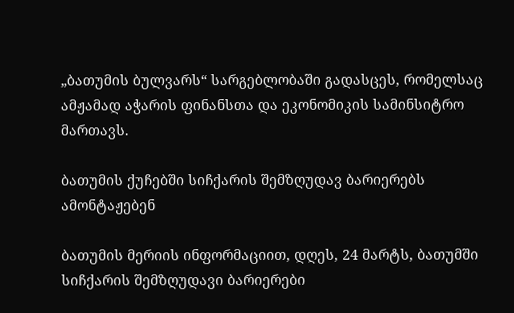„ბათუმის ბულვარს“ სარგებლობაში გადასცეს, რომელსაც ამჟამად აჭარის ფინანსთა და ეკონომიკის სამინსიტრო მართავს.

ბათუმის ქუჩებში სიჩქარის შემზღუდავ ბარიერებს ამონტაჟებენ

ბათუმის მერიის ინფორმაციით, დღეს, 24 მარტს, ბათუმში სიჩქარის შემზღუდავი ბარიერები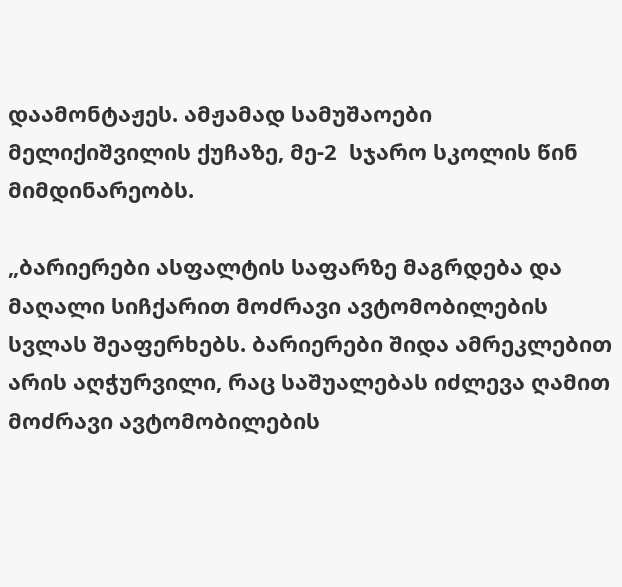დაამონტაჟეს. ამჟამად სამუშაოები მელიქიშვილის ქუჩაზე, მე-2  სჯარო სკოლის წინ მიმდინარეობს.

„ბარიერები ასფალტის საფარზე მაგრდება და მაღალი სიჩქარით მოძრავი ავტომობილების სვლას შეაფერხებს. ბარიერები შიდა ამრეკლებით არის აღჭურვილი, რაც საშუალებას იძლევა ღამით მოძრავი ავტომობილების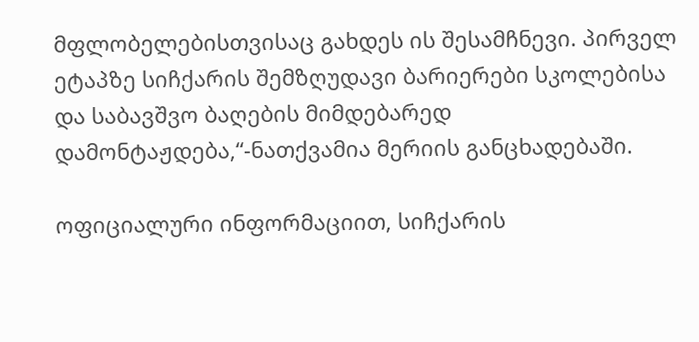მფლობელებისთვისაც გახდეს ის შესამჩნევი. პირველ ეტაპზე სიჩქარის შემზღუდავი ბარიერები სკოლებისა და საბავშვო ბაღების მიმდებარედ დამონტაჟდება,“-ნათქვამია მერიის განცხადებაში.

ოფიციალური ინფორმაციით, სიჩქარის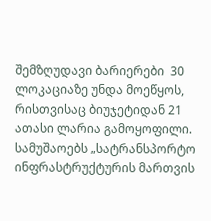შემზღუდავი ბარიერები  30 ლოკაციაზე უნდა მოეწყოს, რისთვისაც ბიუჯეტიდან 21 ათასი ლარია გამოყოფილი. სამუშაოებს „სატრანსპორტო ინფრასტრუქტურის მართვის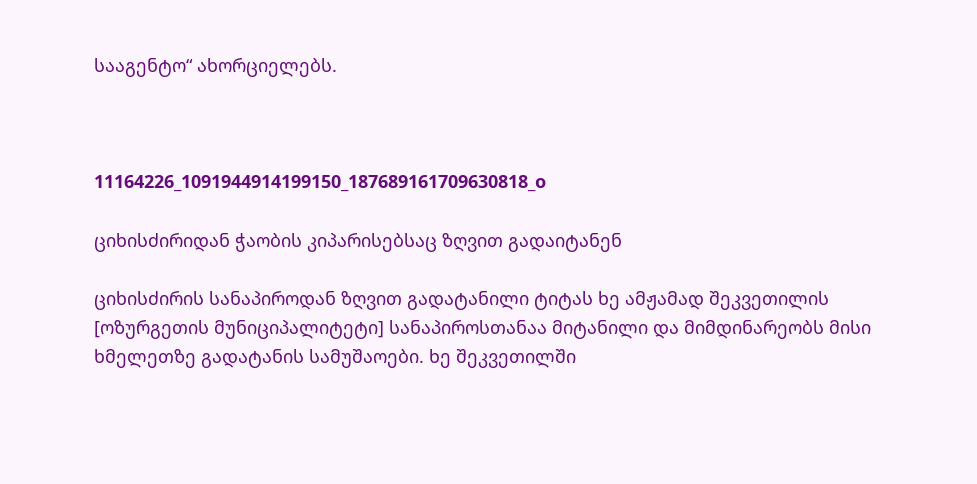სააგენტო“ ახორციელებს.



11164226_1091944914199150_187689161709630818_o

ციხისძირიდან ჭაობის კიპარისებსაც ზღვით გადაიტანენ

ციხისძირის სანაპიროდან ზღვით გადატანილი ტიტას ხე ამჟამად შეკვეთილის [ოზურგეთის მუნიციპალიტეტი] სანაპიროსთანაა მიტანილი და მიმდინარეობს მისი ხმელეთზე გადატანის სამუშაოები. ხე შეკვეთილში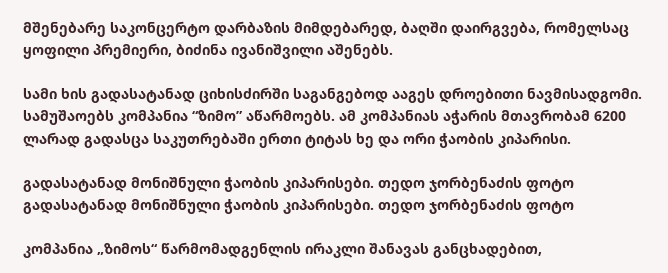მშენებარე საკონცერტო დარბაზის მიმდებარედ, ბაღში დაირგვება, რომელსაც ყოფილი პრემიერი, ბიძინა ივანიშვილი აშენებს.

სამი ხის გადასატანად ციხისძირში საგანგებოდ ააგეს დროებითი ნავმისადგომი. სამუშაოებს კომპანია “ზიმო” აწარმოებს. ამ კომპანიას აჭარის მთავრობამ 6200 ლარად გადასცა საკუთრებაში ერთი ტიტას ხე და ორი ჭაობის კიპარისი.

გადასატანად მონიშნული ჭაობის კიპარისები. თედო ჯორბენაძის ფოტო
გადასატანად მონიშნული ჭაობის კიპარისები. თედო ჯორბენაძის ფოტო

კომპანია „ზიმოს“ წარმომადგენლის ირაკლი შანავას განცხადებით,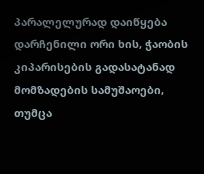პარალელურად დაიწყება დარჩენილი ორი ხის, ჭაობის კიპარისების გადასატანად მომზადების სამუშაოები, თუმცა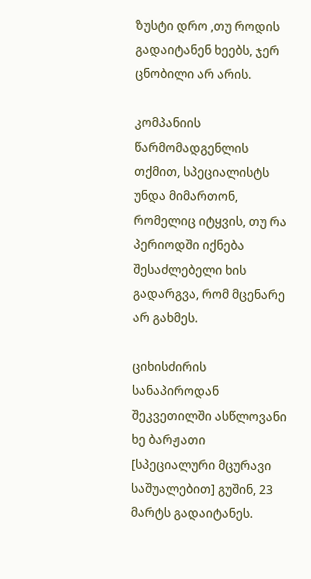ზუსტი დრო ,თუ როდის გადაიტანენ ხეებს, ჯერ ცნობილი არ არის.

კომპანიის წარმომადგენლის თქმით, სპეციალისტს უნდა მიმართონ, რომელიც იტყვის, თუ რა პერიოდში იქნება შესაძლებელი ხის გადარგვა, რომ მცენარე არ გახმეს.

ციხისძირის სანაპიროდან შეკვეთილში ასწლოვანი ხე ბარჟათი [სპეციალური მცურავი საშუალებით] გუშინ, 23 მარტს გადაიტანეს.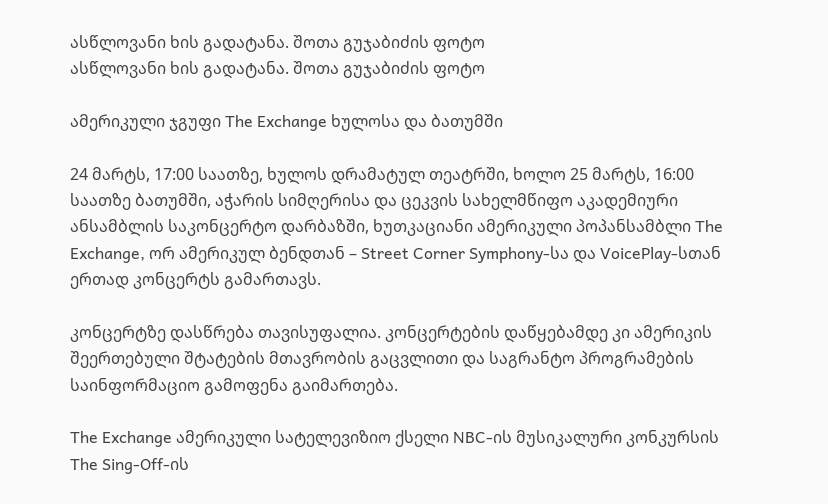ასწლოვანი ხის გადატანა. შოთა გუჯაბიძის ფოტო
ასწლოვანი ხის გადატანა. შოთა გუჯაბიძის ფოტო

ამერიკული ჯგუფი The Exchange ხულოსა და ბათუმში

24 მარტს, 17:00 საათზე, ხულოს დრამატულ თეატრში, ხოლო 25 მარტს, 16:00 საათზე ბათუმში, აჭარის სიმღერისა და ცეკვის სახელმწიფო აკადემიური ანსამბლის საკონცერტო დარბაზში, ხუთკაციანი ამერიკული პოპანსამბლი The Exchange, ორ ამერიკულ ბენდთან – Street Corner Symphony-სა და VoicePlay-სთან ერთად კონცერტს გამართავს.

კონცერტზე დასწრება თავისუფალია. კონცერტების დაწყებამდე კი ამერიკის შეერთებული შტატების მთავრობის გაცვლითი და საგრანტო პროგრამების საინფორმაციო გამოფენა გაიმართება.

The Exchange ამერიკული სატელევიზიო ქსელი NBC-ის მუსიკალური კონკურსის The Sing-Off-ის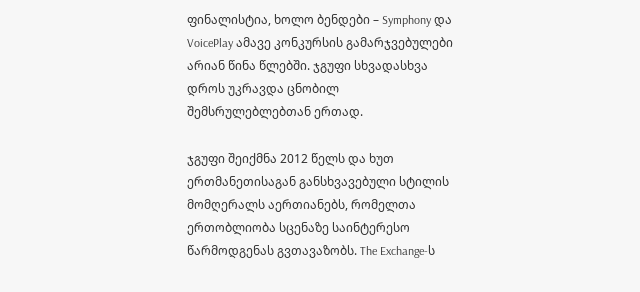ფინალისტია, ხოლო ბენდები – Symphony და VoicePlay ამავე კონკურსის გამარჯვებულები არიან წინა წლებში. ჯგუფი სხვადასხვა დროს უკრავდა ცნობილ შემსრულებლებთან ერთად.

ჯგუფი შეიქმნა 2012 წელს და ხუთ ერთმანეთისაგან განსხვავებული სტილის მომღერალს აერთიანებს, რომელთა ერთობლიობა სცენაზე საინტერესო წარმოდგენას გვთავაზობს. The Exchange-ს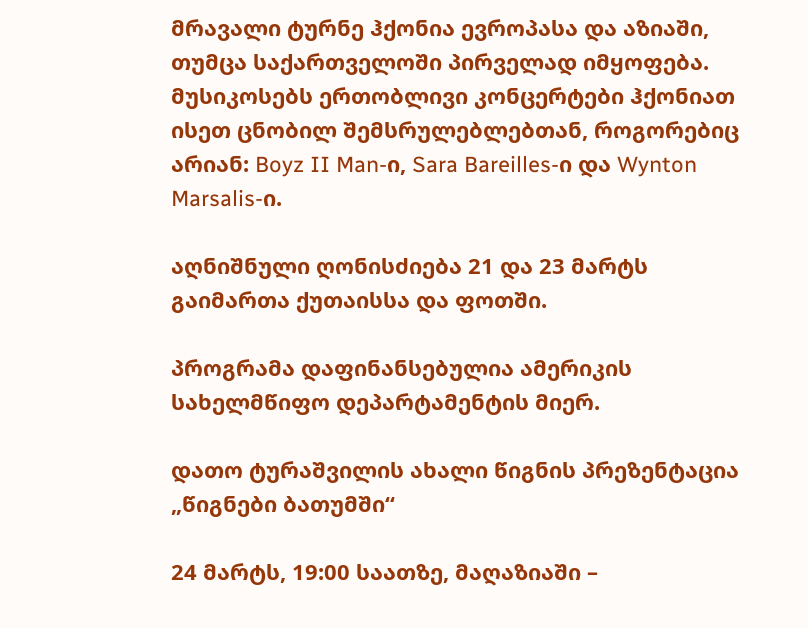მრავალი ტურნე ჰქონია ევროპასა და აზიაში, თუმცა საქართველოში პირველად იმყოფება. მუსიკოსებს ერთობლივი კონცერტები ჰქონიათ ისეთ ცნობილ შემსრულებლებთან, როგორებიც არიან: Boyz II Man-ი, Sara Bareilles-ი და Wynton Marsalis-ი.

აღნიშნული ღონისძიება 21 და 23 მარტს გაიმართა ქუთაისსა და ფოთში.

პროგრამა დაფინანსებულია ამერიკის სახელმწიფო დეპარტამენტის მიერ.

დათო ტურაშვილის ახალი წიგნის პრეზენტაცია „წიგნები ბათუმში“

24 მარტს, 19:00 საათზე, მაღაზიაში –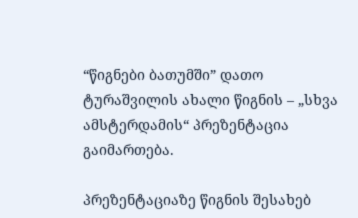“წიგნები ბათუმში” დათო ტურაშვილის ახალი წიგნის – „სხვა ამსტერდამის“ პრეზენტაცია გაიმართება.

პრეზენტაციაზე წიგნის შესახებ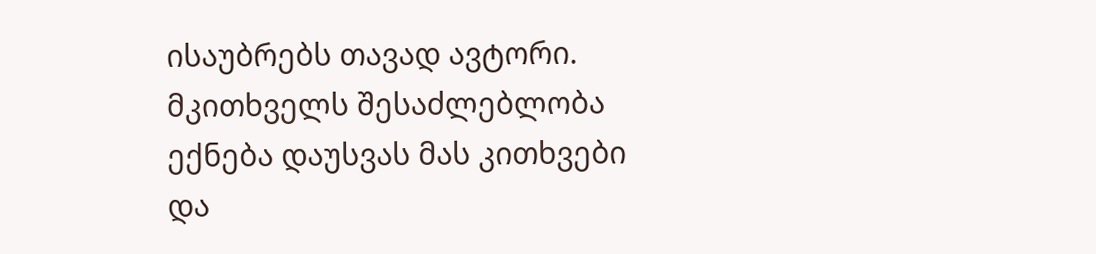ისაუბრებს თავად ავტორი. მკითხველს შესაძლებლობა ექნება დაუსვას მას კითხვები და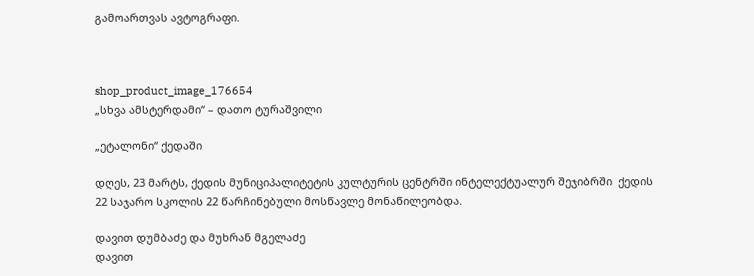გამოართვას ავტოგრაფი.



shop_product_image_176654
„სხვა ამსტერდამი“ – დათო ტურაშვილი

„ეტალონი“ ქედაში

დღეს, 23 მარტს, ქედის მუნიციპალიტეტის კულტურის ცენტრში ინტელექტუალურ შეჯიბრში  ქედის 22 საჯარო სკოლის 22 წარჩინებული მოსწავლე მონაწილეობდა.

დავით დუმბაძე და მუხრან მგელაძე
დავით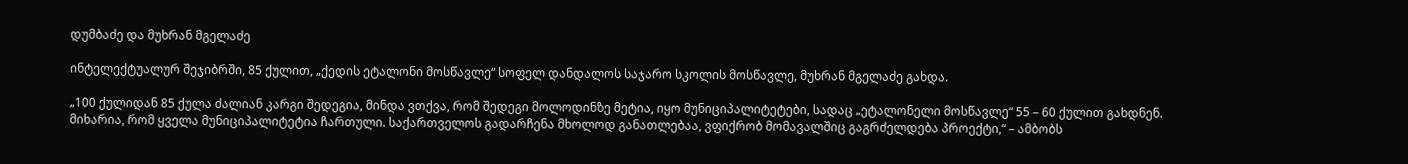დუმბაძე და მუხრან მგელაძე

ინტელექტუალურ შეჯიბრში, 85 ქულით, „ქედის ეტალონი მოსწავლე“ სოფელ დანდალოს საჯარო სკოლის მოსწავლე, მუხრან მგელაძე გახდა.

„100 ქულიდან 85 ქულა ძალიან კარგი შედეგია, მინდა ვთქვა, რომ შედეგი მოლოდინზე მეტია, იყო მუნიციპალიტეტები, სადაც „ეტალონელი მოსწავლე“ 55 – 60 ქულით გახდნენ. მიხარია, რომ ყველა მუნიციპალიტეტია ჩართული. საქართველოს გადარჩენა მხოლოდ განათლებაა, ვფიქრობ მომავალშიც გაგრძელდება პროექტი,“ – ამბობს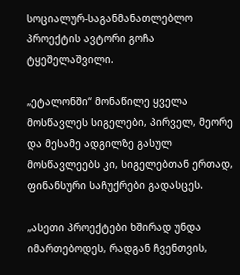სოციალურ-საგანმანათლებლო პროექტის ავტორი გოჩა ტყეშელაშვილი.

„ეტალონში“ მონაწილე ყველა მოსწავლეს სიგელები, პირველ, მეორე და მესამე ადგილზე გასულ მოსწავლეებს კი, სიგელებთან ერთად, ფინანსური საჩუქრები გადასცეს.

„ასეთი პროექტები ხშირად უნდა იმართებოდეს, რადგან ჩვენთვის,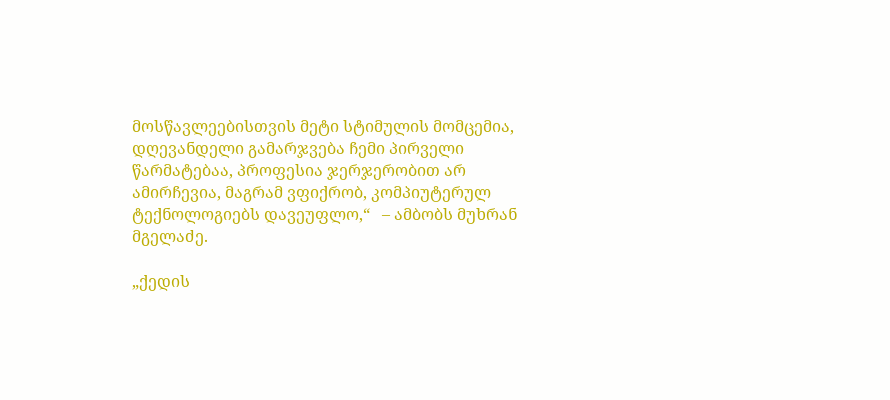მოსწავლეებისთვის მეტი სტიმულის მომცემია, დღევანდელი გამარჯვება ჩემი პირველი წარმატებაა, პროფესია ჯერჯერობით არ ამირჩევია, მაგრამ ვფიქრობ, კომპიუტერულ ტექნოლოგიებს დავეუფლო,“   – ამბობს მუხრან მგელაძე.

„ქედის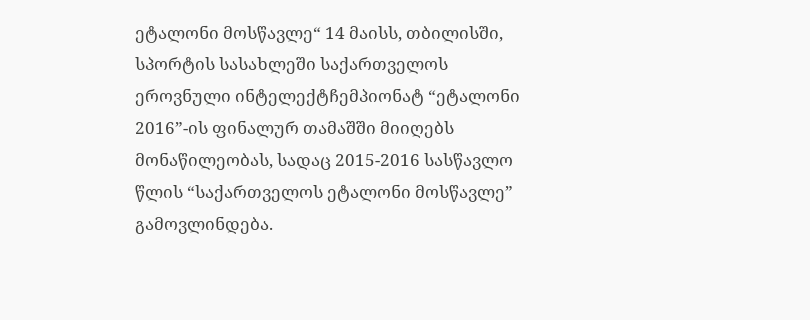ეტალონი მოსწავლე“ 14 მაისს, თბილისში, სპორტის სასახლეში საქართველოს ეროვნული ინტელექტჩემპიონატ “ეტალონი 2016”-ის ფინალურ თამაშში მიიღებს მონაწილეობას, სადაც 2015-2016 სასწავლო წლის “საქართველოს ეტალონი მოსწავლე” გამოვლინდება.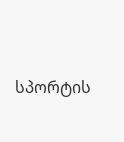სპორტის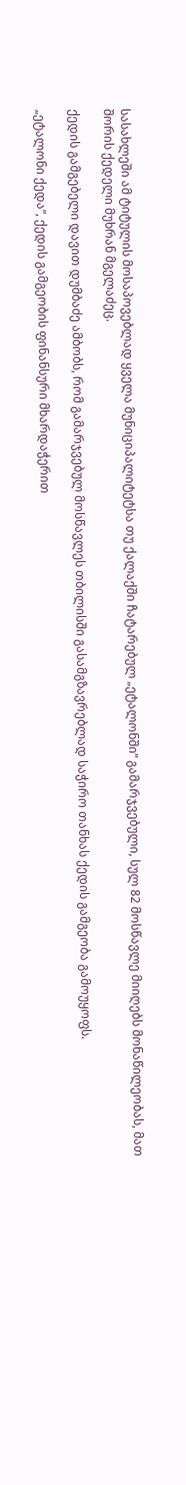სასახლეში ამ ტიტულის მოსაპოვებლად ყველა მუნიციპალიტეტსა თუ ქალაქში ჩატარებულ „ეტალონში“ გამარჯვებული, სულ 82 მოსწავლე მიიღებს მონაწილეობას, მათ შორის ქედელი მუხრან მგელაძეც.

ქედის გამგებელი დავით დუმბაძე ამბობს, რომ გამარჯვებულ მოსწავლეს თბილისში გასამგზავრებლად საჭირო თანხას ქედის გამგეობა გამოუყოფს.

„ეტალონი ქედა“, ქედის გამგეობის ფინანსური მხარდაჭერით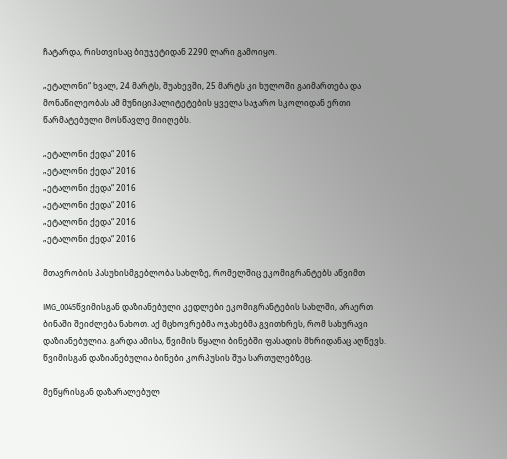ჩატარდა, რისთვისაც ბიუჯეტიდან 2290 ლარი გამოიყო.

„ეტალონი“ ხვალ, 24 მარტს, შუახევში, 25 მარტს კი ხულოში გაიმართება და მონაწილეობას ამ მუნიციპალიტეტების ყველა საჯარო სკოლიდან ერთი წარმატებული მოსწავლე მიიღებს.

„ეტალონი ქედა“ 2016
„ეტალონი ქედა“ 2016
„ეტალონი ქედა“ 2016
„ეტალონი ქედა“ 2016
„ეტალონი ქედა“ 2016
„ეტალონი ქედა“ 2016

მთავრობის პასუხისმგებლობა სახლზე, რომელშიც ეკომიგრანტებს აწვიმთ

IMG_0045წვიმისგან დაზიანებული კედლები ეკომიგრანტების სახლში, არაერთ ბინაში შეიძლება ნახოთ. აქ მცხოვრებმა ოჯახებმა გვითხრეს, რომ სახურავი დაზიანებულია. გარდა ამისა, წვიმის წყალი ბინებში ფასადის მხრიდანაც აღწევს. წვიმისგან დაზიანებულია ბინები კორპუსის შუა სართულებზეც.

მეწყრისგან დაზარალებულ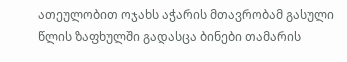ათეულობით ოჯახს აჭარის მთავრობამ გასული წლის ზაფხულში გადასცა ბინები თამარის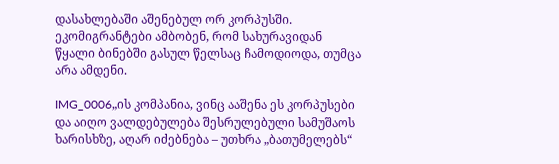დასახლებაში აშენებულ ორ კორპუსში. ეკომიგრანტები ამბობენ, რომ სახურავიდან წყალი ბინებში გასულ წელსაც ჩამოდიოდა, თუმცა არა ამდენი.

IMG_0006„ის კომპანია, ვინც ააშენა ეს კორპუსები და აიღო ვალდებულება შესრულებული სამუშაოს ხარისხზე, აღარ იძებნება – უთხრა „ბათუმელებს“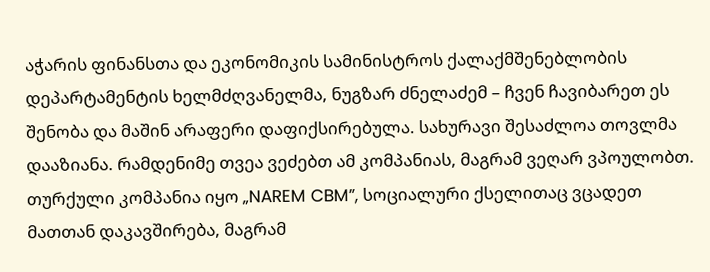აჭარის ფინანსთა და ეკონომიკის სამინისტროს ქალაქმშენებლობის დეპარტამენტის ხელმძღვანელმა, ნუგზარ ძნელაძემ – ჩვენ ჩავიბარეთ ეს შენობა და მაშინ არაფერი დაფიქსირებულა. სახურავი შესაძლოა თოვლმა დააზიანა. რამდენიმე თვეა ვეძებთ ამ კომპანიას, მაგრამ ვეღარ ვპოულობთ. თურქული კომპანია იყო „NAREM CBM”, სოციალური ქსელითაც ვცადეთ მათთან დაკავშირება, მაგრამ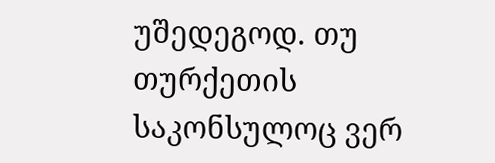უშედეგოდ. თუ თურქეთის საკონსულოც ვერ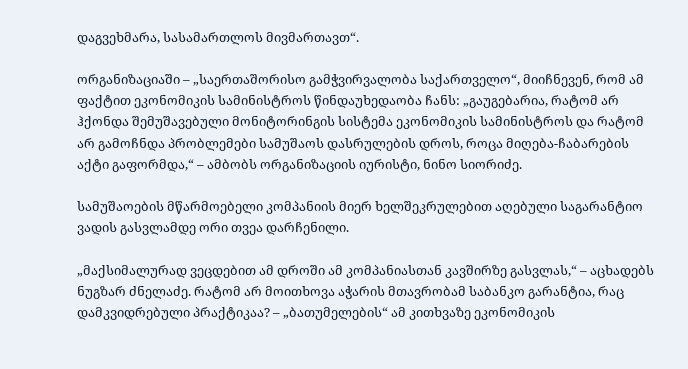დაგვეხმარა, სასამართლოს მივმართავთ“.

ორგანიზაციაში – „საერთაშორისო გამჭვირვალობა საქართველო“, მიიჩნევენ, რომ ამ ფაქტით ეკონომიკის სამინისტროს წინდაუხედაობა ჩანს: „გაუგებარია, რატომ არ ჰქონდა შემუშავებული მონიტორინგის სისტემა ეკონომიკის სამინისტროს და რატომ არ გამოჩნდა პრობლემები სამუშაოს დასრულების დროს, როცა მიღება-ჩაბარების აქტი გაფორმდა,“ – ამბობს ორგანიზაციის იურისტი, ნინო სიორიძე.

სამუშაოების მწარმოებელი კომპანიის მიერ ხელშეკრულებით აღებული საგარანტიო ვადის გასვლამდე ორი თვეა დარჩენილი.

„მაქსიმალურად ვეცდებით ამ დროში ამ კომპანიასთან კავშირზე გასვლას,“ – აცხადებს ნუგზარ ძნელაძე. რატომ არ მოითხოვა აჭარის მთავრობამ საბანკო გარანტია, რაც დამკვიდრებული პრაქტიკაა? – „ბათუმელების“ ამ კითხვაზე ეკონომიკის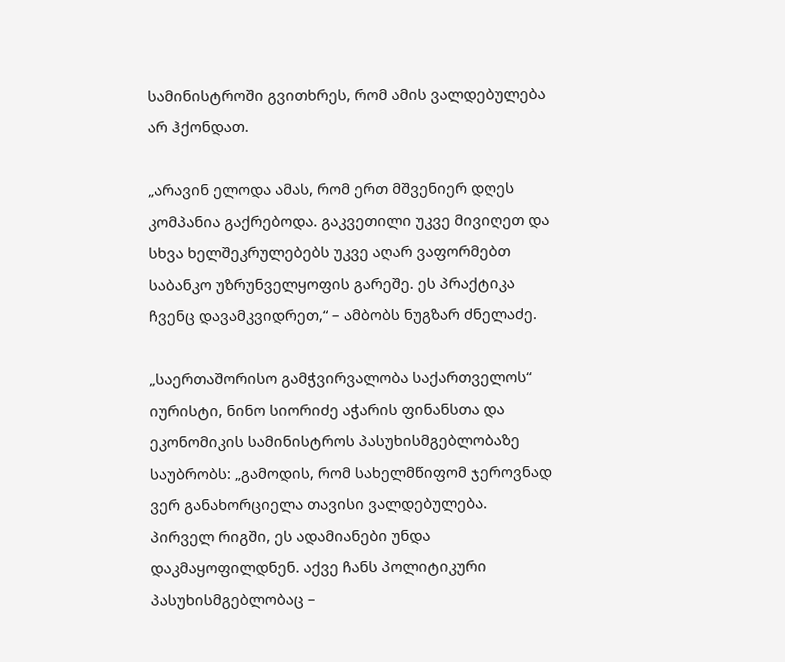სამინისტროში გვითხრეს, რომ ამის ვალდებულება არ ჰქონდათ.

„არავინ ელოდა ამას, რომ ერთ მშვენიერ დღეს კომპანია გაქრებოდა. გაკვეთილი უკვე მივიღეთ და სხვა ხელშეკრულებებს უკვე აღარ ვაფორმებთ საბანკო უზრუნველყოფის გარეშე. ეს პრაქტიკა ჩვენც დავამკვიდრეთ,“ – ამბობს ნუგზარ ძნელაძე.

„საერთაშორისო გამჭვირვალობა საქართველოს“ იურისტი, ნინო სიორიძე აჭარის ფინანსთა და ეკონომიკის სამინისტროს პასუხისმგებლობაზე საუბრობს: „გამოდის, რომ სახელმწიფომ ჯეროვნად ვერ განახორციელა თავისი ვალდებულება. პირველ რიგში, ეს ადამიანები უნდა დაკმაყოფილდნენ. აქვე ჩანს პოლიტიკური პასუხისმგებლობაც –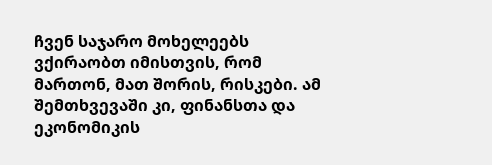ჩვენ საჯარო მოხელეებს ვქირაობთ იმისთვის, რომ მართონ, მათ შორის, რისკები. ამ შემთხვევაში კი, ფინანსთა და ეკონომიკის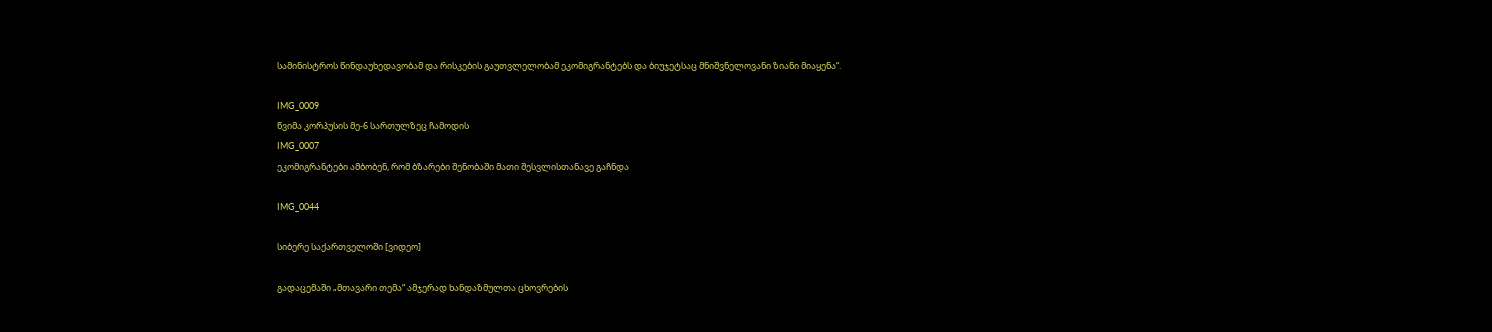სამინისტროს წინდაუხედავობამ და რისკების გაუთვლელობამ ეკომიგრანტებს და ბიუჯეტსაც მნიშვნელოვანი ზიანი მიაყენა“.

IMG_0009
წვიმა კორპუსის მე-6 სართულზეც ჩამოდის
IMG_0007
ეკომიგრანტები ამბობენ, რომ ბზარები შენობაში მათი შესვლისთანავე გაჩნდა

IMG_0044

სიბერე საქართველოში [ვიდეო]

გადაცემაში „მთავარი თემა“ ამჯერად ხანდაზმულთა ცხოვრების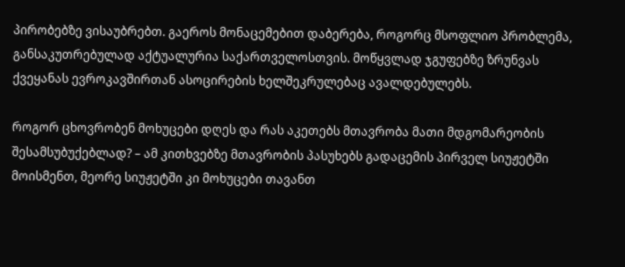პირობებზე ვისაუბრებთ. გაეროს მონაცემებით დაბერება, როგორც მსოფლიო პრობლემა, განსაკუთრებულად აქტუალურია საქართველოსთვის. მოწყვლად ჯგუფებზე ზრუნვას ქვეყანას ევროკავშირთან ასოცირების ხელშეკრულებაც ავალდებულებს.

როგორ ცხოვრობენ მოხუცები დღეს და რას აკეთებს მთავრობა მათი მდგომარეობის შესამსუბუქებლად? – ამ კითხვებზე მთავრობის პასუხებს გადაცემის პირველ სიუჟეტში მოისმენთ, მეორე სიუჟეტში კი მოხუცები თავანთ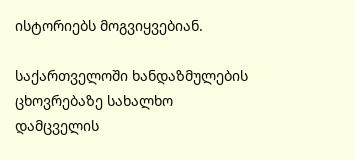ისტორიებს მოგვიყვებიან.

საქართველოში ხანდაზმულების ცხოვრებაზე სახალხო დამცველის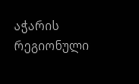აჭარის რეგიონული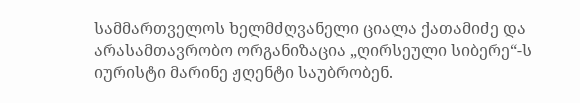სამმართველოს ხელმძღვანელი ციალა ქათამიძე და არასამთავრობო ორგანიზაცია „ღირსეული სიბერე“-ს იურისტი მარინე ჟღენტი საუბრობენ.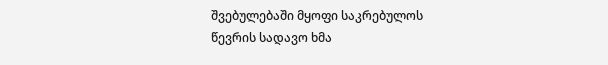შვებულებაში მყოფი საკრებულოს წევრის სადავო ხმა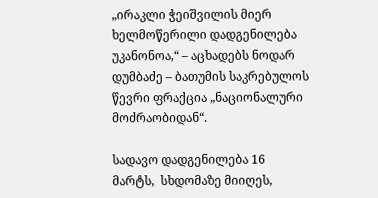„ირაკლი ჭეიშვილის მიერ ხელმოწერილი დადგენილება უკანონოა,“ – აცხადებს ნოდარ დუმბაძე – ბათუმის საკრებულოს წევრი ფრაქცია „ნაციონალური მოძრაობიდან“.

სადავო დადგენილება 16 მარტს,  სხდომაზე მიიღეს,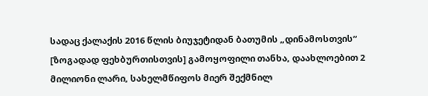სადაც ქალაქის 2016 წლის ბიუჯეტიდან ბათუმის „დინამოსთვის“ [ზოგადად ფეხბურთისთვის] გამოყოფილი თანხა, დაახლოებით 2 მილიონი ლარი, სახელმწიფოს მიერ შექმნილ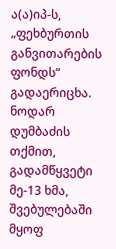ა(ა)იპ-ს, „ფეხბურთის განვითარების ფონდს“ გადაერიცხა. ნოდარ დუმბაძის თქმით, გადამწყვეტი მე-13 ხმა, შვებულებაში მყოფ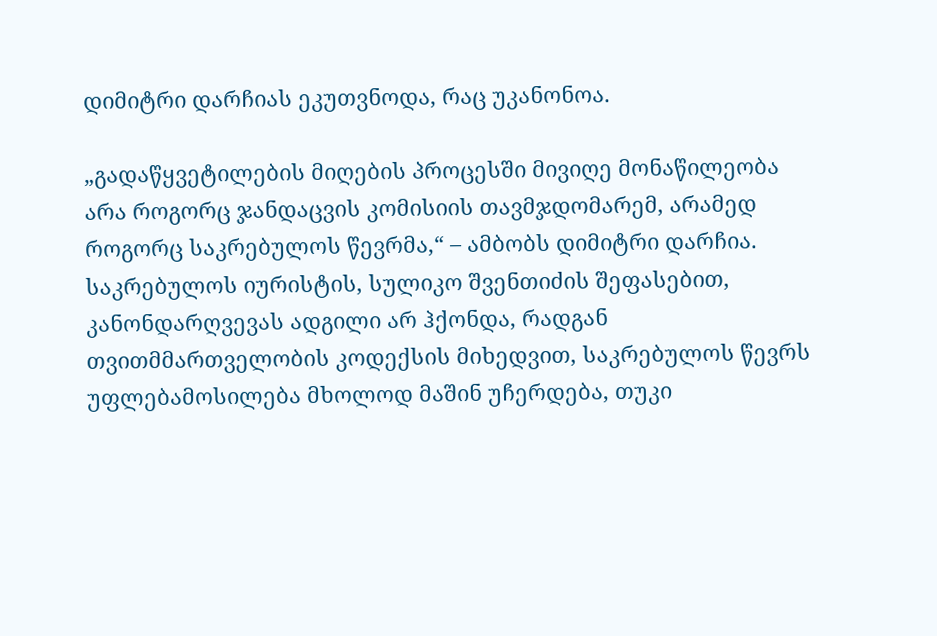დიმიტრი დარჩიას ეკუთვნოდა, რაც უკანონოა.

„გადაწყვეტილების მიღების პროცესში მივიღე მონაწილეობა არა როგორც ჯანდაცვის კომისიის თავმჯდომარემ, არამედ როგორც საკრებულოს წევრმა,“ – ამბობს დიმიტრი დარჩია. საკრებულოს იურისტის, სულიკო შვენთიძის შეფასებით, კანონდარღვევას ადგილი არ ჰქონდა, რადგან თვითმმართველობის კოდექსის მიხედვით, საკრებულოს წევრს უფლებამოსილება მხოლოდ მაშინ უჩერდება, თუკი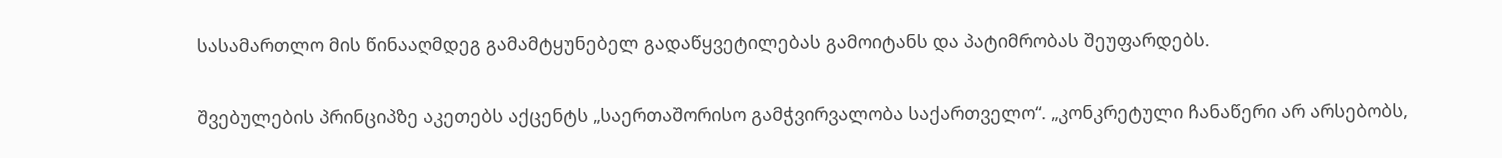სასამართლო მის წინააღმდეგ გამამტყუნებელ გადაწყვეტილებას გამოიტანს და პატიმრობას შეუფარდებს.

შვებულების პრინციპზე აკეთებს აქცენტს „საერთაშორისო გამჭვირვალობა საქართველო“. „კონკრეტული ჩანაწერი არ არსებობს,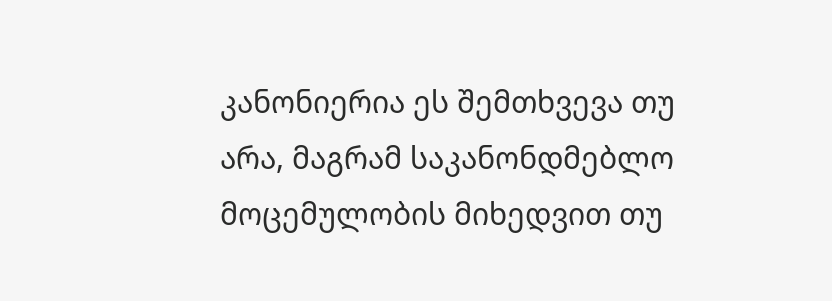კანონიერია ეს შემთხვევა თუ არა, მაგრამ საკანონდმებლო მოცემულობის მიხედვით თუ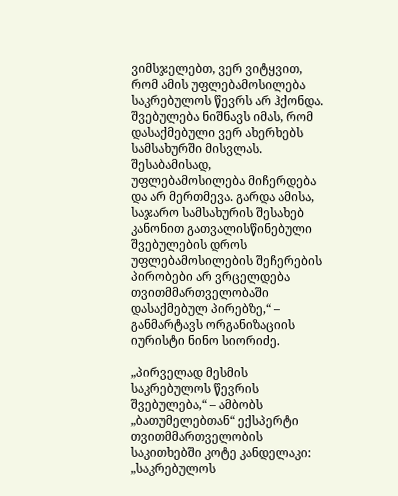ვიმსჯელებთ, ვერ ვიტყვით, რომ ამის უფლებამოსილება საკრებულოს წევრს არ ჰქონდა. შვებულება ნიშნავს იმას, რომ დასაქმებული ვერ ახერხებს სამსახურში მისვლას. შესაბამისად, უფლებამოსილება მიჩერდება და არ მერთმევა. გარდა ამისა, საჯარო სამსახურის შესახებ კანონით გათვალისწინებული შვებულების დროს უფლებამოსილების შეჩერების პირობები არ ვრცელდება თვითმმართველობაში დასაქმებულ პირებზე,“ – განმარტავს ორგანიზაციის იურისტი ნინო სიორიძე.

„პირველად მესმის საკრებულოს წევრის შვებულება,“ – ამბობს „ბათუმელებთან“ ექსპერტი თვითმმართველობის საკითხებში კოტე კანდელაკი: „საკრებულოს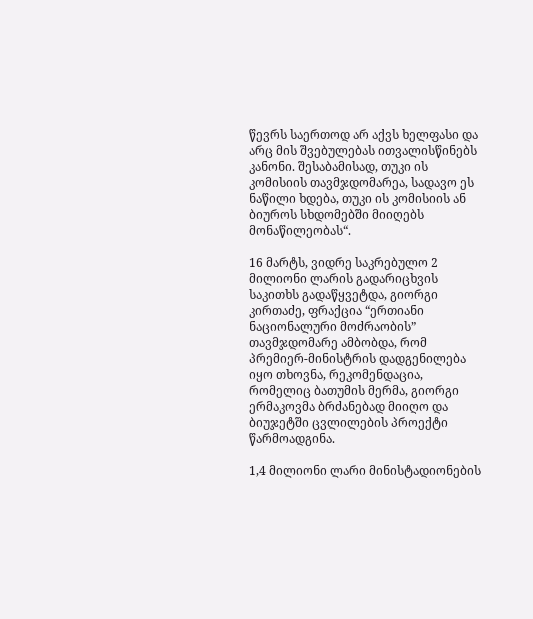წევრს საერთოდ არ აქვს ხელფასი და არც მის შვებულებას ითვალისწინებს კანონი. შესაბამისად, თუკი ის კომისიის თავმჯდომარეა, სადავო ეს ნაწილი ხდება, თუკი ის კომისიის ან ბიუროს სხდომებში მიიღებს მონაწილეობას“.

16 მარტს, ვიდრე საკრებულო 2 მილიონი ლარის გადარიცხვის საკითხს გადაწყვეტდა, გიორგი კირთაძე, ფრაქცია “ერთიანი ნაციონალური მოძრაობის” თავმჯდომარე ამბობდა, რომ პრემიერ-მინისტრის დადგენილება იყო თხოვნა, რეკომენდაცია, რომელიც ბათუმის მერმა, გიორგი ერმაკოვმა ბრძანებად მიიღო და ბიუჯეტში ცვლილების პროექტი წარმოადგინა.

1,4 მილიონი ლარი მინისტადიონების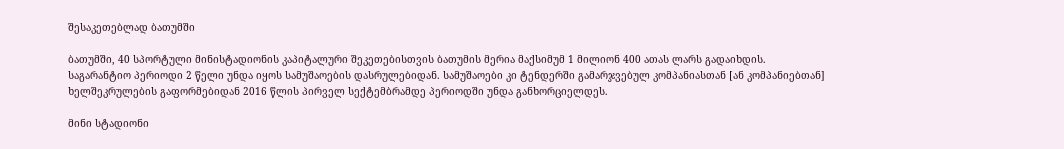შესაკეთებლად ბათუმში

ბათუმში, 40 სპორტული მინისტადიონის კაპიტალური შეკეთებისთვის ბათუმის მერია მაქსიმუმ 1 მილიონ 400 ათას ლარს გადაიხდის. საგარანტიო პერიოდი 2 წელი უნდა იყოს სამუშაოების დასრულებიდან. სამუშაოები კი ტენდერში გამარჯვებულ კომპანიასთან [ან კომპანიებთან] ხელშეკრულების გაფორმებიდან 2016 წლის პირველ სექტემბრამდე პერიოდში უნდა განხორციელდეს.

მინი სტადიონი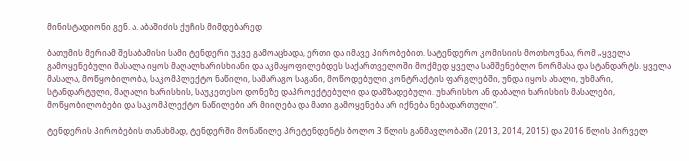მინისტადიონი გენ. ა. აბაშიძის ქუჩის მიმდებარედ

ბათუმის მერიამ შესაბამისი სამი ტენდერი უკვე გამოაცხადა, ერთი და იმავე პირობებით. სატენდერო კომისიის მოთხოვნაა, რომ „ყველა გამოყენებული მასალა იყოს მაღალხარისხიანი და აკმაყოფილებდეს საქართველოში მოქმედ ყველა სამშენებლო ნორმასა და სტანდარტს. ყველა მასალა, მოწყობილობა, საკომპლექტო ნაწილი, სამარაგო საგანი, მოწოდებული კონტრაქტის ფარგლებში, უნდა იყოს ახალი, უხმარი, სტანდარტული, მაღალი ხარისხის, საუკეთესო დონეზე დაპროექტებული და დამზადებული. უხარისხო ან დაბალი ხარისხის მასალები, მოწყობილობები და საკომპლექტო ნაწილები არ მიიღება და მათი გამოყენება არ იქნება ნებადართული“.

ტენდერის პირობების თანახმად, ტენდერში მონაწილე პრეტენდენტს ბოლო 3 წლის განმავლობაში (2013, 2014, 2015) და 2016 წლის პირველ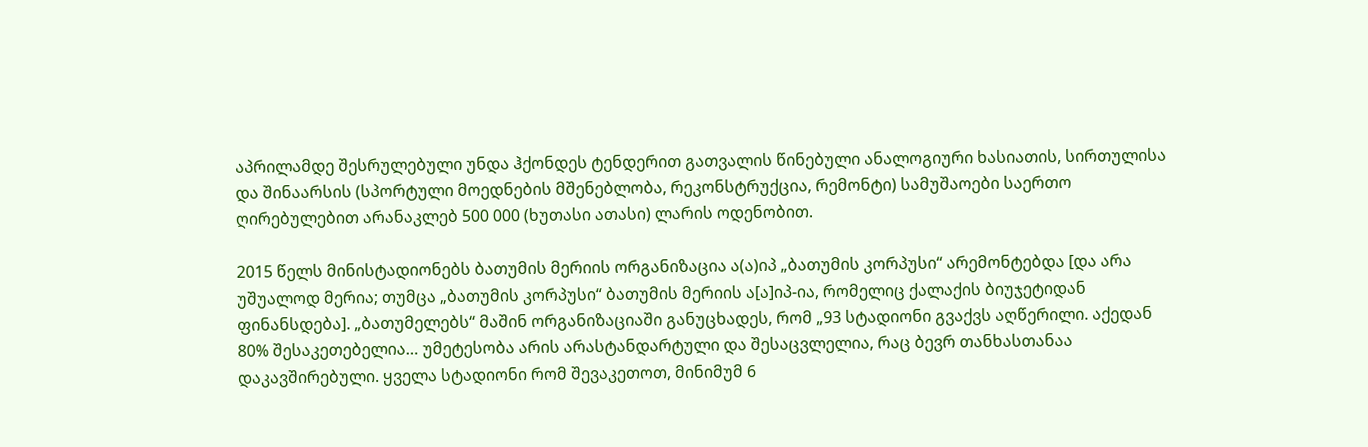აპრილამდე შესრულებული უნდა ჰქონდეს ტენდერით გათვალის წინებული ანალოგიური ხასიათის, სირთულისა და შინაარსის (სპორტული მოედნების მშენებლობა, რეკონსტრუქცია, რემონტი) სამუშაოები საერთო ღირებულებით არანაკლებ 500 000 (ხუთასი ათასი) ლარის ოდენობით.

2015 წელს მინისტადიონებს ბათუმის მერიის ორგანიზაცია ა(ა)იპ „ბათუმის კორპუსი“ არემონტებდა [და არა უშუალოდ მერია; თუმცა „ბათუმის კორპუსი“ ბათუმის მერიის ა[ა]იპ-ია, რომელიც ქალაქის ბიუჯეტიდან ფინანსდება]. „ბათუმელებს“ მაშინ ორგანიზაციაში განუცხადეს, რომ „93 სტადიონი გვაქვს აღწერილი. აქედან 80% შესაკეთებელია… უმეტესობა არის არასტანდარტული და შესაცვლელია, რაც ბევრ თანხასთანაა დაკავშირებული. ყველა სტადიონი რომ შევაკეთოთ, მინიმუმ 6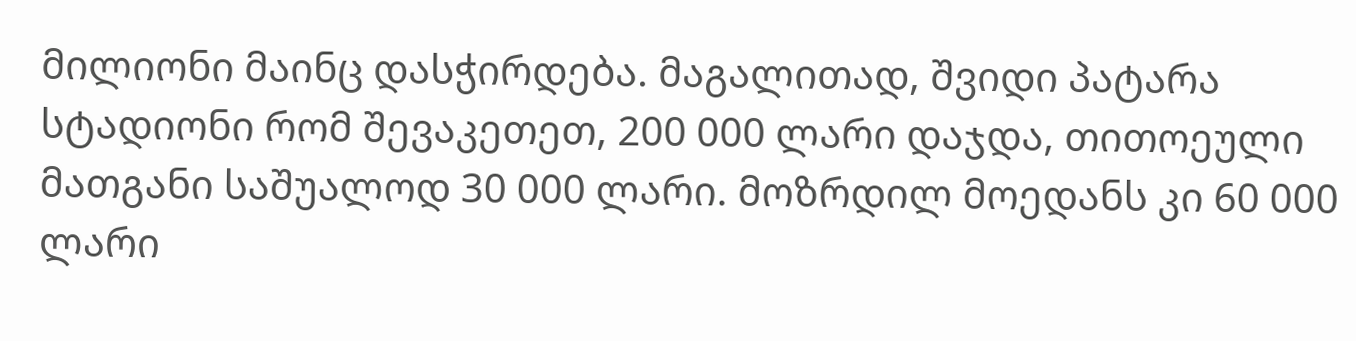მილიონი მაინც დასჭირდება. მაგალითად, შვიდი პატარა სტადიონი რომ შევაკეთეთ, 200 000 ლარი დაჯდა, თითოეული მათგანი საშუალოდ 30 000 ლარი. მოზრდილ მოედანს კი 60 000 ლარი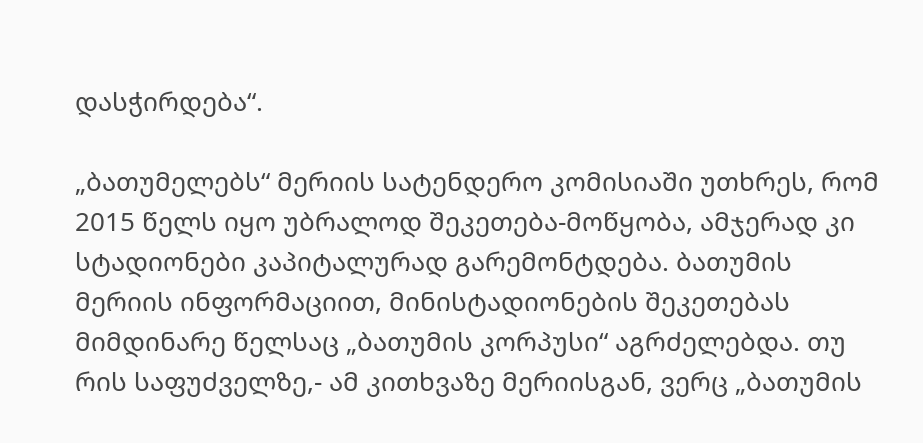დასჭირდება“.

„ბათუმელებს“ მერიის სატენდერო კომისიაში უთხრეს, რომ 2015 წელს იყო უბრალოდ შეკეთება-მოწყობა, ამჯერად კი სტადიონები კაპიტალურად გარემონტდება. ბათუმის მერიის ინფორმაციით, მინისტადიონების შეკეთებას მიმდინარე წელსაც „ბათუმის კორპუსი“ აგრძელებდა. თუ რის საფუძველზე,- ამ კითხვაზე მერიისგან, ვერც „ბათუმის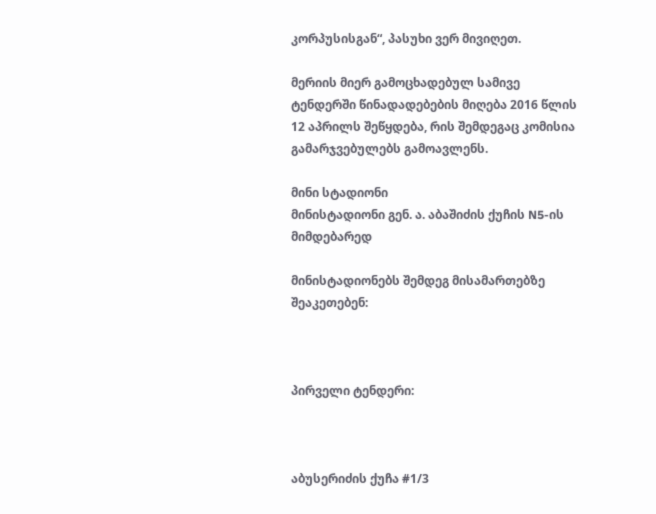კორპუსისგან“, პასუხი ვერ მივიღეთ.

მერიის მიერ გამოცხადებულ სამივე ტენდერში წინადადებების მიღება 2016 წლის 12 აპრილს შეწყდება, რის შემდეგაც კომისია გამარჯვებულებს გამოავლენს.

მინი სტადიონი
მინისტადიონი გენ. ა. აბაშიძის ქუჩის N5-ის მიმდებარედ

მინისტადიონებს შემდეგ მისამართებზე შეაკეთებენ:



პირველი ტენდერი:



აბუსერიძის ქუჩა #1/3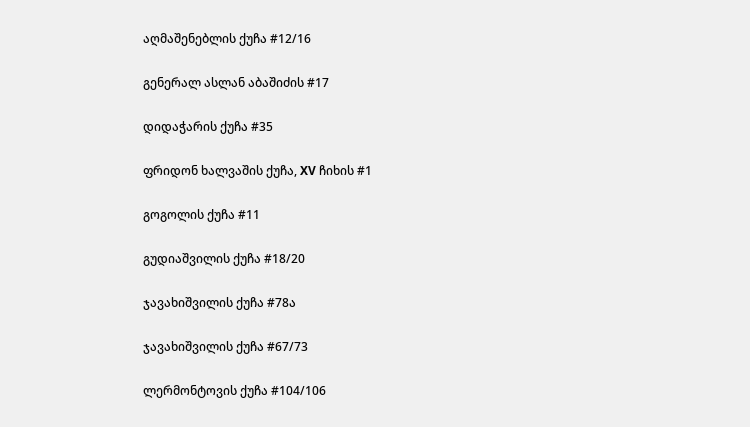აღმაშენებლის ქუჩა #12/16

გენერალ ასლან აბაშიძის #17

დიდაჭარის ქუჩა #35

ფრიდონ ხალვაშის ქუჩა, XV ჩიხის #1

გოგოლის ქუჩა #11

გუდიაშვილის ქუჩა #18/20

ჯავახიშვილის ქუჩა #78ა

ჯავახიშვილის ქუჩა #67/73

ლერმონტოვის ქუჩა #104/106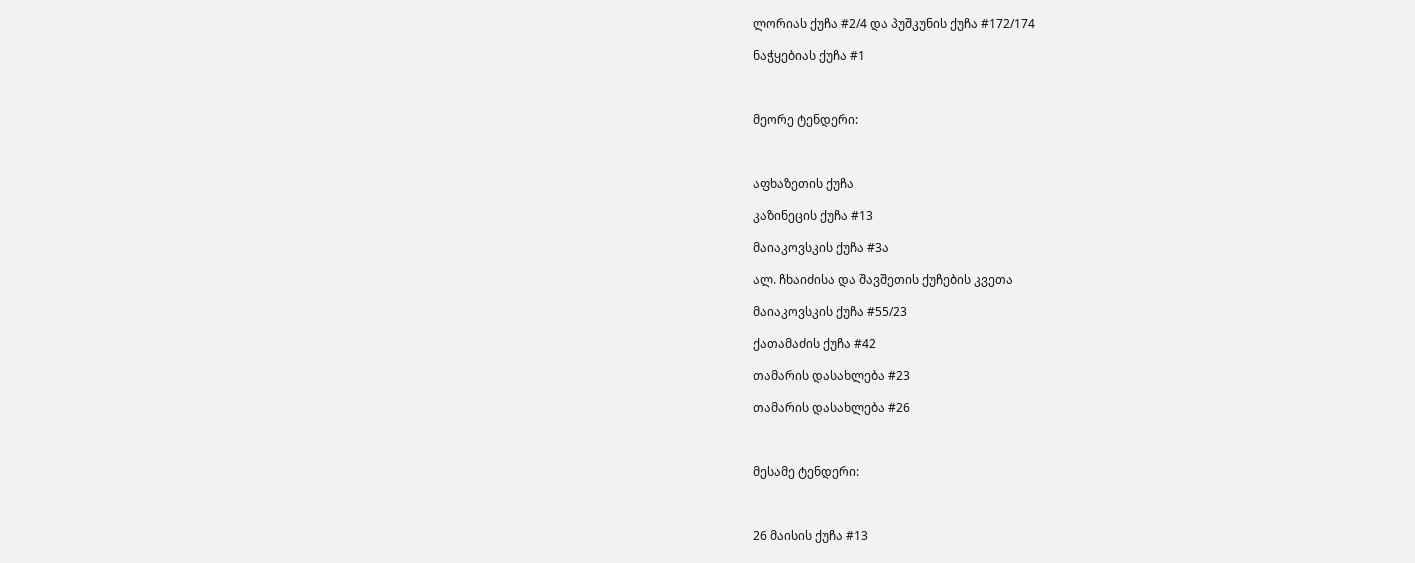ლორიას ქუჩა #2/4 და პუშკუნის ქუჩა #172/174

ნაჭყებიას ქუჩა #1



მეორე ტენდერი:



აფხაზეთის ქუჩა

კაზინეცის ქუჩა #13

მაიაკოვსკის ქუჩა #3ა

ალ. ჩხაიძისა და შავშეთის ქუჩების კვეთა

მაიაკოვსკის ქუჩა #55/23

ქათამაძის ქუჩა #42

თამარის დასახლება #23

თამარის დასახლება #26



მესამე ტენდერი:



26 მაისის ქუჩა #13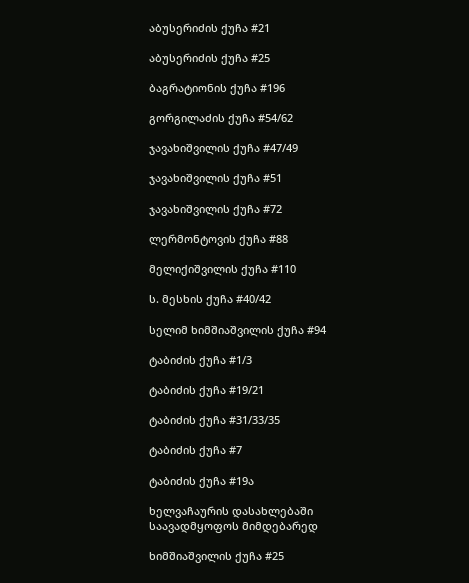აბუსერიძის ქუჩა #21

აბუსერიძის ქუჩა #25

ბაგრატიონის ქუჩა #196

გორგილაძის ქუჩა #54/62

ჯავახიშვილის ქუჩა #47/49

ჯავახიშვილის ქუჩა #51

ჯავახიშვილის ქუჩა #72

ლერმონტოვის ქუჩა #88

მელიქიშვილის ქუჩა #110

ს. მესხის ქუჩა #40/42

სელიმ ხიმშიაშვილის ქუჩა #94

ტაბიძის ქუჩა #1/3

ტაბიძის ქუჩა #19/21

ტაბიძის ქუჩა #31/33/35

ტაბიძის ქუჩა #7

ტაბიძის ქუჩა #19ა

ხელვაჩაურის დასახლებაში საავადმყოფოს მიმდებარედ

ხიმშიაშვილის ქუჩა #25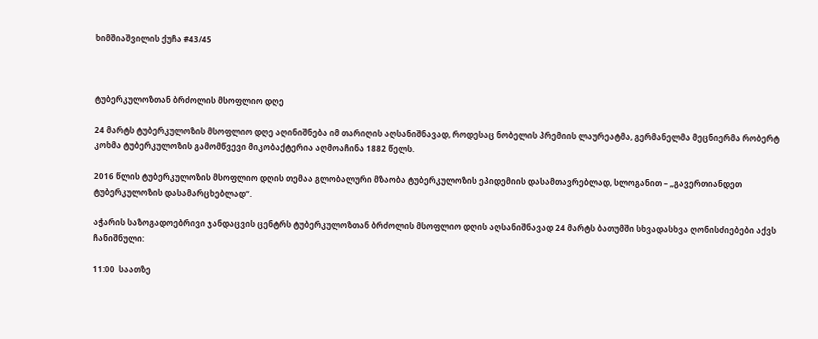ხიმშიაშვილის ქუჩა #43/45



ტუბერკულოზთან ბრძოლის მსოფლიო დღე

24 მარტს ტუბერკულოზის მსოფლიო დღე აღინიშნება იმ თარიღის აღსანიშნავად, როდესაც ნობელის პრემიის ლაურეატმა, გერმანელმა მეცნიერმა რობერტ კოხმა ტუბერკულოზის გამომწვევი მიკობაქტერია აღმოაჩინა 1882 წელს.

2016 წლის ტუბერკულოზის მსოფლიო დღის თემაა გლობალური მზაობა ტუბერკულოზის ეპიდემიის დასამთავრებლად, სლოგანით – „გავერთიანდეთ ტუბერკულოზის დასამარცხებლად“.

აჭარის საზოგადოებრივი ჯანდაცვის ცენტრს ტუბერკულოზთან ბრძოლის მსოფლიო დღის აღსანიშნავად 24 მარტს ბათუმში სხვადასხვა ღონისძიებები აქვს ჩანიშნული:

11:00  საათზე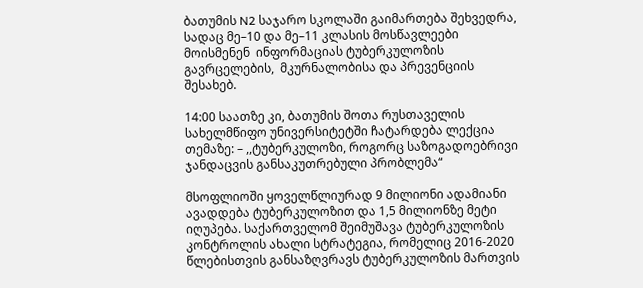ბათუმის N2 საჯარო სკოლაში გაიმართება შეხვედრა, სადაც მე–10 და მე–11 კლასის მოსწავლეები მოისმენენ  ინფორმაციას ტუბერკულოზის გავრცელების,  მკურნალობისა და პრევენციის შესახებ.

14:00 საათზე კი, ბათუმის შოთა რუსთაველის სახელმწიფო უნივერსიტეტში ჩატარდება ლექცია თემაზე: – ,,ტუბერკულოზი, როგორც საზოგადოებრივი ჯანდაცვის განსაკუთრებული პრობლემა“

მსოფლიოში ყოველწლიურად 9 მილიონი ადამიანი ავადდება ტუბერკულოზით და 1,5 მილიონზე მეტი იღუპება. საქართველომ შეიმუშავა ტუბერკულოზის კონტროლის ახალი სტრატეგია, რომელიც 2016-2020 წლებისთვის განსაზღვრავს ტუბერკულოზის მართვის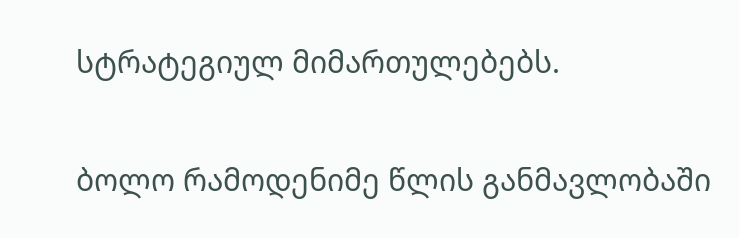სტრატეგიულ მიმართულებებს.

ბოლო რამოდენიმე წლის განმავლობაში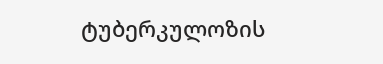ტუბერკულოზის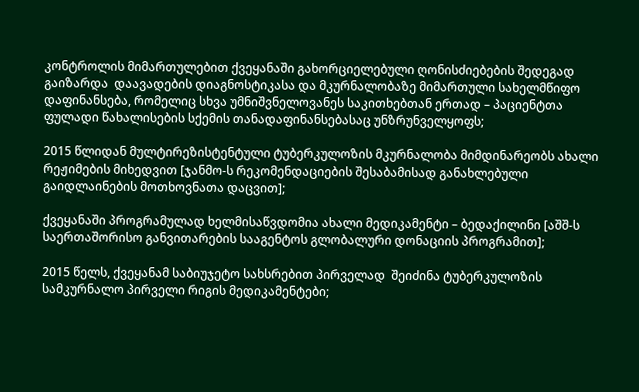კონტროლის მიმართულებით ქვეყანაში გახორციელებული ღონისძიებების შედეგად გაიზარდა  დაავადების დიაგნოსტიკასა და მკურნალობაზე მიმართული სახელმწიფო დაფინანსება, რომელიც სხვა უმნიშვნელოვანეს საკითხებთან ერთად – პაციენტთა ფულადი წახალისების სქემის თანადაფინანსებასაც უნზრუნველყოფს;

2015 წლიდან მულტირეზისტენტული ტუბერკულოზის მკურნალობა მიმდინარეობს ახალი რეჟიმების მიხედვით [ჯანმო-ს რეკომენდაციების შესაბამისად განახლებული გაიდლაინების მოთხოვნათა დაცვით];

ქვეყანაში პროგრამულად ხელმისაწვდომია ახალი მედიკამენტი – ბედაქილინი [აშშ-ს საერთაშორისო განვითარების სააგენტოს გლობალური დონაციის პროგრამით];

2015 წელს, ქვეყანამ საბიუჯეტო სახსრებით პირველად  შეიძინა ტუბერკულოზის სამკურნალო პირველი რიგის მედიკამენტები;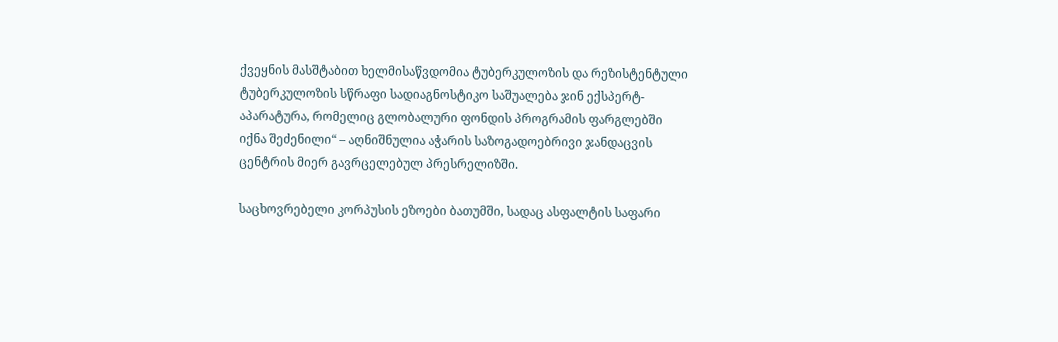ქვეყნის მასშტაბით ხელმისაწვდომია ტუბერკულოზის და რეზისტენტული ტუბერკულოზის სწრაფი სადიაგნოსტიკო საშუალება ჯინ ექსპერტ-აპარატურა, რომელიც გლობალური ფონდის პროგრამის ფარგლებში იქნა შეძენილი“ – აღნიშნულია აჭარის საზოგადოებრივი ჯანდაცვის ცენტრის მიერ გავრცელებულ პრესრელიზში.

საცხოვრებელი კორპუსის ეზოები ბათუმში, სადაც ასფალტის საფარი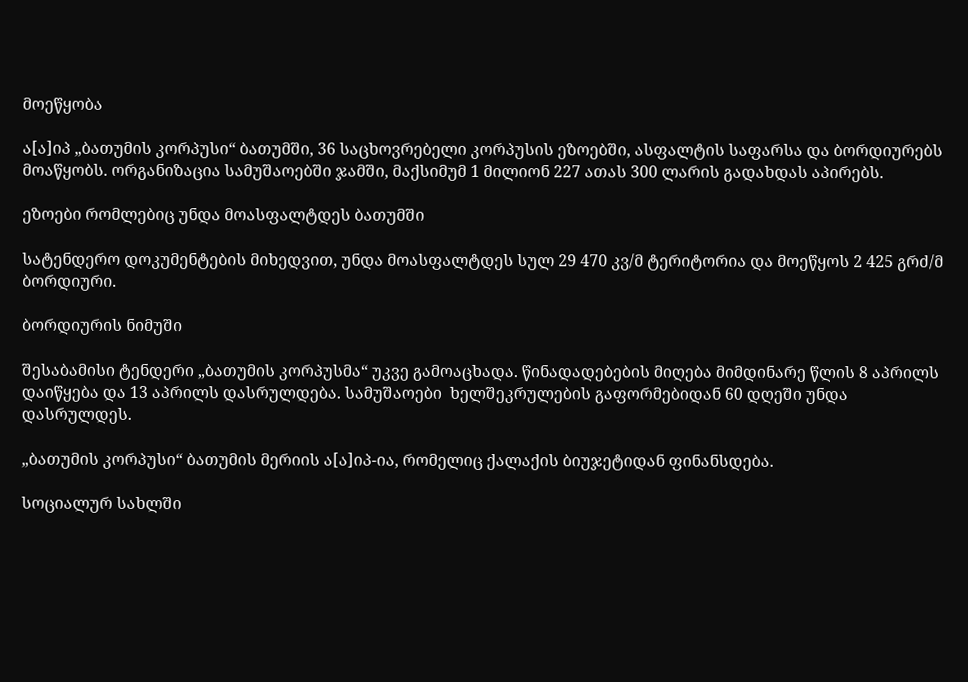მოეწყობა

ა[ა]იპ „ბათუმის კორპუსი“ ბათუმში, 36 საცხოვრებელი კორპუსის ეზოებში, ასფალტის საფარსა და ბორდიურებს მოაწყობს. ორგანიზაცია სამუშაოებში ჯამში, მაქსიმუმ 1 მილიონ 227 ათას 300 ლარის გადახდას აპირებს.

ეზოები რომლებიც უნდა მოასფალტდეს ბათუმში

სატენდერო დოკუმენტების მიხედვით, უნდა მოასფალტდეს სულ 29 470 კვ/მ ტერიტორია და მოეწყოს 2 425 გრძ/მ ბორდიური.

ბორდიურის ნიმუში

შესაბამისი ტენდერი „ბათუმის კორპუსმა“ უკვე გამოაცხადა. წინადადებების მიღება მიმდინარე წლის 8 აპრილს დაიწყება და 13 აპრილს დასრულდება. სამუშაოები  ხელშეკრულების გაფორმებიდან 60 დღეში უნდა დასრულდეს.

„ბათუმის კორპუსი“ ბათუმის მერიის ა[ა]იპ-ია, რომელიც ქალაქის ბიუჯეტიდან ფინანსდება.

სოციალურ სახლში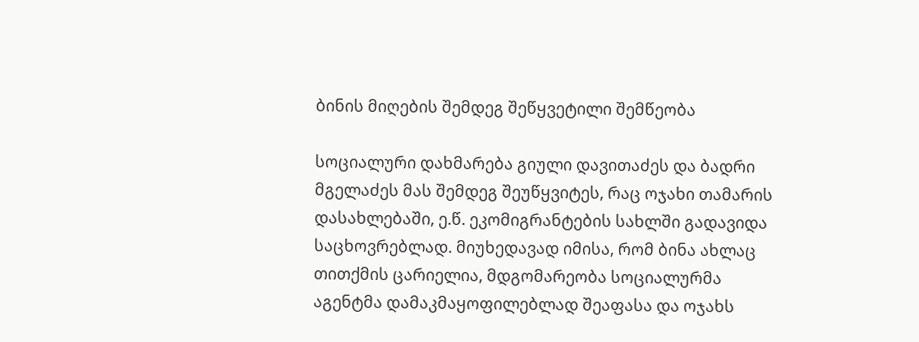ბინის მიღების შემდეგ შეწყვეტილი შემწეობა

სოციალური დახმარება გიული დავითაძეს და ბადრი მგელაძეს მას შემდეგ შეუწყვიტეს, რაც ოჯახი თამარის დასახლებაში, ე.წ. ეკომიგრანტების სახლში გადავიდა საცხოვრებლად. მიუხედავად იმისა, რომ ბინა ახლაც თითქმის ცარიელია, მდგომარეობა სოციალურმა აგენტმა დამაკმაყოფილებლად შეაფასა და ოჯახს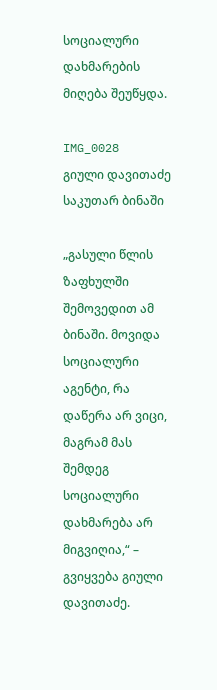სოციალური დახმარების მიღება შეუწყდა.

IMG_0028
გიული დავითაძე საკუთარ ბინაში

„გასული წლის ზაფხულში შემოვედით ამ ბინაში. მოვიდა სოციალური აგენტი, რა დაწერა არ ვიცი, მაგრამ მას შემდეგ სოციალური დახმარება არ მიგვიღია,“ – გვიყვება გიული დავითაძე.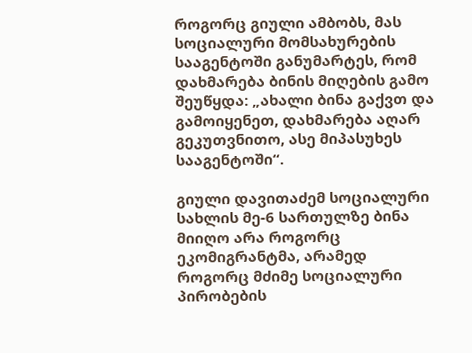როგორც გიული ამბობს, მას  სოციალური მომსახურების სააგენტოში განუმარტეს, რომ დახმარება ბინის მიღების გამო შეუწყდა: „ახალი ბინა გაქვთ და გამოიყენეთ, დახმარება აღარ გეკუთვნითო, ასე მიპასუხეს სააგენტოში“.

გიული დავითაძემ სოციალური სახლის მე-6 სართულზე ბინა მიიღო არა როგორც ეკომიგრანტმა, არამედ როგორც მძიმე სოციალური პირობების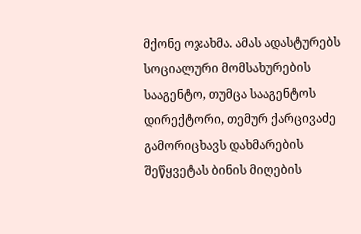მქონე ოჯახმა. ამას ადასტურებს სოციალური მომსახურების სააგენტო, თუმცა სააგენტოს დირექტორი, თემურ ქარცივაძე გამორიცხავს დახმარების შეწყვეტას ბინის მიღების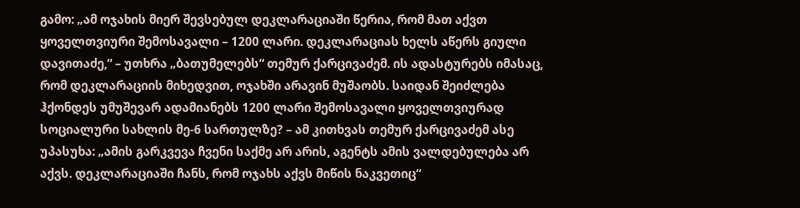გამო: „ამ ოჯახის მიერ შევსებულ დეკლარაციაში წერია, რომ მათ აქვთ ყოველთვიური შემოსავალი – 1200 ლარი. დეკლარაციას ხელს აწერს გიული დავითაძე,“ – უთხრა „ბათუმელებს“ თემურ ქარცივაძემ. ის ადასტურებს იმასაც, რომ დეკლარაციის მიხედვით, ოჯახში არავინ მუშაობს. საიდან შეიძლება ჰქონდეს უმუშევარ ადამიანებს 1200 ლარი შემოსავალი ყოველთვიურად სოციალური სახლის მე-6 სართულზე? – ამ კითხვას თემურ ქარცივაძემ ასე უპასუხა: „ამის გარკვევა ჩვენი საქმე არ არის, აგენტს ამის ვალდებულება არ აქვს. დეკლარაციაში ჩანს, რომ ოჯახს აქვს მიწის ნაკვეთიც“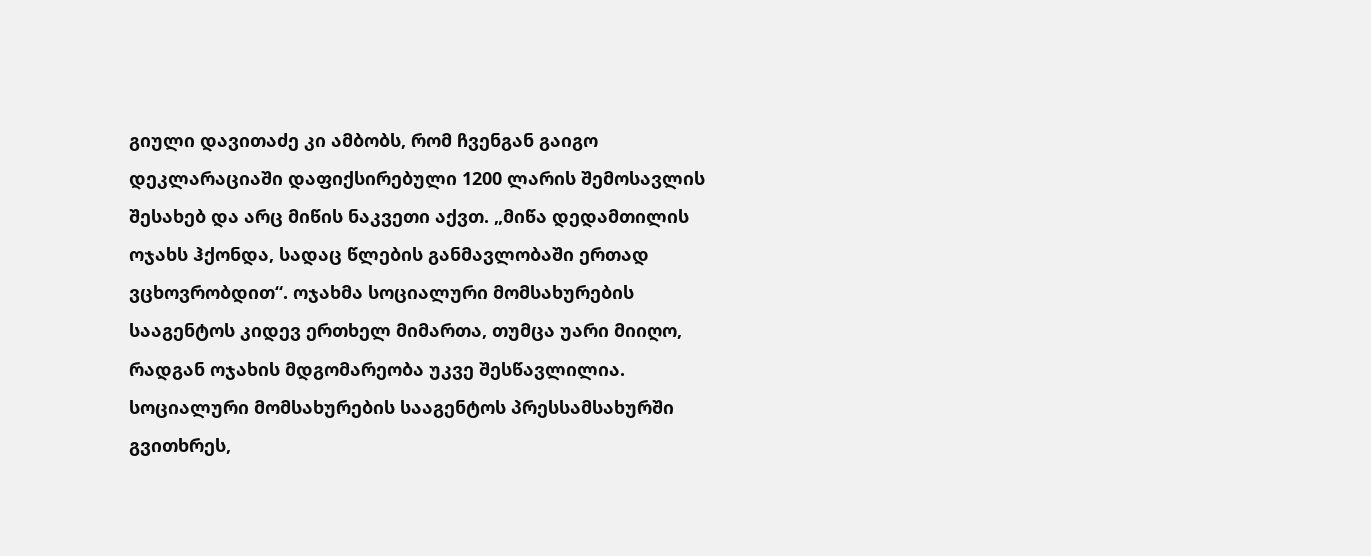გიული დავითაძე კი ამბობს, რომ ჩვენგან გაიგო დეკლარაციაში დაფიქსირებული 1200 ლარის შემოსავლის შესახებ და არც მიწის ნაკვეთი აქვთ. „მიწა დედამთილის ოჯახს ჰქონდა, სადაც წლების განმავლობაში ერთად ვცხოვრობდით“. ოჯახმა სოციალური მომსახურების სააგენტოს კიდევ ერთხელ მიმართა, თუმცა უარი მიიღო, რადგან ოჯახის მდგომარეობა უკვე შესწავლილია. სოციალური მომსახურების სააგენტოს პრესსამსახურში გვითხრეს,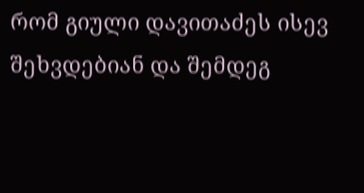რომ გიული დავითაძეს ისევ შეხვდებიან და შემდეგ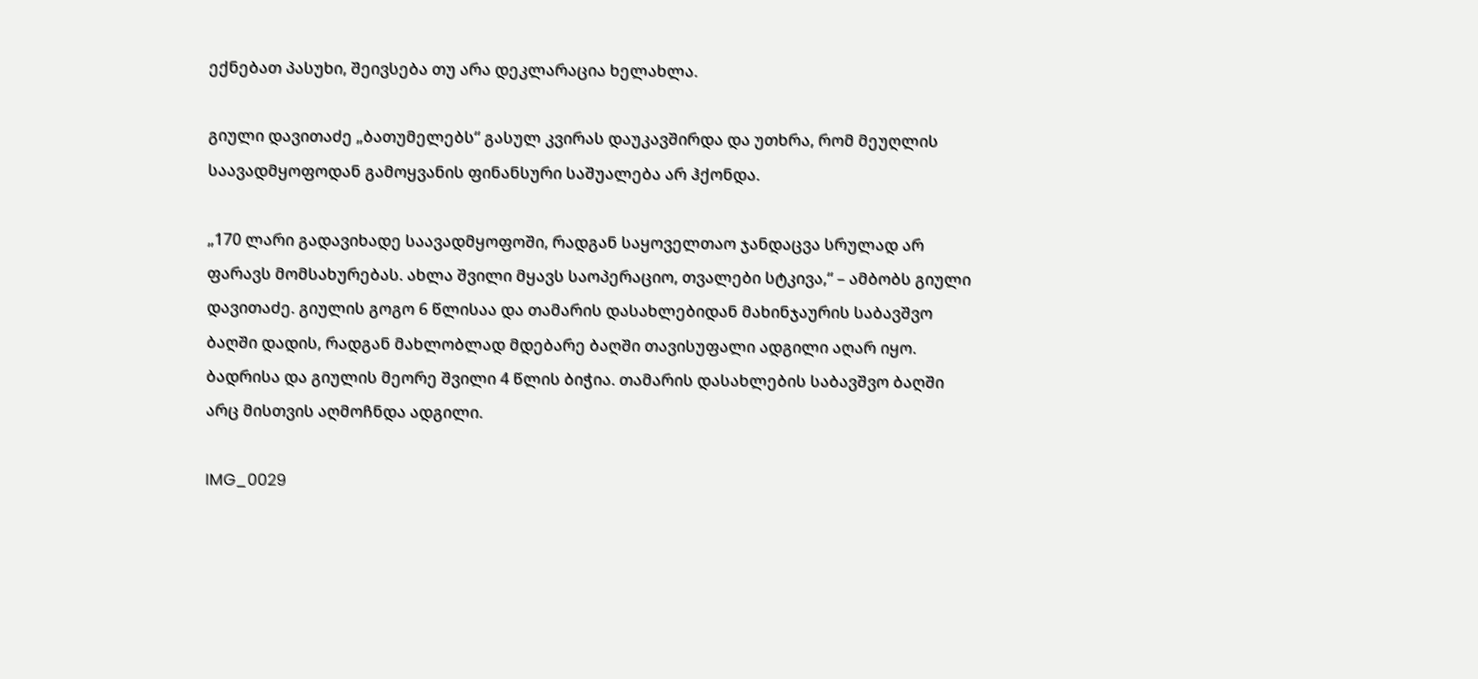ექნებათ პასუხი, შეივსება თუ არა დეკლარაცია ხელახლა.

გიული დავითაძე „ბათუმელებს“ გასულ კვირას დაუკავშირდა და უთხრა, რომ მეუღლის საავადმყოფოდან გამოყვანის ფინანსური საშუალება არ ჰქონდა.

„170 ლარი გადავიხადე საავადმყოფოში, რადგან საყოველთაო ჯანდაცვა სრულად არ ფარავს მომსახურებას. ახლა შვილი მყავს საოპერაციო, თვალები სტკივა,“ – ამბობს გიული დავითაძე. გიულის გოგო 6 წლისაა და თამარის დასახლებიდან მახინჯაურის საბავშვო ბაღში დადის, რადგან მახლობლად მდებარე ბაღში თავისუფალი ადგილი აღარ იყო. ბადრისა და გიულის მეორე შვილი 4 წლის ბიჭია. თამარის დასახლების საბავშვო ბაღში არც მისთვის აღმოჩნდა ადგილი.

IMG_0029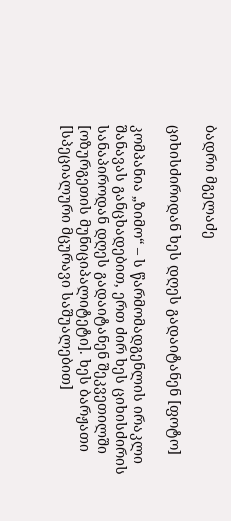ბადრი მგელაძე

ციხისძირიდან ხეს დღეს გადაიტანენ [ფოტო]

კომპანია „ზიმო“ – ს წარმომადგენლის ირაკლი შანავას განცხადებით, ერთ ძირ ხეს ციხისძირის სანაპიროდან დღეს გადაიტანენ შეკვეთილში [ოზურგეთის მუნიციპალიტეტი]. ხეს ბარჟათი [სპეციალური მცურავი საშუალებით]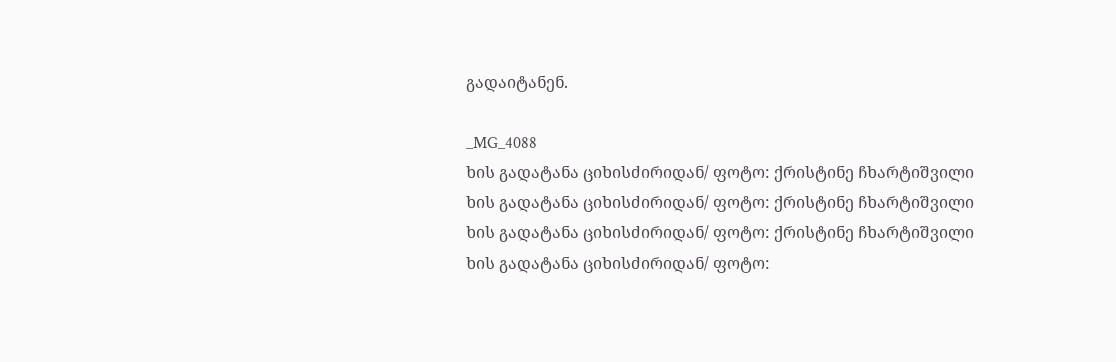გადაიტანენ.

_MG_4088
ხის გადატანა ციხისძირიდან/ ფოტო: ქრისტინე ჩხარტიშვილი
ხის გადატანა ციხისძირიდან/ ფოტო: ქრისტინე ჩხარტიშვილი
ხის გადატანა ციხისძირიდან/ ფოტო: ქრისტინე ჩხარტიშვილი
ხის გადატანა ციხისძირიდან/ ფოტო: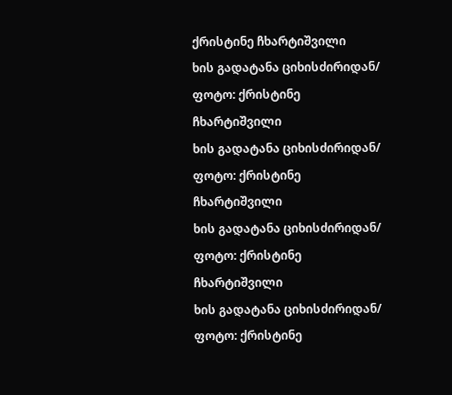ქრისტინე ჩხარტიშვილი
ხის გადატანა ციხისძირიდან/ ფოტო: ქრისტინე ჩხარტიშვილი
ხის გადატანა ციხისძირიდან/ ფოტო: ქრისტინე ჩხარტიშვილი
ხის გადატანა ციხისძირიდან/ ფოტო: ქრისტინე ჩხარტიშვილი
ხის გადატანა ციხისძირიდან/ ფოტო: ქრისტინე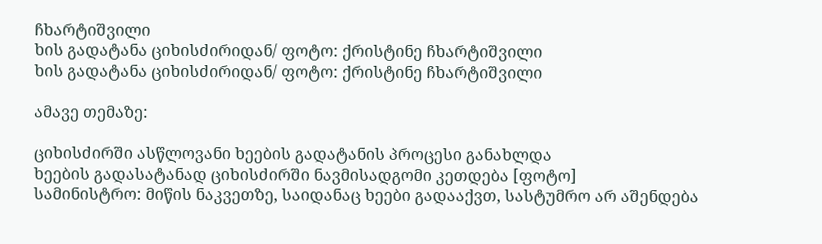ჩხარტიშვილი
ხის გადატანა ციხისძირიდან/ ფოტო: ქრისტინე ჩხარტიშვილი
ხის გადატანა ციხისძირიდან/ ფოტო: ქრისტინე ჩხარტიშვილი

ამავე თემაზე:

ციხისძირში ასწლოვანი ხეების გადატანის პროცესი განახლდა
ხეების გადასატანად ციხისძირში ნავმისადგომი კეთდება [ფოტო]
სამინისტრო: მიწის ნაკვეთზე, საიდანაც ხეები გადააქვთ, სასტუმრო არ აშენდება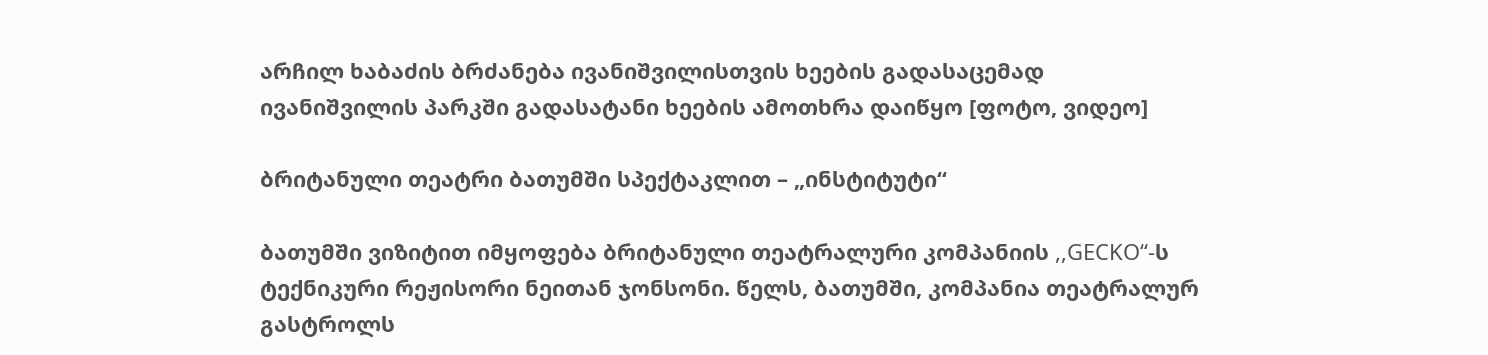არჩილ ხაბაძის ბრძანება ივანიშვილისთვის ხეების გადასაცემად
ივანიშვილის პარკში გადასატანი ხეების ამოთხრა დაიწყო [ფოტო, ვიდეო]

ბრიტანული თეატრი ბათუმში სპექტაკლით – „ინსტიტუტი“

ბათუმში ვიზიტით იმყოფება ბრიტანული თეატრალური კომპანიის ,,GECKO“-ს  ტექნიკური რეჟისორი ნეითან ჯონსონი. წელს, ბათუმში, კომპანია თეატრალურ გასტროლს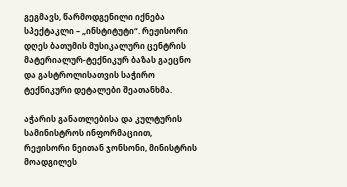გეგმავს, წარმოდგენილი იქნება სპექტაკლი – „ინსტიტუტი“. რეჟისორი დღეს ბათუმის მუსიკალური ცენტრის მატერიალურ-ტექნიკურ ბაზას გაეცნო და გასტროლისათვის საჭირო ტექნიკური დეტალები შეათანხმა.

აჭარის განათლებისა და კულტურის სამინისტროს ინფორმაციით, რეჟისორი ნეითან ჯონსონი, მინისტრის მოადგილეს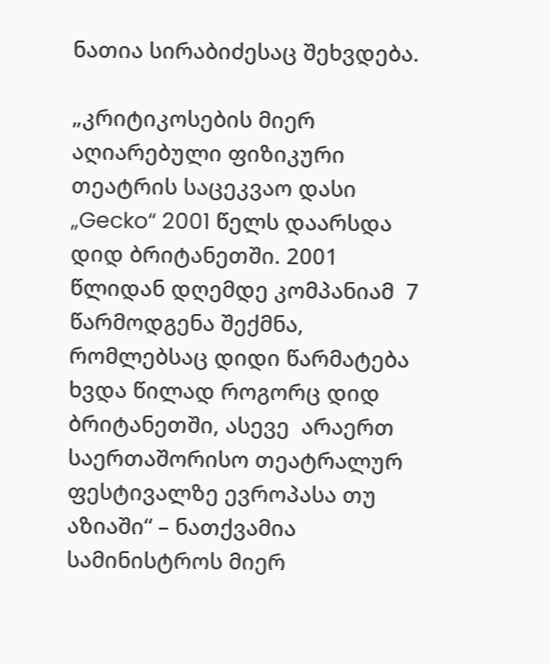ნათია სირაბიძესაც შეხვდება.

„კრიტიკოსების მიერ აღიარებული ფიზიკური თეატრის საცეკვაო დასი „Gecko“ 2001 წელს დაარსდა დიდ ბრიტანეთში. 2001 წლიდან დღემდე კომპანიამ  7 წარმოდგენა შექმნა, რომლებსაც დიდი წარმატება ხვდა წილად როგორც დიდ ბრიტანეთში, ასევე  არაერთ საერთაშორისო თეატრალურ ფესტივალზე ევროპასა თუ აზიაში“ – ნათქვამია სამინისტროს მიერ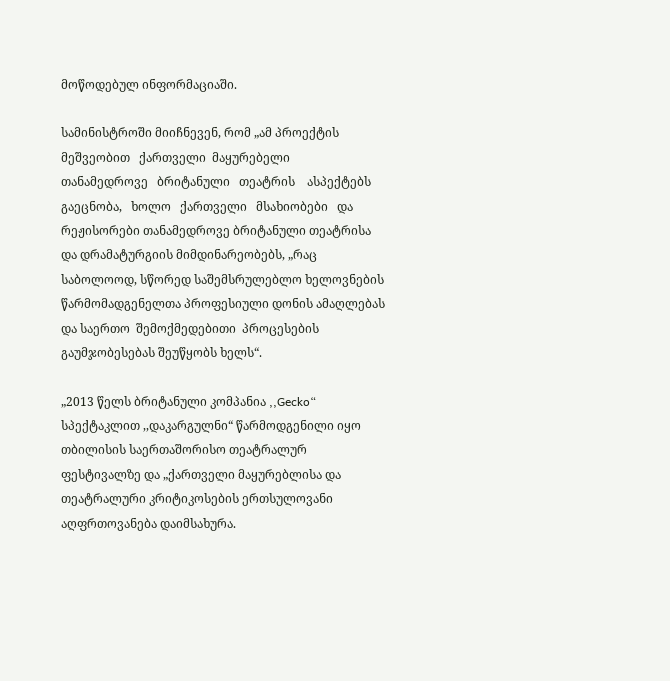მოწოდებულ ინფორმაციაში.

სამინისტროში მიიჩნევენ, რომ „ამ პროექტის მეშვეობით   ქართველი  მაყურებელი   თანამედროვე   ბრიტანული   თეატრის    ასპექტებს გაეცნობა,   ხოლო   ქართველი   მსახიობები   და   რეჟისორები თანამედროვე ბრიტანული თეატრისა და დრამატურგიის მიმდინარეობებს, „რაც საბოლოოდ, სწორედ საშემსრულებლო ხელოვნების წარმომადგენელთა პროფესიული დონის ამაღლებას და საერთო  შემოქმედებითი  პროცესების გაუმჯობესებას შეუწყობს ხელს“.

„2013 წელს ბრიტანული კომპანია ,,Gecko“ სპექტაკლით ,,დაკარგულნი“ წარმოდგენილი იყო თბილისის საერთაშორისო თეატრალურ ფესტივალზე და „ქართველი მაყურებლისა და თეატრალური კრიტიკოსების ერთსულოვანი აღფრთოვანება დაიმსახურა.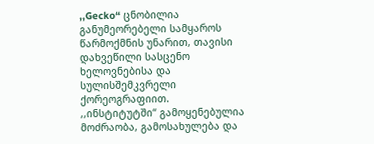,,Gecko“ ცნობილია განუმეორებელი სამყაროს წარმოქმნის უნარით, თავისი დახვეწილი სასცენო ხელოვნებისა და სულისშემკვრელი ქორეოგრაფიით. ,,ინსტიტუტში“ გამოყენებულია მოძრაობა, გამოსახულება და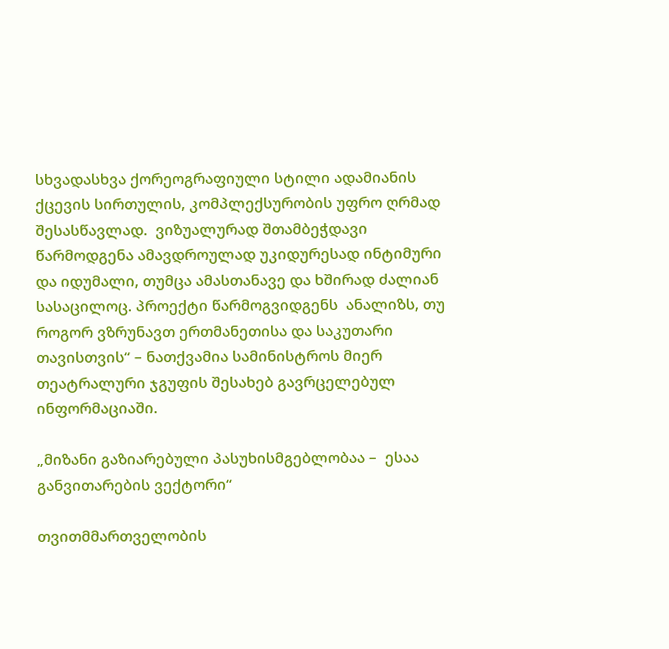სხვადასხვა ქორეოგრაფიული სტილი ადამიანის ქცევის სირთულის, კომპლექსურობის უფრო ღრმად შესასწავლად.  ვიზუალურად შთამბეჭდავი წარმოდგენა ამავდროულად უკიდურესად ინტიმური და იდუმალი, თუმცა ამასთანავე და ხშირად ძალიან სასაცილოც. პროექტი წარმოგვიდგენს  ანალიზს, თუ როგორ ვზრუნავთ ერთმანეთისა და საკუთარი თავისთვის“ – ნათქვამია სამინისტროს მიერ თეატრალური ჯგუფის შესახებ გავრცელებულ ინფორმაციაში.

„მიზანი გაზიარებული პასუხისმგებლობაა –  ესაა განვითარების ვექტორი“

თვითმმართველობის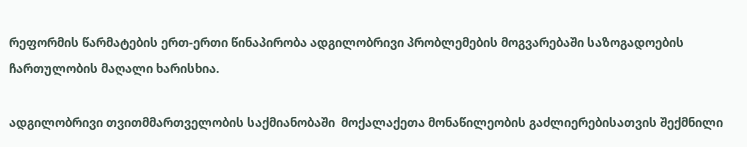რეფორმის წარმატების ერთ-ერთი წინაპირობა ადგილობრივი პრობლემების მოგვარებაში საზოგადოების ჩართულობის მაღალი ხარისხია.

ადგილობრივი თვითმმართველობის საქმიანობაში  მოქალაქეთა მონაწილეობის გაძლიერებისათვის შექმნილი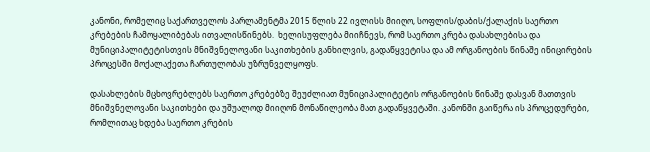კანონი, რომელიც საქართველოს პარლამენტმა 2015 წლის 22 ივლისს მიიღო, სოფლის/დაბის/ქალაქის საერთო კრებების ჩამოყალიბებას ითვალისწინებს.  ხელისუფლება მიიჩნევს, რომ საერთო კრება დასახლებისა და მუნიციპალიტეტისთვის მნიშვნელოვანი საკითხების განხილვის, გადაწყვეტისა და ამ ორგანოების წინაშე ინიცირების პროცესში მოქალაქეთა ჩართულობას უზრუნველყოფს.

დასახლების მცხოვრებლებს საერთო კრებებზე შეუძლიათ მუნიციპალიტეტის ორგანოების წინაშე დასვან მათთვის მნიშვნელოვანი საკითხები და უშუალოდ მიიღონ მონაწილეობა მათ გადაწყვეტაში. კანონში გაიწერა ის პროცედურები, რომლითაც ხდება საერთო კრების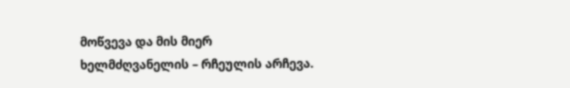მოწვევა და მის მიერ ხელმძღვანელის – რჩეულის არჩევა.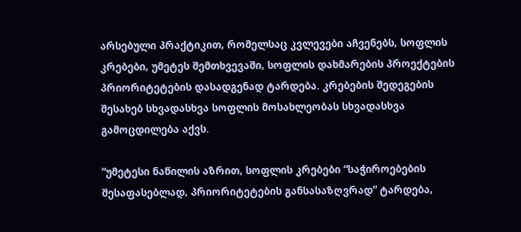არსებული პრაქტიკით, რომელსაც კვლევები აჩვენებს, სოფლის კრებები, უმეტეს შემთხვევაში, სოფლის დახმარების პროექტების პრიორიტეტების დასადგენად ტარდება. კრებების შედეგების შესახებ სხვადასხვა სოფლის მოსახლეობას სხვადასხვა გამოცდილება აქვს.

“უმეტესი ნაწილის აზრით, სოფლის კრებები “საჭიროებების შესაფასებლად, პრიორიტეტების განსასაზღვრად” ტარდება,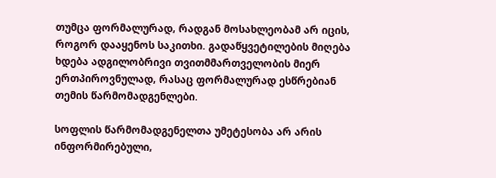თუმცა ფორმალურად, რადგან მოსახლეობამ არ იცის, როგორ დააყენოს საკითხი. გადაწყვეტილების მიღება ხდება ადგილობრივი თვითმმართველობის მიერ ერთპიროვნულად, რასაც ფორმალურად ესწრებიან თემის წარმომადგენლები.

სოფლის წარმომადგენელთა უმეტესობა არ არის ინფორმირებული,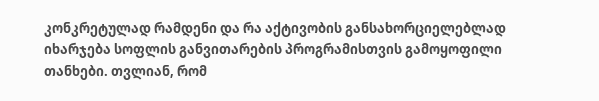კონკრეტულად რამდენი და რა აქტივობის განსახორციელებლად იხარჯება სოფლის განვითარების პროგრამისთვის გამოყოფილი თანხები. თვლიან, რომ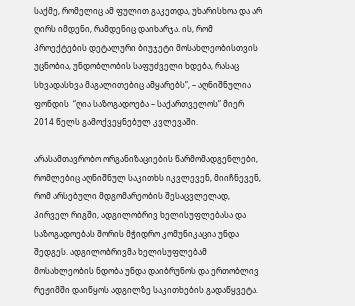საქმე, რომელიც ამ ფულით გაკეთდა, უხარისხოა და არ ღირს იმდენი, რამდენიც დაიხარჯა. ის, რომ პროექტების დეტალური ბიუჯეტი მოსახლეობისთვის უცნობია, უნდობლობის საფუძველი ხდება, რასაც სხვადასხვა მაგალითებიც ამყარებს”, – აღნიშნულია ფონდის  “ღია საზოგადოება – საქართველოს” მიერ 2014 წელს გამოქვეყნებულ კვლევაში.

არასამთავრობო ორგანიზაციების წარმომადგენლები, რომლებიც აღნიშნულ საკითხს იკვლევენ, მიიჩნევენ, რომ არსებული მდგომარეობის შესაცვლელად, პირველ რიგში, ადგილობრივ ხელისუფლებასა და საზოგადოებას შორის მჭიდრო კომუნიკაცია უნდა შედგეს. ადგილობრივმა ხელისუფლებამ მოსახლეობის ნდობა უნდა დაიბრუნოს და ერთობლივ რეჟიმში დაიწყოს ადგილზე საკითხების გადაწყვეტა.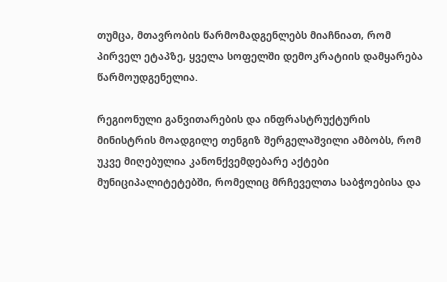თუმცა, მთავრობის წარმომადგენლებს მიაჩნიათ, რომ პირველ ეტაპზე, ყველა სოფელში დემოკრატიის დამყარება წარმოუდგენელია.

რეგიონული განვითარების და ინფრასტრუქტურის მინისტრის მოადგილე თენგიზ შერგელაშვილი ამბობს, რომ უკვე მიღებულია კანონქვემდებარე აქტები მუნიციპალიტეტებში, რომელიც მრჩეველთა საბჭოებისა და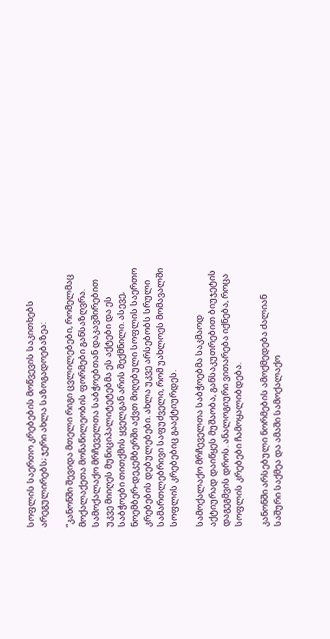სოფლის საერთო კრებების მოწვევის საკითხებს არეგულირებს; ჯერი ახლა საზოგადოებაზეა:

“კანონში შევიდა მთელი რიგი ცვლილებები, რომელმაც მოქალაქეთა მონაწილეობის ფორმები განსაზღვრა. სამოქალაქო მრჩეველთა საბჭოებთან დაკავშირებით უკვე მიიღეს მუნიციპალიტეტებმა ეს აქტები და ეს  საბჭოები თითქმის ყველგან არის შექმნილი. ასევე, ნოემბერ-დეკემბერში აქვთ მიღებული სოფლის საერთო კრებების დებულებები. ახლა უკვე არსებობს სრული სამართლებრივი საფუძველი, რომ უახლოეს მომავალში სოფლის კრებებიც გააქტიურდეს.

სამოქალაქო მრჩეველთა საბჭოებმა საკმაოდ აქტიურად დაიწყეს მუშაობა, განსაკუთრებით ბიუჯეტის დაგეგმვის დროს. ანალოგიური ვითარება იქნება, როცა სოფლის კრებები ჩამოყალიბდება.

კანონში არსებული ნორმების ამოქმედება ძალიან საშური საქმეა და ამაში სამოქალაქო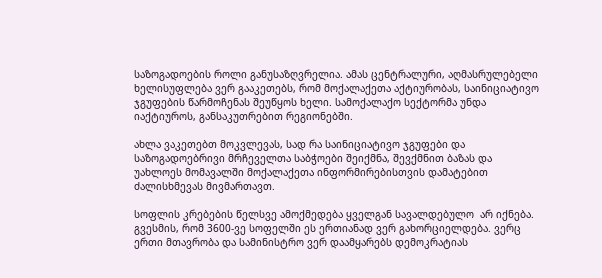საზოგადოების როლი განუსაზღვრელია. ამას ცენტრალური, აღმასრულებელი ხელისუფლება ვერ გააკეთებს, რომ მოქალაქეთა აქტიურობას, საინიციატივო ჯგუფების წარმოჩენას შეუწყოს ხელი. სამოქალაქო სექტორმა უნდა იაქტიუროს, განსაკუთრებით რეგიონებში.

ახლა ვაკეთებთ მოკვლევას, სად რა საინიციატივო ჯგუფები და საზოგადოებრივი მრჩეველთა საბჭოები შეიქმნა, შევქმნით ბაზას და უახლოეს მომავალში მოქალაქეთა ინფორმირებისთვის დამატებით ძალისხმევას მივმართავთ.

სოფლის კრებების წელსვე ამოქმედება ყველგან სავალდებულო  არ იქნება. გვესმის, რომ 3600-ვე სოფელში ეს ერთიანად ვერ გახორციელდება. ვერც ერთი მთავრობა და სამინისტრო ვერ დაამყარებს დემოკრატიას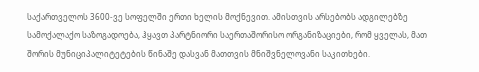საქართველოს 3600-ვე სოფელში ერთი ხელის მოქნევით. ამისთვის არსებობს ადგილებზე სამოქალაქო საზოგადოება, ჰყავთ პარტნიორი საერთაშორისო ორგანიზაციები, რომ ყველას, მათ შორის მუნიციპალიტეტების წინაშე დასვან მათთვის მნიშვნელოვანი საკითხები.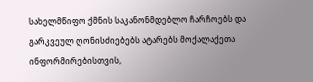სახელმწიფო ქმნის საკანონმდებლო ჩარჩოებს და გარკვეულ ღონისძიებებს ატარებს მოქალაქეთა ინფორმირებისთვის,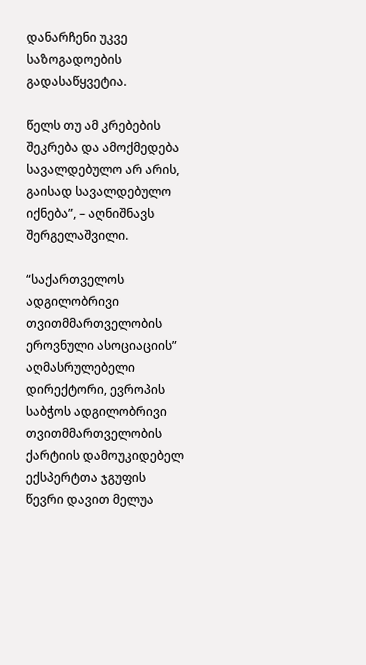დანარჩენი უკვე საზოგადოების გადასაწყვეტია.

წელს თუ ამ კრებების შეკრება და ამოქმედება სავალდებულო არ არის, გაისად სავალდებულო იქნება”, – აღნიშნავს შერგელაშვილი.

“საქართველოს ადგილობრივი თვითმმართველობის ეროვნული ასოციაციის” აღმასრულებელი დირექტორი, ევროპის საბჭოს ადგილობრივი თვითმმართველობის ქარტიის დამოუკიდებელ ექსპერტთა ჯგუფის წევრი დავით მელუა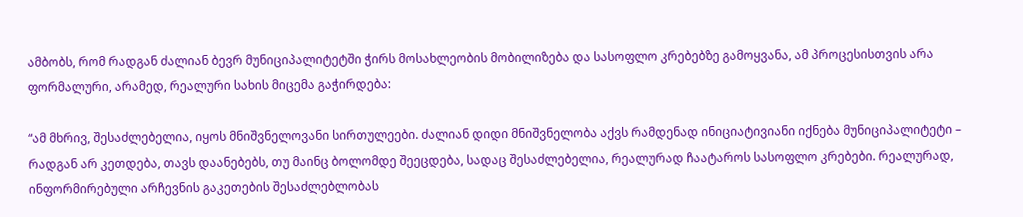ამბობს, რომ რადგან ძალიან ბევრ მუნიციპალიტეტში ჭირს მოსახლეობის მობილიზება და სასოფლო კრებებზე გამოყვანა, ამ პროცესისთვის არა ფორმალური, არამედ, რეალური სახის მიცემა გაჭირდება:

“ამ მხრივ, შესაძლებელია, იყოს მნიშვნელოვანი სირთულეები. ძალიან დიდი მნიშვნელობა აქვს რამდენად ინიციატივიანი იქნება მუნიციპალიტეტი – რადგან არ კეთდება, თავს დაანებებს, თუ მაინც ბოლომდე შეეცდება, სადაც შესაძლებელია, რეალურად ჩაატაროს სასოფლო კრებები. რეალურად, ინფორმირებული არჩევნის გაკეთების შესაძლებლობას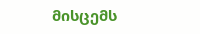მისცემს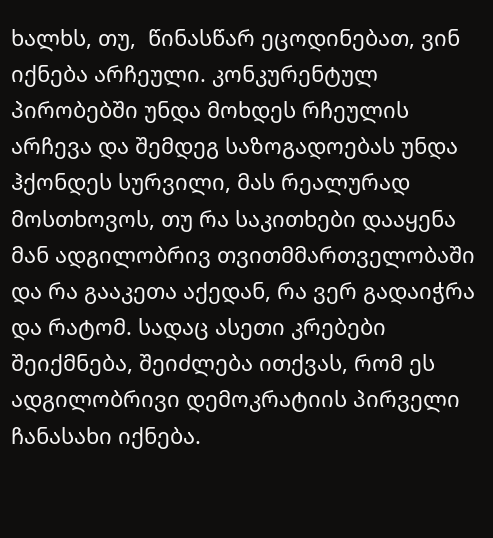ხალხს, თუ,  წინასწარ ეცოდინებათ, ვინ იქნება არჩეული. კონკურენტულ პირობებში უნდა მოხდეს რჩეულის არჩევა და შემდეგ საზოგადოებას უნდა ჰქონდეს სურვილი, მას რეალურად მოსთხოვოს, თუ რა საკითხები დააყენა მან ადგილობრივ თვითმმართველობაში და რა გააკეთა აქედან, რა ვერ გადაიჭრა და რატომ. სადაც ასეთი კრებები შეიქმნება, შეიძლება ითქვას, რომ ეს ადგილობრივი დემოკრატიის პირველი ჩანასახი იქნება.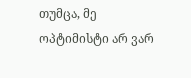თუმცა, მე ოპტიმისტი არ ვარ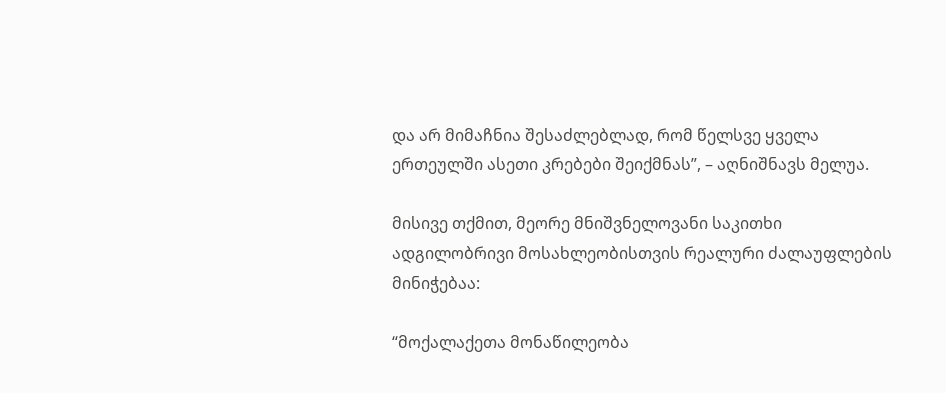და არ მიმაჩნია შესაძლებლად, რომ წელსვე ყველა ერთეულში ასეთი კრებები შეიქმნას”, – აღნიშნავს მელუა.

მისივე თქმით, მეორე მნიშვნელოვანი საკითხი ადგილობრივი მოსახლეობისთვის რეალური ძალაუფლების მინიჭებაა:

“მოქალაქეთა მონაწილეობა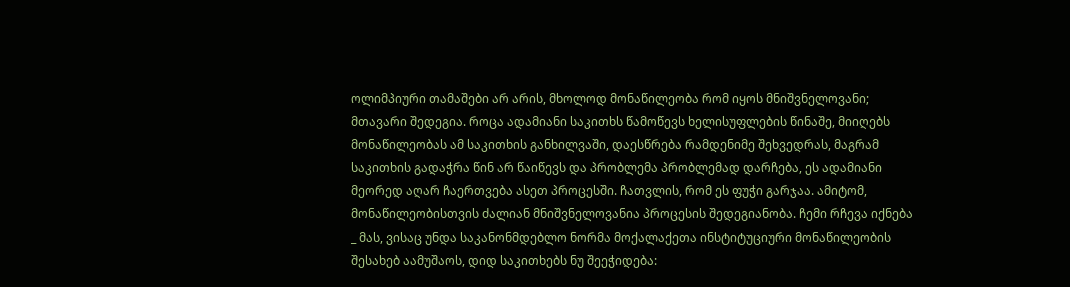ოლიმპიური თამაშები არ არის, მხოლოდ მონაწილეობა რომ იყოს მნიშვნელოვანი; მთავარი შედეგია. როცა ადამიანი საკითხს წამოწევს ხელისუფლების წინაშე, მიიღებს მონაწილეობას ამ საკითხის განხილვაში, დაესწრება რამდენიმე შეხვედრას, მაგრამ საკითხის გადაჭრა წინ არ წაიწევს და პრობლემა პრობლემად დარჩება, ეს ადამიანი მეორედ აღარ ჩაერთვება ასეთ პროცესში. ჩათვლის, რომ ეს ფუჭი გარჯაა. ამიტომ, მონაწილეობისთვის ძალიან მნიშვნელოვანია პროცესის შედეგიანობა. ჩემი რჩევა იქნება _ მას, ვისაც უნდა საკანონმდებლო ნორმა მოქალაქეთა ინსტიტუციური მონაწილეობის შესახებ აამუშაოს, დიდ საკითხებს ნუ შეეჭიდება: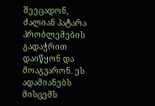შეეცადონ, ძალიან პატარა პრობლემების გადაჭრით დაიწყონ და მოაგვარონ. ეს ადამიანებს მისცემს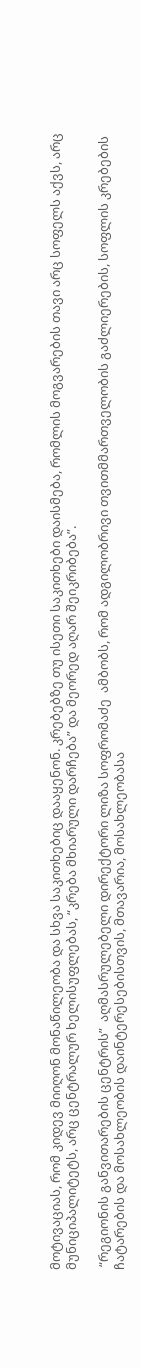მოტივაციას, რომ კიდევ მიიღონ მონაწილეობა და სხვა საკითხებიც დააყენონ. კრებებზე თუ ისეთი საკითხები დაისმება, რომლის მოგვარების თავი არც სოფელს აქვს, არც მუნიციპალიტეტს, არც ცენტრალურ ხელისუფლებას, “კრება მხიარული დარჩება” და მეორედ აღარ შეიკრიბება”.

 “რეგიონის განვითარების ცენტრის”  აღმასრულებელი დირექტორი ლიზა სოფრომაძე  ამბობს, რომ ადგილობრივი თვითმმართველობის გაძლიერების, სოფლის კრებების ჩატარების და მოსახლეობის დაინტერესებისთვის, მთავარია, მოსახლეობასა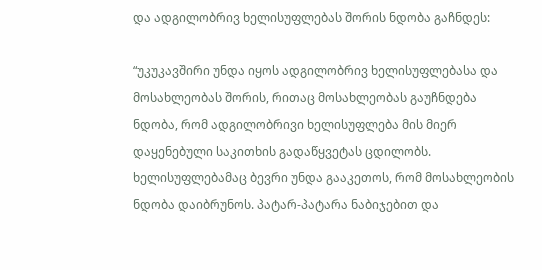და ადგილობრივ ხელისუფლებას შორის ნდობა გაჩნდეს:

“უკუკავშირი უნდა იყოს ადგილობრივ ხელისუფლებასა და მოსახლეობას შორის, რითაც მოსახლეობას გაუჩნდება ნდობა, რომ ადგილობრივი ხელისუფლება მის მიერ დაყენებული საკითხის გადაწყვეტას ცდილობს. ხელისუფლებამაც ბევრი უნდა გააკეთოს, რომ მოსახლეობის ნდობა დაიბრუნოს. პატარ-პატარა ნაბიჯებით და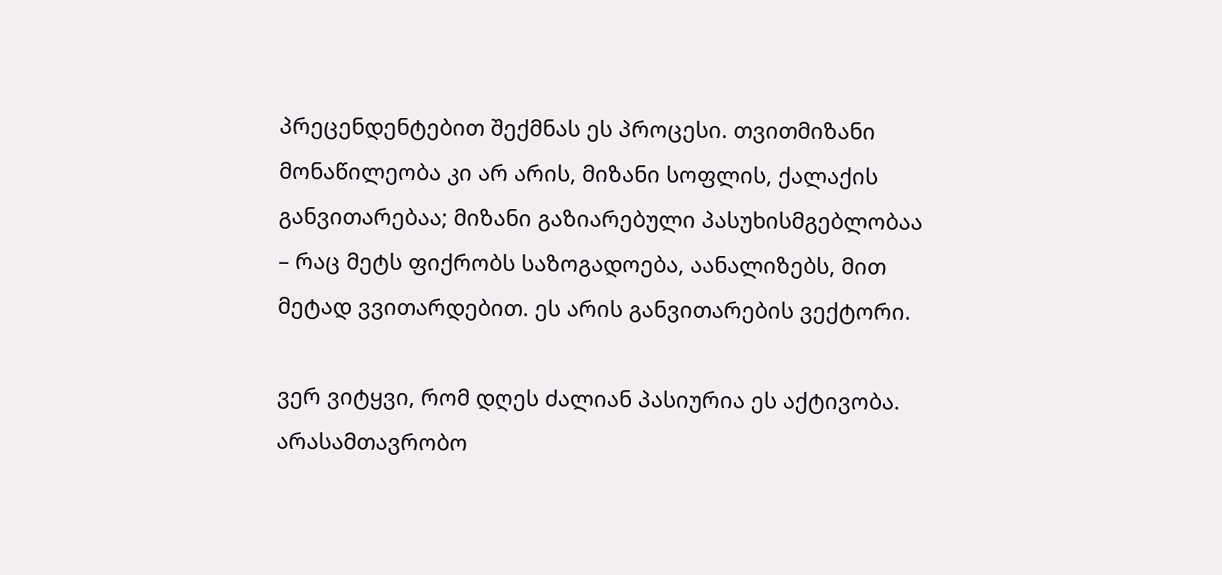პრეცენდენტებით შექმნას ეს პროცესი. თვითმიზანი მონაწილეობა კი არ არის, მიზანი სოფლის, ქალაქის განვითარებაა; მიზანი გაზიარებული პასუხისმგებლობაა – რაც მეტს ფიქრობს საზოგადოება, აანალიზებს, მით მეტად ვვითარდებით. ეს არის განვითარების ვექტორი.

ვერ ვიტყვი, რომ დღეს ძალიან პასიურია ეს აქტივობა. არასამთავრობო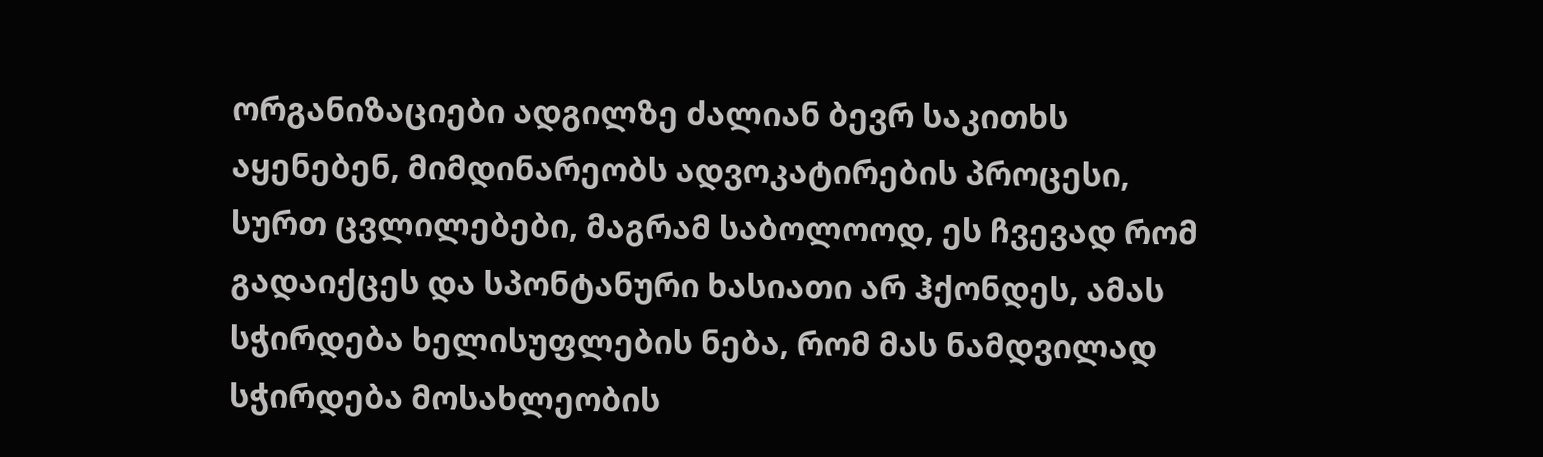ორგანიზაციები ადგილზე ძალიან ბევრ საკითხს აყენებენ, მიმდინარეობს ადვოკატირების პროცესი,  სურთ ცვლილებები, მაგრამ საბოლოოდ, ეს ჩვევად რომ გადაიქცეს და სპონტანური ხასიათი არ ჰქონდეს, ამას სჭირდება ხელისუფლების ნება, რომ მას ნამდვილად სჭირდება მოსახლეობის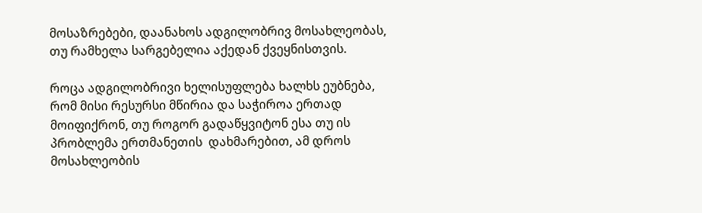მოსაზრებები, დაანახოს ადგილობრივ მოსახლეობას, თუ რამხელა სარგებელია აქედან ქვეყნისთვის.

როცა ადგილობრივი ხელისუფლება ხალხს ეუბნება, რომ მისი რესურსი მწირია და საჭიროა ერთად მოიფიქრონ, თუ როგორ გადაწყვიტონ ესა თუ ის პრობლემა ერთმანეთის  დახმარებით, ამ დროს მოსახლეობის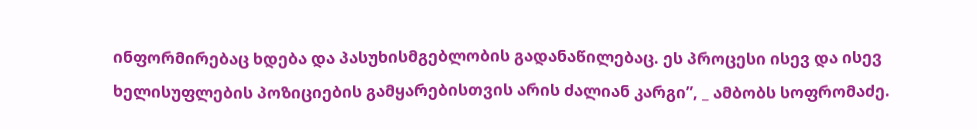ინფორმირებაც ხდება და პასუხისმგებლობის გადანაწილებაც. ეს პროცესი ისევ და ისევ ხელისუფლების პოზიციების გამყარებისთვის არის ძალიან კარგი”, _ ამბობს სოფრომაძე.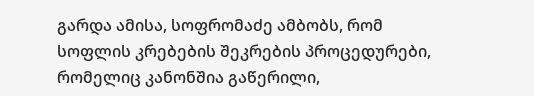გარდა ამისა, სოფრომაძე ამბობს, რომ სოფლის კრებების შეკრების პროცედურები, რომელიც კანონშია გაწერილი,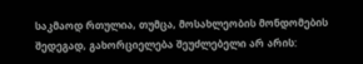საკმაოდ რთულია, თუმცა, მოსახლეობის მონდომების შედეგად, გახორციელება შეუძლებელი არ არის: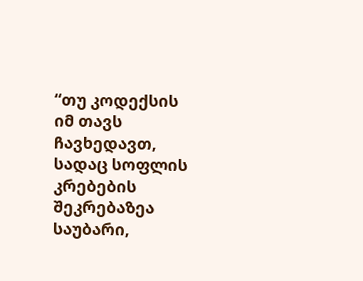“თუ კოდექსის იმ თავს ჩავხედავთ, სადაც სოფლის კრებების შეკრებაზეა საუბარი,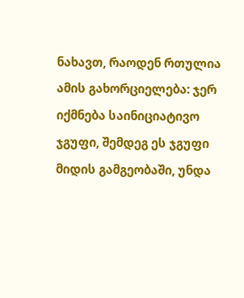ნახავთ, რაოდენ რთულია ამის გახორციელება: ჯერ იქმნება საინიციატივო ჯგუფი, შემდეგ ეს ჯგუფი მიდის გამგეობაში, უნდა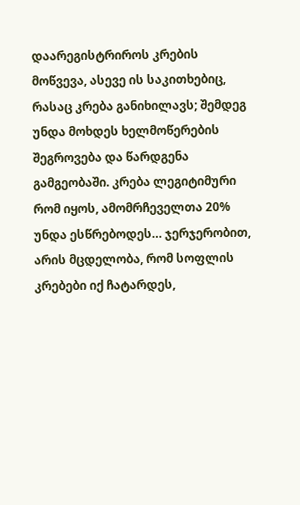დაარეგისტრიროს კრების მოწვევა, ასევე ის საკითხებიც, რასაც კრება განიხილავს; შემდეგ უნდა მოხდეს ხელმოწერების შეგროვება და წარდგენა გამგეობაში. კრება ლეგიტიმური რომ იყოს, ამომრჩეველთა 20% უნდა ესწრებოდეს… ჯერჯერობით, არის მცდელობა, რომ სოფლის კრებები იქ ჩატარდეს,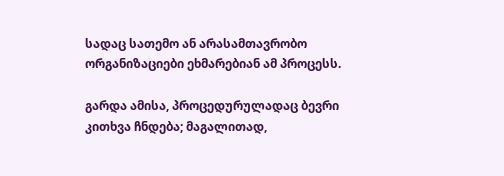სადაც სათემო ან არასამთავრობო ორგანიზაციები ეხმარებიან ამ პროცესს.

გარდა ამისა, პროცედურულადაც ბევრი კითხვა ჩნდება; მაგალითად,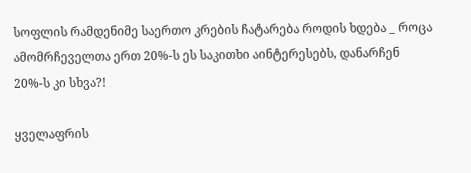სოფლის რამდენიმე საერთო კრების ჩატარება როდის ხდება _ როცა ამომრჩეველთა ერთ 20%-ს ეს საკითხი აინტერესებს, დანარჩენ 20%-ს კი სხვა?!

ყველაფრის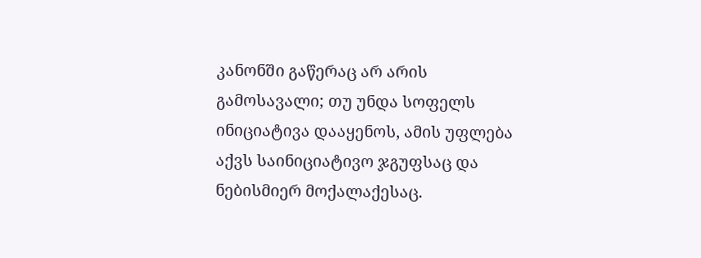კანონში გაწერაც არ არის გამოსავალი; თუ უნდა სოფელს ინიციატივა დააყენოს, ამის უფლება აქვს საინიციატივო ჯგუფსაც და ნებისმიერ მოქალაქესაც.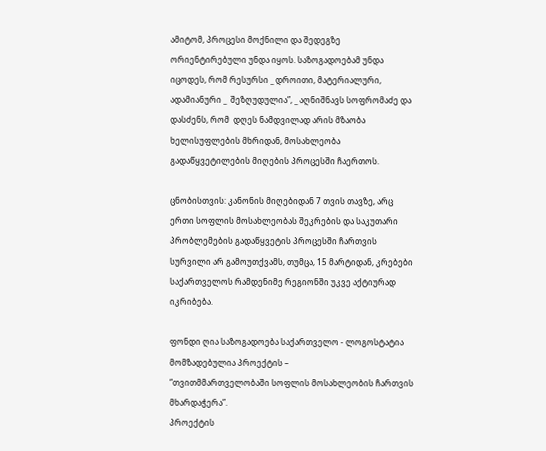ამიტომ, პროცესი მოქნილი და შედეგზე ორიენტირებული უნდა იყოს. საზოგადოებამ უნდა იცოდეს, რომ რესურსი _ დროითი, მატერიალური, ადამიანური _  შეზღუდულია”, _ აღნიშნავს სოფრომაძე და დასძენს, რომ  დღეს ნამდვილად არის მზაობა ხელისუფლების მხრიდან, მოსახლეობა  გადაწყვეტილების მიღების პროცესში ჩაერთოს.

ცნობისთვის: კანონის მიღებიდან 7 თვის თავზე, არც ერთი სოფლის მოსახლეობას შეკრების და საკუთარი პრობლემების გადაწყვეტის პროცესში ჩართვის  სურვილი არ გამოუთქვამს, თუმცა, 15 მარტიდან, კრებები საქართველოს რამდენიმე რეგიონში უკვე აქტიურად იკრიბება.

ფონდი ღია საზოგადოება საქართველო - ლოგოსტატია მომზადებულია პროექტის –
“თვითმმართველობაში სოფლის მოსახლეობის ჩართვის მხარდაჭერა”.
პროექტის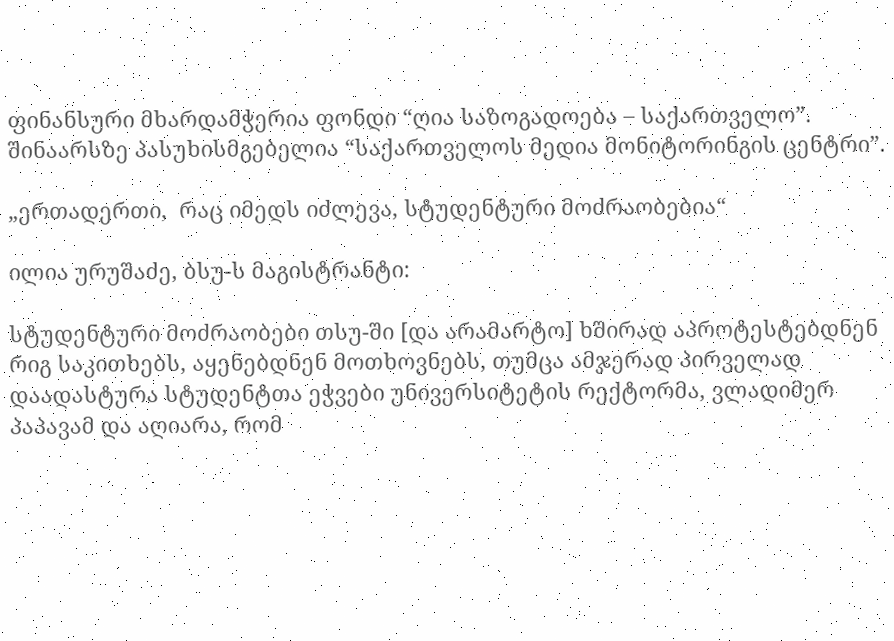ფინანსური მხარდამჭერია ფონდი “ღია საზოგადოება – საქართველო”.
შინაარსზე პასუხისმგებელია “საქართველოს მედია მონიტორინგის ცენტრი”.

„ერთადერთი,  რაც იმედს იძლევა, სტუდენტური მოძრაობებია“

ილია ურუშაძე, ბსუ-ს მაგისტრანტი:

სტუდენტური მოძრაობები თსუ-ში [და არამარტო] ხშირად აპროტესტებდნენ რიგ საკითხებს, აყენებდნენ მოთხოვნებს, თუმცა ამჯერად პირველად დაადასტურა სტუდენტთა ეჭვები უნივერსიტეტის რექტორმა, ვლადიმერ პაპავამ და აღიარა, რომ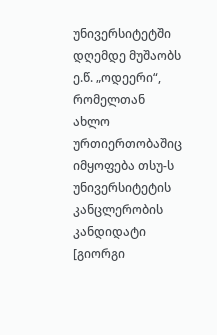უნივერსიტეტში დღემდე მუშაობს ე.წ. „ოდეერი“, რომელთან ახლო ურთიერთობაშიც იმყოფება თსუ-ს უნივერსიტეტის კანცლერობის კანდიდატი [გიორგი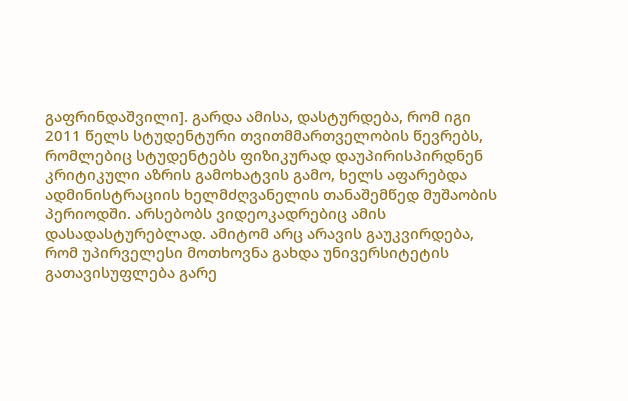გაფრინდაშვილი]. გარდა ამისა, დასტურდება, რომ იგი 2011 წელს სტუდენტური თვითმმართველობის წევრებს, რომლებიც სტუდენტებს ფიზიკურად დაუპირისპირდნენ კრიტიკული აზრის გამოხატვის გამო, ხელს აფარებდა ადმინისტრაციის ხელმძღვანელის თანაშემწედ მუშაობის პერიოდში. არსებობს ვიდეოკადრებიც ამის დასადასტურებლად. ამიტომ არც არავის გაუკვირდება, რომ უპირველესი მოთხოვნა გახდა უნივერსიტეტის გათავისუფლება გარე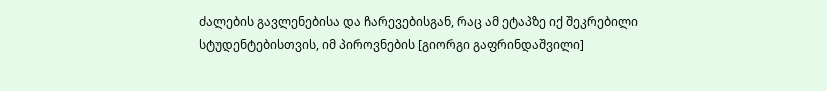ძალების გავლენებისა და ჩარევებისგან, რაც ამ ეტაპზე იქ შეკრებილი სტუდენტებისთვის, იმ პიროვნების [გიორგი გაფრინდაშვილი]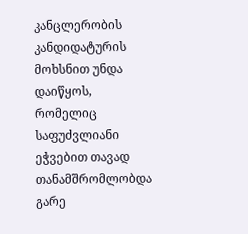კანცლერობის კანდიდატურის მოხსნით უნდა დაიწყოს, რომელიც საფუძვლიანი ეჭვებით თავად თანამშრომლობდა გარე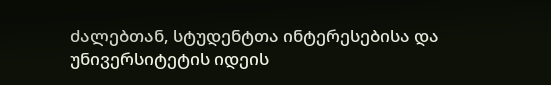ძალებთან, სტუდენტთა ინტერესებისა და უნივერსიტეტის იდეის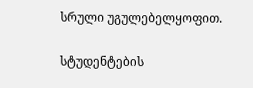სრული უგულებელყოფით.

სტუდენტების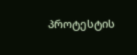პროტესტის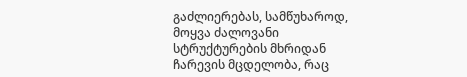გაძლიერებას, სამწუხაროდ, მოყვა ძალოვანი სტრუქტურების მხრიდან ჩარევის მცდელობა, რაც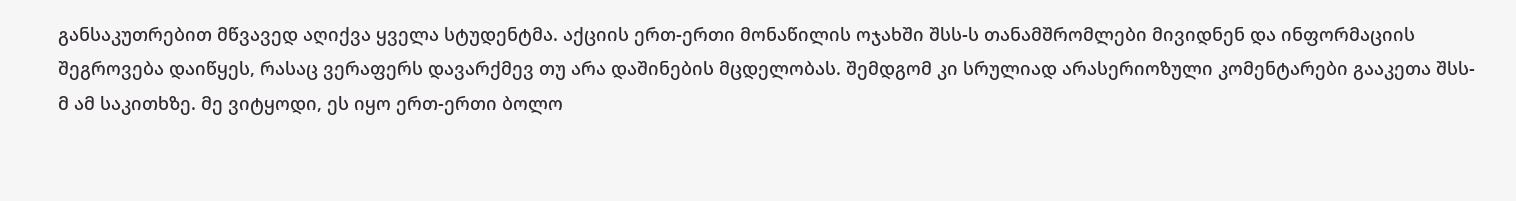განსაკუთრებით მწვავედ აღიქვა ყველა სტუდენტმა. აქციის ერთ-ერთი მონაწილის ოჯახში შსს-ს თანამშრომლები მივიდნენ და ინფორმაციის შეგროვება დაიწყეს, რასაც ვერაფერს დავარქმევ თუ არა დაშინების მცდელობას. შემდგომ კი სრულიად არასერიოზული კომენტარები გააკეთა შსს-მ ამ საკითხზე. მე ვიტყოდი, ეს იყო ერთ-ერთი ბოლო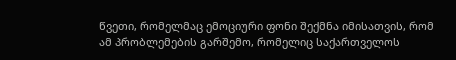წვეთი, რომელმაც ემოციური ფონი შექმნა იმისათვის, რომ ამ პრობლემების გარშემო, რომელიც საქართველოს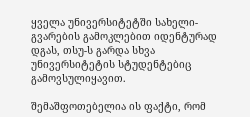ყველა უნივერსიტეტში სახელი-გვარების გამოკლებით იდენტურად დგას, თსუ-ს გარდა სხვა უნივერსიტეტის სტუდენტებიც გამოვსულიყავით.

შემაშფოთებელია ის ფაქტი, რომ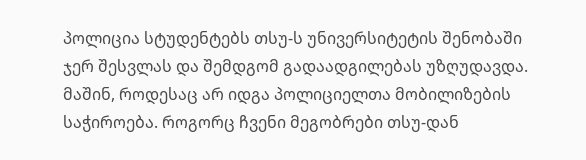პოლიცია სტუდენტებს თსუ-ს უნივერსიტეტის შენობაში ჯერ შესვლას და შემდგომ გადაადგილებას უზღუდავდა. მაშინ, როდესაც არ იდგა პოლიციელთა მობილიზების საჭიროება. როგორც ჩვენი მეგობრები თსუ-დან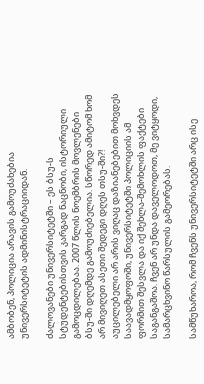ამბობენ, პოლიცია არავის გამოუძახებია უნივერსიტეტის ადმინისტრაციიდან.

ძალოვანები უნივერსიტეტში – ეს ბსუ-ს სტუდენტებისთვის კარგად ნაცნობი, ისტორიული გამოცდილებაა. 2007 წლის ნოემბრის მოვლენები ბსუ-ში დღემდე გამოუძიებელია. სწორედ ამიტომ ხომ არ მივიღეთ ასეთი შედეგი დღეს თსუ-ში?! აუცილებელი არ არის ვიღაც დაზიანებებით მოხვდეს საავადმყოფოში, უნივერსიტეტში პოლიციის ამ ფორმით შესვლა და იქ შეხლა-შემოხლის ფაქტები საგანგაშოა. ჩვენ არ უნდა დაველოდოთ, მე ვიტყოდი, სამარცხვინო წარსულის გამეორებას.

სამწუხაროა, რომ ჩვენს უნივერსიტეტში არც ისე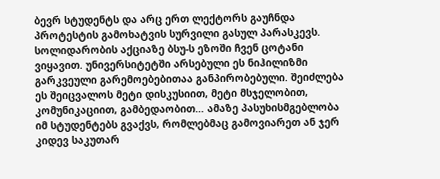ბევრ სტუდენტს და არც ერთ ლექტორს გაუჩნდა პროტესტის გამოხატვის სურვილი გასულ პარასკევს. სოლიდარობის აქციაზე ბსუ-ს ეზოში ჩვენ ცოტანი ვიყავით. უნივერსიტეტში არსებული ეს ნიჰილიზმი გარკვეული გარემოებებითაა განპირობებული. შეიძლება ეს შეიცვალოს მეტი დისკუსიით, მეტი მსჯელობით, კომუნიკაციით, გამბედაობით… ამაზე პასუხისმგებლობა იმ სტუდენტებს გვაქვს, რომლებმაც გამოვიარეთ ან ჯერ კიდევ საკუთარ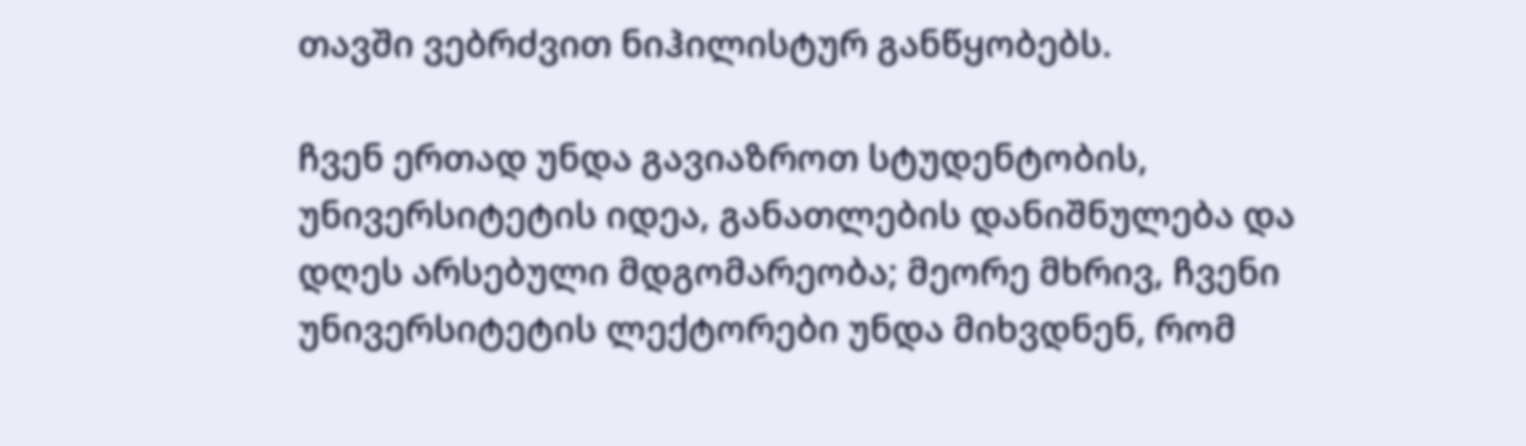თავში ვებრძვით ნიჰილისტურ განწყობებს.

ჩვენ ერთად უნდა გავიაზროთ სტუდენტობის, უნივერსიტეტის იდეა, განათლების დანიშნულება და დღეს არსებული მდგომარეობა; მეორე მხრივ, ჩვენი უნივერსიტეტის ლექტორები უნდა მიხვდნენ, რომ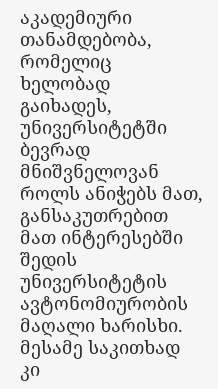აკადემიური თანამდებობა, რომელიც ხელობად გაიხადეს, უნივერსიტეტში ბევრად მნიშვნელოვან როლს ანიჭებს მათ, განსაკუთრებით მათ ინტერესებში შედის უნივერსიტეტის ავტონომიურობის მაღალი ხარისხი. მესამე საკითხად კი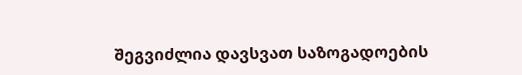შეგვიძლია დავსვათ საზოგადოების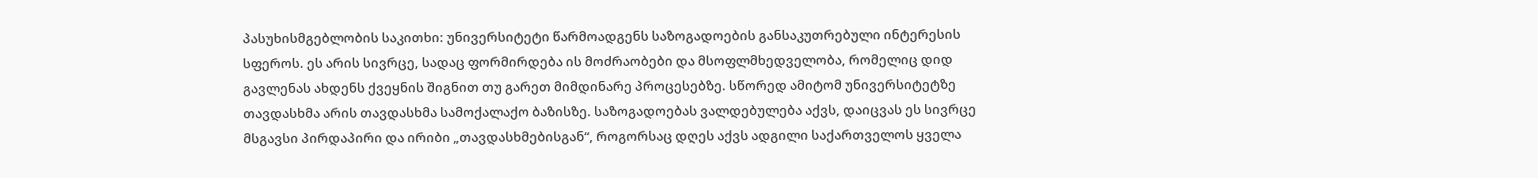პასუხისმგებლობის საკითხი: უნივერსიტეტი წარმოადგენს საზოგადოების განსაკუთრებული ინტერესის სფეროს. ეს არის სივრცე, სადაც ფორმირდება ის მოძრაობები და მსოფლმხედველობა, რომელიც დიდ გავლენას ახდენს ქვეყნის შიგნით თუ გარეთ მიმდინარე პროცესებზე. სწორედ ამიტომ უნივერსიტეტზე თავდასხმა არის თავდასხმა სამოქალაქო ბაზისზე. საზოგადოებას ვალდებულება აქვს, დაიცვას ეს სივრცე მსგავსი პირდაპირი და ირიბი „თავდასხმებისგან“, როგორსაც დღეს აქვს ადგილი საქართველოს ყველა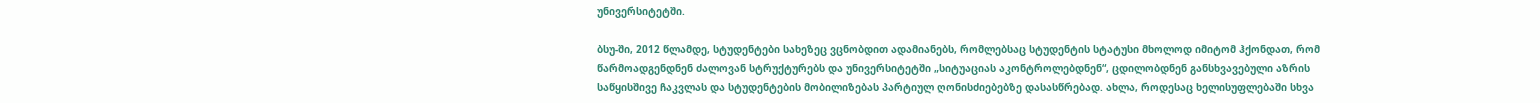უნივერსიტეტში.

ბსუ-ში, 2012 წლამდე, სტუდენტები სახეზეც ვცნობდით ადამიანებს, რომლებსაც სტუდენტის სტატუსი მხოლოდ იმიტომ ჰქონდათ, რომ წარმოადგენდნენ ძალოვან სტრუქტურებს და უნივერსიტეტში „სიტუაციას აკონტროლებდნენ“, ცდილობდნენ განსხვავებული აზრის საწყისშივე ჩაკვლას და სტუდენტების მობილიზებას პარტიულ ღონისძიებებზე დასასწრებად. ახლა, როდესაც ხელისუფლებაში სხვა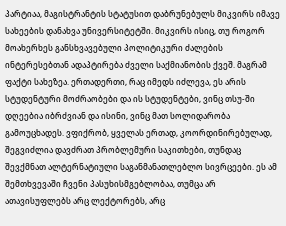პარტიაა, მაგისტრანტის სტატუსით დაბრუნებულს მიკვირს იმავე სახეების დანახვა უნივერსიტეტში. მიკვირს ისიც, თუ როგორ მოახერხეს განსხვავებული პოლიტიკური ძალების ინტერესებთან ადაპტირება ძველი საქმიანობის ქვეშ. მაგრამ ფაქტი სახეზეა. ერთადერთი, რაც იმედს იძლევა, ეს არის სტუდენტური მოძრაობები და ის სტუდენტები, ვინც თსუ-ში დღეებია იბრძვიან და ისინი, ვინც მათ სოლიდარობა გამოუცხადეს. ვფიქრობ, ყველას ერთად, კოორდინირებულად, შეგვიძლია დავძრათ პრობლემური საკითხები, თუნდაც შევქმნათ ალტერნატიული საგანმანათლებლო სივრცეები. ეს ამ შემთხვევაში ჩვენი პასუხისმგებლობაა, თუმცა არ ათავისუფლებს არც ლექტორებს, არც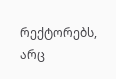რექტორებს, არც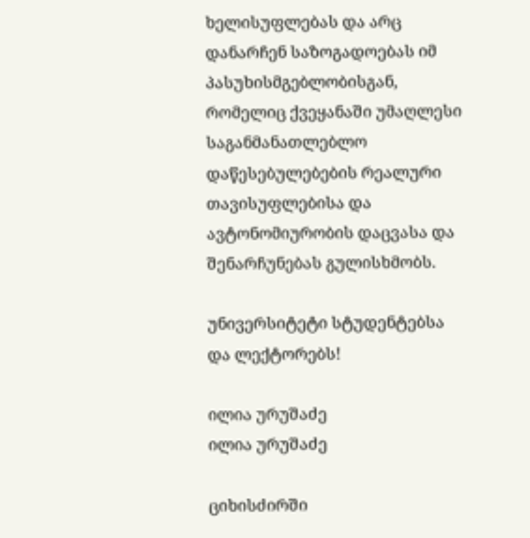ხელისუფლებას და არც დანარჩენ საზოგადოებას იმ პასუხისმგებლობისგან, რომელიც ქვეყანაში უმაღლესი საგანმანათლებლო დაწესებულებების რეალური თავისუფლებისა და ავტონომიურობის დაცვასა და შენარჩუნებას გულისხმობს.

უნივერსიტეტი სტუდენტებსა და ლექტორებს!

ილია ურუშაძე
ილია ურუშაძე

ციხისძირში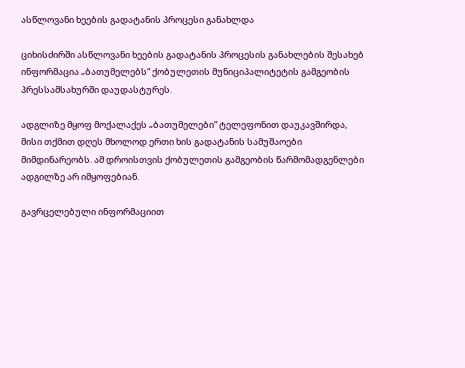ასწლოვანი ხეების გადატანის პროცესი განახლდა

ციხისძირში ასწლოვანი ხეების გადატანის პროცესის განახლების შესახებ ინფორმაცია „ბათუმელებს“ ქობულეთის მუნიციპალიტეტის გამგეობის პრესსამსახურში დაუდასტურეს.

ადგლიზე მყოფ მოქალაქეს „ბათუმელები“ ტელეფონით დაუკავშირდა, მისი თქმით დღეს მხოლოდ ერთი ხის გადატანის სამუშაოები მიმდინარეობს. ამ დროისთვის ქობულეთის გამგეობის წარმომადგენლები ადგილზე არ იმყოფებიან.

გავრცელებული ინფორმაციით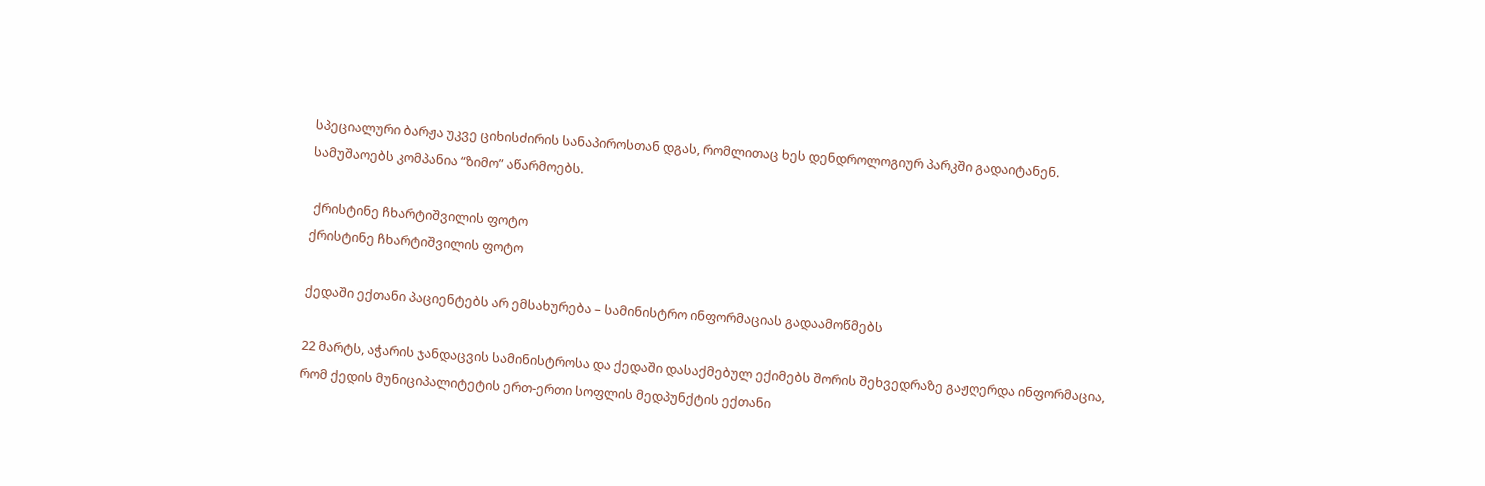სპეციალური ბარჟა უკვე ციხისძირის სანაპიროსთან დგას, რომლითაც ხეს დენდროლოგიურ პარკში გადაიტანენ.
სამუშაოებს კომპანია “ზიმო” აწარმოებს.

 ქრისტინე ჩხარტიშვილის ფოტო
ქრისტინე ჩხარტიშვილის ფოტო

ქედაში ექთანი პაციენტებს არ ემსახურება – სამინისტრო ინფორმაციას გადაამოწმებს

22 მარტს, აჭარის ჯანდაცვის სამინისტროსა და ქედაში დასაქმებულ ექიმებს შორის შეხვედრაზე გაჟღერდა ინფორმაცია, რომ ქედის მუნიციპალიტეტის ერთ-ერთი სოფლის მედპუნქტის ექთანი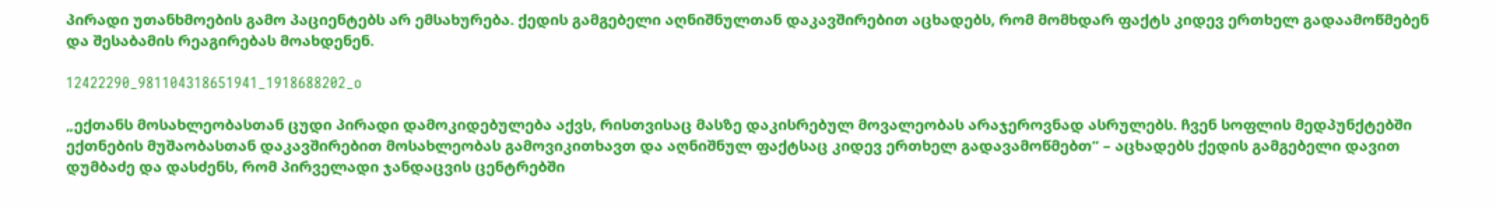პირადი უთანხმოების გამო პაციენტებს არ ემსახურება. ქედის გამგებელი აღნიშნულთან დაკავშირებით აცხადებს, რომ მომხდარ ფაქტს კიდევ ერთხელ გადაამოწმებენ და შესაბამის რეაგირებას მოახდენენ.

12422290_981104318651941_1918688202_o

„ექთანს მოსახლეობასთან ცუდი პირადი დამოკიდებულება აქვს, რისთვისაც მასზე დაკისრებულ მოვალეობას არაჯეროვნად ასრულებს. ჩვენ სოფლის მედპუნქტებში ექთნების მუშაობასთან დაკავშირებით მოსახლეობას გამოვიკითხავთ და აღნიშნულ ფაქტსაც კიდევ ერთხელ გადავამოწმებთ“ – აცხადებს ქედის გამგებელი დავით დუმბაძე და დასძენს, რომ პირველადი ჯანდაცვის ცენტრებში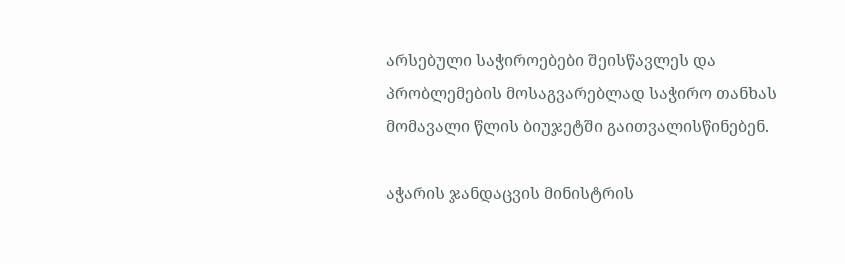არსებული საჭიროებები შეისწავლეს და პრობლემების მოსაგვარებლად საჭირო თანხას მომავალი წლის ბიუჯეტში გაითვალისწინებენ.

აჭარის ჯანდაცვის მინისტრის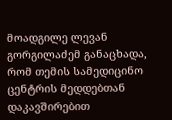მოადგილე ლევან გორგილაძემ განაცხადა, რომ თემის სამედიცინო ცენტრის მედდებთან დაკავშირებით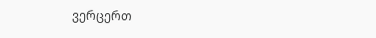ვერცერთ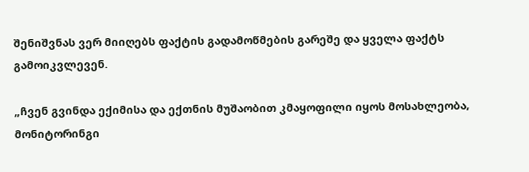შენიშვნას ვერ მიიღებს ფაქტის გადამოწმების გარეშე და ყველა ფაქტს გამოიკვლევენ.

„ჩვენ გვინდა ექიმისა და ექთნის მუშაობით კმაყოფილი იყოს მოსახლეობა, მონიტორინგი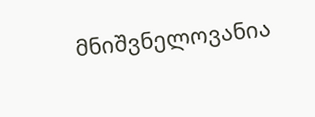მნიშვნელოვანია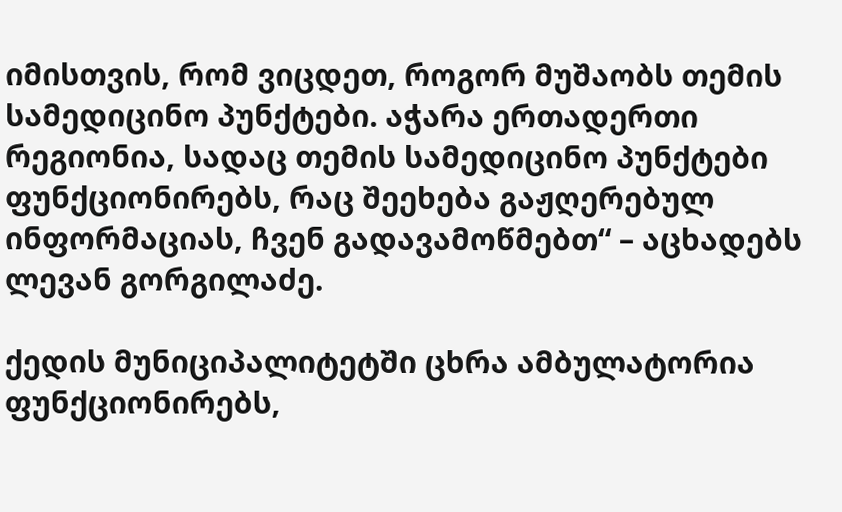იმისთვის, რომ ვიცდეთ, როგორ მუშაობს თემის სამედიცინო პუნქტები. აჭარა ერთადერთი რეგიონია, სადაც თემის სამედიცინო პუნქტები ფუნქციონირებს, რაც შეეხება გაჟღერებულ ინფორმაციას, ჩვენ გადავამოწმებთ“ – აცხადებს ლევან გორგილაძე.

ქედის მუნიციპალიტეტში ცხრა ამბულატორია ფუნქციონირებს,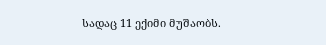სადაც 11 ექიმი მუშაობს.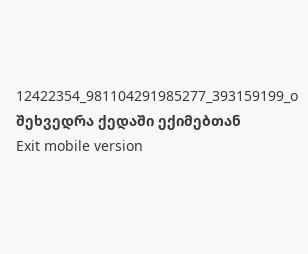12422354_981104291985277_393159199_o
შეხვედრა ქედაში ექიმებთან
Exit mobile version